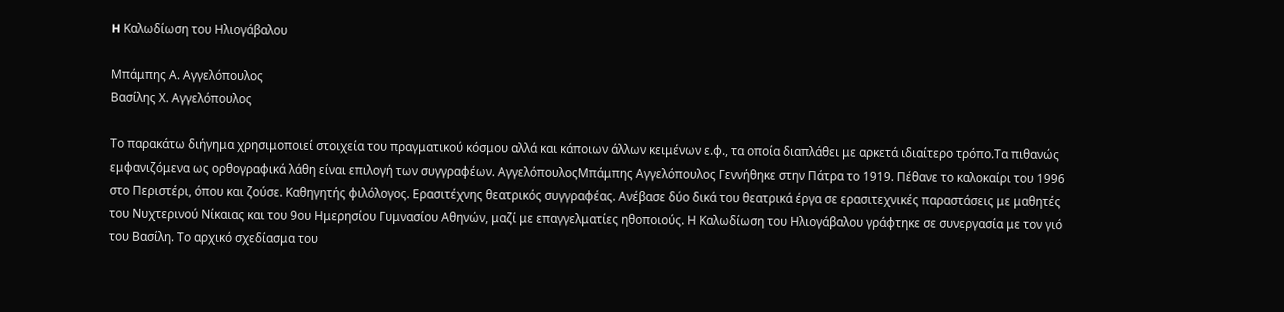H Καλωδίωση του Ηλιογάβαλου

Μπάμπης Α. Αγγελόπουλος
Βασίλης Χ. Αγγελόπουλος

Το παρακάτω διήγημα χρησιμοποιεί στοιχεία του πραγματικού κόσμου αλλά και κάποιων άλλων κειμένων ε.φ., τα οποία διαπλάθει με αρκετά ιδιαίτερο τρόπο.Τα πιθανώς εμφανιζόμενα ως ορθογραφικά λάθη είναι επιλογή των συγγραφέων. ΑγγελόπουλοςΜπάμπης Αγγελόπουλος Γεννήθηκε στην Πάτρα το 1919. Πέθανε το καλοκαίρι του 1996 στο Περιστέρι, όπου και ζούσε. Καθηγητής φιλόλογος. Ερασιτέχνης θεατρικός συγγραφέας. Ανέβασε δύο δικά του θεατρικά έργα σε ερασιτεχνικές παραστάσεις με μαθητές του Νυχτερινού Νίκαιας και του 9ου Ημερησίου Γυμνασίου Αθηνών, μαζί με επαγγελματίες ηθοποιούς. Η Καλωδίωση του Ηλιογάβαλου γράφτηκε σε συνεργασία με τον γιό του Βασίλη. Το αρχικό σχεδίασμα του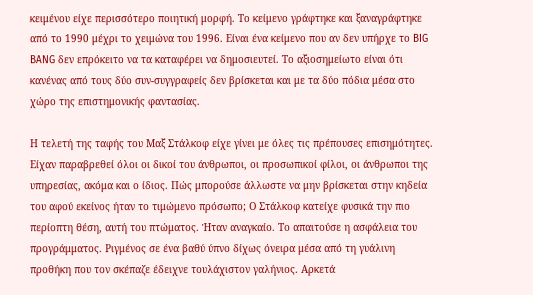κειμένου είχε περισσότερο ποιητική μορφή. Το κείμενο γράφτηκε και ξαναγράφτηκε από το 1990 μέχρι το χειμώνα του 1996. Είναι ένα κείμενο που αν δεν υπήρχε το BIG BANG δεν επρόκειτο να τα καταφέρει να δημοσιευτεί. Το αξιοσημείωτο είναι ότι κανένας από τους δύο συν-συγγραφείς δεν βρίσκεται και με τα δύο πόδια μέσα στο χώρο της επιστημονικής φαντασίας.

Η τελετή της ταφής του Μαξ Στάλκοφ είχε γίνει με όλες τις πρέπουσες επισημότητες. Είχαν παραβρεθεί όλοι οι δικοί του άνθρωποι, οι προσωπικοί φίλοι, οι άνθρωποι της υπηρεσίας, ακόμα και ο ίδιος. Πώς μπορούσε άλλωστε να μην βρίσκεται στην κηδεία του αφού εκείνος ήταν το τιμώμενο πρόσωπο; Ο Στάλκοφ κατείχε φυσικά την πιο περίοπτη θέση, αυτή του πτώματος. Ήταν αναγκαίο. Το απαιτούσε η ασφάλεια του προγράμματος. Ριγμένος σε ένα βαθύ ύπνο δίχως όνειρα μέσα από τη γυάλινη προθήκη που τον σκέπαζε έδειχνε τουλάχιστον γαλήνιος. Αρκετά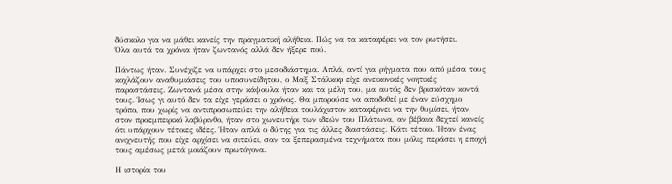δύσκολο για να μάθει κανείς την πραγματική αλήθεια. Πώς να τα καταφέρει να τον ρωτήσει.
Όλα αυτά τα χρόνια ήταν ζωντανός αλλά δεν ήξερε πού.

Πάντως ήταν. Συνέχιζε να υπάρχει στο μεσοδιάστημα. Απλά, αντί για ρήγματα που από μέσα τους κοχλάζουν αναθυμιάσεις του υποσυνείδητου, ο Μαξ Στάλκοφ είχε ανεικονικές νοητικές παραστάσεις. Ζωντανά μέσα στην κάψουλα ήταν και τα μέλη του, μα αυτός δεν βρισκόταν κοντά τους. Ίσως γι αυτό δεν τα είχε γεράσει ο χρόνος. Θα μπορούσε να αποδοθεί με έναν εύσχημο τρόπο, που χωρίς να αντιπροσωπεύει την αλήθεια τουλάχιστον καταφέρνει να την θυμίσει, ήταν στον προεμπειρικό λαβύρινθο, ήταν στο χωνευτήρι των ιδεών του Πλάτωνα, αν βέβαια δεχτεί κανείς ότι υπάρχουν τέτοιες ιδέες. Ήταν απλά ο δύτης για τις άλλες διαστάσεις. Κάτι τέτοιο. Ήταν ένας ανιχνευτής που είχε αρχίσει να σιτεύει, σαν τα ξεπερασμένα τεχνήματα που μόλις περάσει η εποχή τους αμέσως μετά μοιάζουν πρωτόγονα.

Η ιστορία του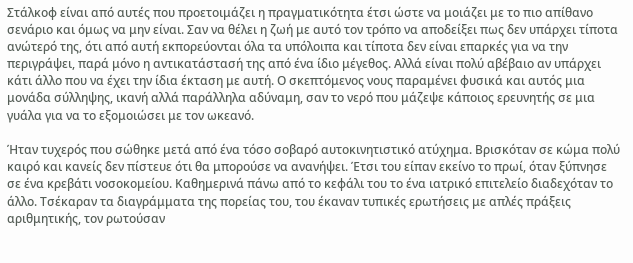Στάλκοφ είναι από αυτές που προετοιμάζει η πραγματικότητα έτσι ώστε να μοιάζει με το πιο απίθανο σενάριο και όμως να μην είναι. Σαν να θέλει η ζωή με αυτό τον τρόπο να αποδείξει πως δεν υπάρχει τίποτα ανώτερό της, ότι από αυτή εκπορεύονται όλα τα υπόλοιπα και τίποτα δεν είναι επαρκές για να την περιγράψει, παρά μόνο η αντικατάστασή της από ένα ίδιο μέγεθος. Αλλά είναι πολύ αβέβαιο αν υπάρχει κάτι άλλο που να έχει την ίδια έκταση με αυτή. Ο σκεπτόμενος νους παραμένει φυσικά και αυτός μια μονάδα σύλληψης, ικανή αλλά παράλληλα αδύναμη, σαν το νερό που μάζεψε κάποιος ερευνητής σε μια γυάλα για να το εξομοιώσει με τον ωκεανό.

Ήταν τυχερός που σώθηκε μετά από ένα τόσο σοβαρό αυτοκινητιστικό ατύχημα. Βρισκόταν σε κώμα πολύ καιρό και κανείς δεν πίστευε ότι θα μπορούσε να ανανήψει. Έτσι του είπαν εκείνο το πρωί, όταν ξύπνησε σε ένα κρεβάτι νοσοκομείου. Καθημερινά πάνω από το κεφάλι του το ένα ιατρικό επιτελείο διαδεχόταν το άλλο. Τσέκαραν τα διαγράμματα της πορείας του, του έκαναν τυπικές ερωτήσεις με απλές πράξεις αριθμητικής, τον ρωτούσαν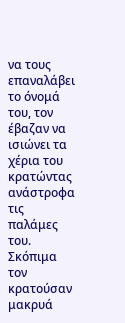να τους επαναλάβει το όνομά του, τον έβαζαν να ισιώνει τα χέρια του κρατώντας ανάστροφα τις παλάμες του. Σκόπιμα τον κρατούσαν μακρυά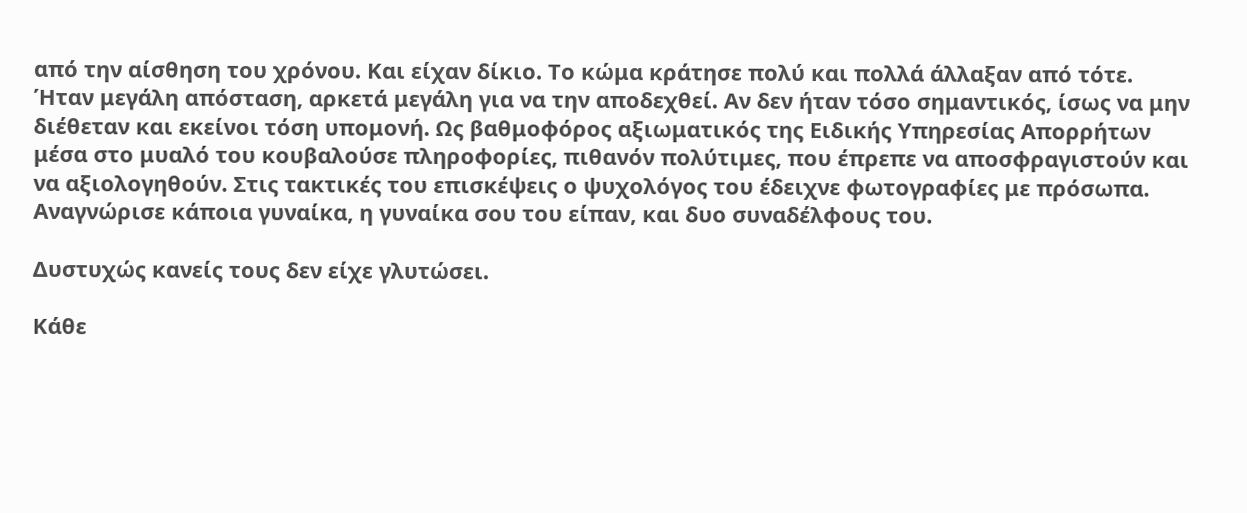από την αίσθηση του χρόνου. Και είχαν δίκιο. Το κώμα κράτησε πολύ και πολλά άλλαξαν από τότε. Ήταν μεγάλη απόσταση, αρκετά μεγάλη για να την αποδεχθεί. Αν δεν ήταν τόσο σημαντικός, ίσως να μην διέθεταν και εκείνοι τόση υπομονή. Ως βαθμοφόρος αξιωματικός της Ειδικής Υπηρεσίας Απορρήτων μέσα στο μυαλό του κουβαλούσε πληροφορίες, πιθανόν πολύτιμες, που έπρεπε να αποσφραγιστούν και να αξιολογηθούν. Στις τακτικές του επισκέψεις ο ψυχολόγος του έδειχνε φωτογραφίες με πρόσωπα. Αναγνώρισε κάποια γυναίκα, η γυναίκα σου του είπαν, και δυο συναδέλφους του.

Δυστυχώς κανείς τους δεν είχε γλυτώσει.

Κάθε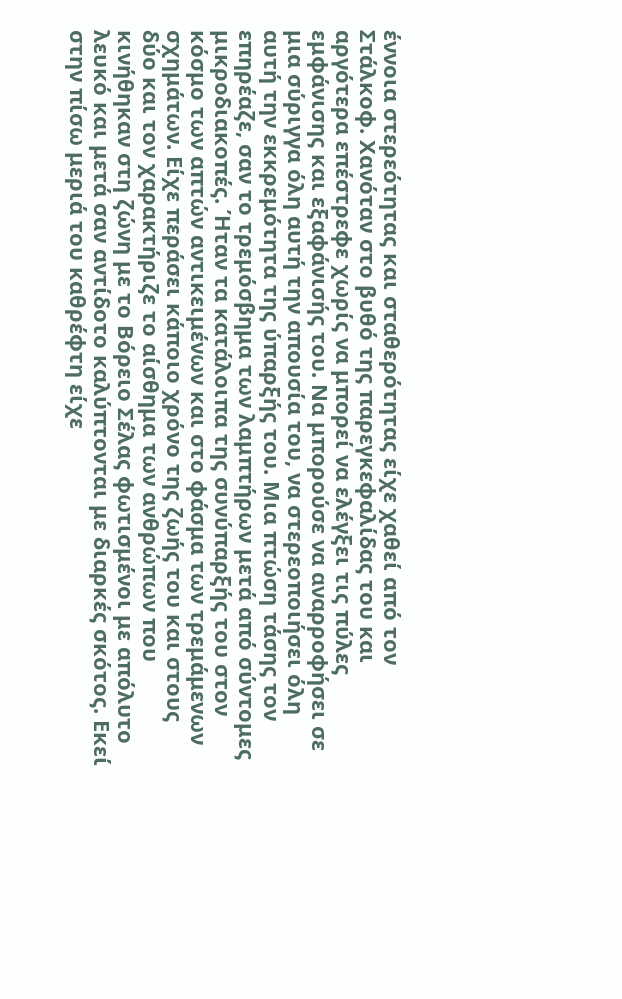έννοια στερεότητας και σταθερότητας είχε χαθεί από τον Στάλκοφ. Χανόταν στο βυθό της παρεγκεφαλίδας του και αργότερα επέστρεφε χωρίς να μπορεί να ελέγξει τις πύλες εμφάνισης και εξαφάνισής του. Να μπορούσε να αναρροφήσει σε μια σύριγγα όλη αυτή την απουσία του, να στερεοποιήσει όλη αυτή την εκκρεμότητα της ύπαρξής του. Μια πτώση τάσης τον επηρέαζε, σαν το τρεμόσβημα των λαμπτήρων μετά από σύντομες μικροδιακοπές. Ήταν τα κατάλοιπα της συνύπαρξής του στον κόσμο των απτών αντικειμένων και στο φάσμα των τρεμάμενων σχημάτων. Είχε περάσει κάποιο χρόνο της ζωής του και στους δύο και τον χαρακτήριζε το αίσθημα των ανθρώπων που κινήθηκαν στη ζώνη με το Βόρειο Σέλας φωτισμένοι με απόλυτο λευκό και μετά σαν αντίδοτο καλύπτονται με διαρκές σκότος. Εκεί στην πίσω μεριά του καθρέφτη είχε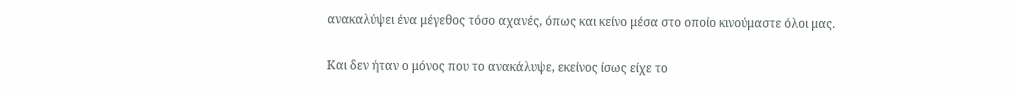ανακαλύψει ένα μέγεθος τόσο αχανές, όπως και κείνο μέσα στο οποίο κινούμαστε όλοι μας.

Και δεν ήταν ο μόνος που το ανακάλυψε, εκείνος ίσως είχε το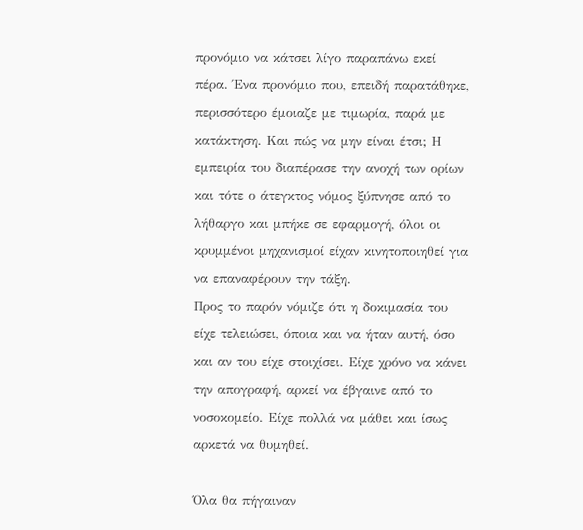προνόμιο να κάτσει λίγο παραπάνω εκεί πέρα. Ένα προνόμιο που, επειδή παρατάθηκε, περισσότερο έμοιαζε με τιμωρία, παρά με κατάκτηση. Και πώς να μην είναι έτσι; Η εμπειρία του διαπέρασε την ανοχή των ορίων και τότε ο άτεγκτος νόμος ξύπνησε από το λήθαργο και μπήκε σε εφαρμογή, όλοι οι κρυμμένοι μηχανισμοί είχαν κινητοποιηθεί για να επαναφέρουν την τάξη.
Προς το παρόν νόμιζε ότι η δοκιμασία του είχε τελειώσει, όποια και να ήταν αυτή, όσο και αν του είχε στοιχίσει. Είχε χρόνο να κάνει την απογραφή, αρκεί να έβγαινε από το νοσοκομείο. Είχε πολλά να μάθει και ίσως αρκετά να θυμηθεί.

Όλα θα πήγαιναν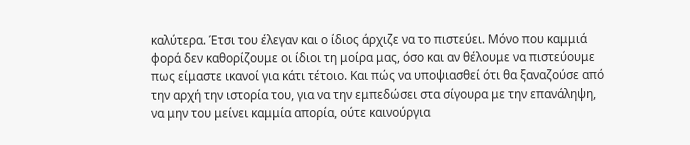καλύτερα. Έτσι του έλεγαν και ο ίδιος άρχιζε να το πιστεύει. Μόνο που καμμιά φορά δεν καθορίζουμε οι ίδιοι τη μοίρα μας, όσο και αν θέλουμε να πιστεύουμε πως είμαστε ικανοί για κάτι τέτοιο. Και πώς να υποψιασθεί ότι θα ξαναζούσε από την αρχή την ιστορία του, για να την εμπεδώσει στα σίγουρα με την επανάληψη, να μην του μείνει καμμία απορία, ούτε καινούργια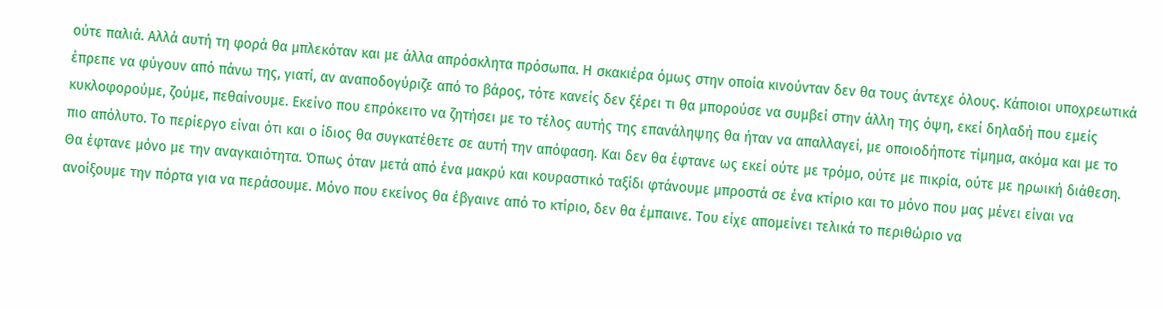ούτε παλιά. Αλλά αυτή τη φορά θα μπλεκόταν και με άλλα απρόσκλητα πρόσωπα. Η σκακιέρα όμως στην οποία κινούνταν δεν θα τους άντεχε όλους. Κάποιοι υποχρεωτικά έπρεπε να φύγουν από πάνω της, γιατί, αν αναποδογύριζε από το βάρος, τότε κανείς δεν ξέρει τι θα μπορούσε να συμβεί στην άλλη της όψη, εκεί δηλαδή που εμείς κυκλοφορούμε, ζούμε, πεθαίνουμε. Εκείνο που επρόκειτο να ζητήσει με το τέλος αυτής της επανάληψης θα ήταν να απαλλαγεί, με οποιοδήποτε τίμημα, ακόμα και με το πιο απόλυτο. Το περίεργο είναι ότι και ο ίδιος θα συγκατέθετε σε αυτή την απόφαση. Και δεν θα έφτανε ως εκεί ούτε με τρόμο, ούτε με πικρία, ούτε με ηρωική διάθεση. Θα έφτανε μόνο με την αναγκαιότητα. Όπως όταν μετά από ένα μακρύ και κουραστικό ταξίδι φτάνουμε μπροστά σε ένα κτίριο και το μόνο που μας μένει είναι να ανοίξουμε την πόρτα για να περάσουμε. Μόνο που εκείνος θα έβγαινε από το κτίριο, δεν θα έμπαινε. Του είχε απομείνει τελικά το περιθώριο να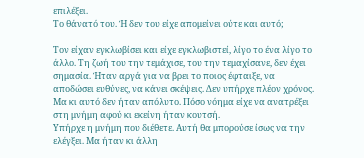επιλέξει.
Το θάνατό του. Ή δεν του είχε απομείνει ούτε και αυτό;

Τον είχαν εγκλωβίσει και είχε εγκλωβιστεί, λίγο το ένα λίγο το άλλο. Τη ζωή του την τεμάχισε, του την τεμαχίσανε, δεν έχει σημασία. Ήταν αργά για να βρει το ποιος έφταιξε, να αποδώσει ευθύνες, να κάνει σκέψεις. Δεν υπήρχε πλέον χρόνος.
Μα κι αυτό δεν ήταν απόλυτο. Πόσο νόημα είχε να ανατρέξει στη μνήμη αφού κι εκείνη ήταν κουτσή.
Υπήρχε η μνήμη που διέθετε. Αυτή θα μπορούσε ίσως να την ελέγξει. Μα ήταν κι άλλη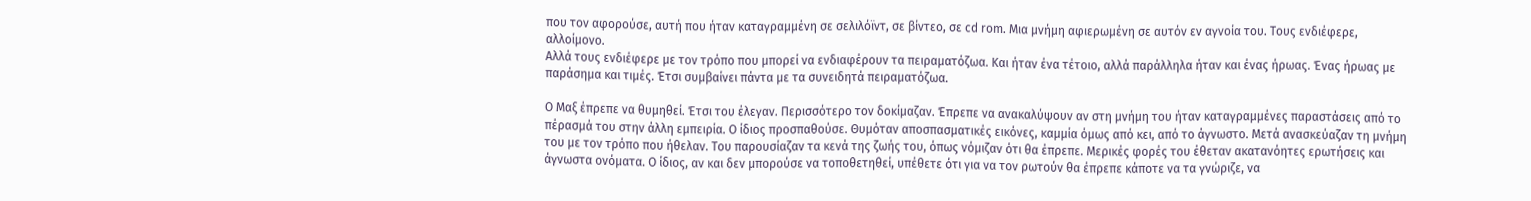που τον αφορούσε, αυτή που ήταν καταγραμμένη σε σελιλόϊντ, σε βίντεο, σε cd rom. Μια μνήμη αφιερωμένη σε αυτόν εν αγνοία του. Τους ενδιέφερε, αλλοίμονο.
Αλλά τους ενδιέφερε με τον τρόπο που μπορεί να ενδιαφέρουν τα πειραματόζωα. Και ήταν ένα τέτοιο, αλλά παράλληλα ήταν και ένας ήρωας. Ένας ήρωας με παράσημα και τιμές. Έτσι συμβαίνει πάντα με τα συνειδητά πειραματόζωα.

Ο Μαξ έπρεπε να θυμηθεί. Έτσι του έλεγαν. Περισσότερο τον δοκίμαζαν. Έπρεπε να ανακαλύψουν αν στη μνήμη του ήταν καταγραμμένες παραστάσεις από το πέρασμά του στην άλλη εμπειρία. Ο ίδιος προσπαθούσε. Θυμόταν αποσπασματικές εικόνες, καμμία όμως από κει, από το άγνωστο. Μετά ανασκεύαζαν τη μνήμη του με τον τρόπο που ήθελαν. Του παρουσίαζαν τα κενά της ζωής του, όπως νόμιζαν ότι θα έπρεπε. Μερικές φορές του έθεταν ακατανόητες ερωτήσεις και άγνωστα ονόματα. Ο ίδιος, αν και δεν μπορούσε να τοποθετηθεί, υπέθετε ότι για να τον ρωτούν θα έπρεπε κάποτε να τα γνώριζε, να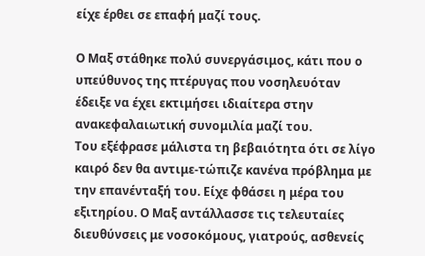είχε έρθει σε επαφή μαζί τους.

Ο Μαξ στάθηκε πολύ συνεργάσιμος, κάτι που ο υπεύθυνος της πτέρυγας που νοσηλευόταν έδειξε να έχει εκτιμήσει ιδιαίτερα στην ανακεφαλαιωτική συνομιλία μαζί του.
Του εξέφρασε μάλιστα τη βεβαιότητα ότι σε λίγο καιρό δεν θα αντιμε-τώπιζε κανένα πρόβλημα με την επανένταξή του. Είχε φθάσει η μέρα του εξιτηρίου. Ο Μαξ αντάλλασσε τις τελευταίες διευθύνσεις με νοσοκόμους, γιατρούς, ασθενείς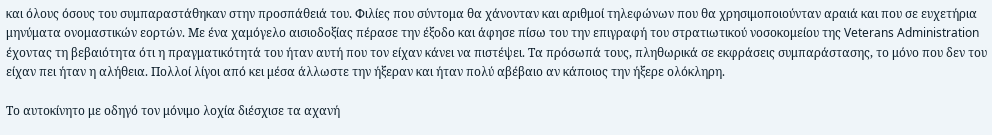και όλους όσους του συμπαραστάθηκαν στην προσπάθειά του. Φιλίες που σύντομα θα χάνονταν και αριθμοί τηλεφώνων που θα χρησιμοποιούνταν αραιά και που σε ευχετήρια μηνύματα ονομαστικών εορτών. Με ένα χαμόγελο αισιοδοξίας πέρασε την έξοδο και άφησε πίσω του την επιγραφή του στρατιωτικού νοσοκομείου της Veterans Administration έχοντας τη βεβαιότητα ότι η πραγματικότητά του ήταν αυτή που τον είχαν κάνει να πιστέψει. Τα πρόσωπά τους, πληθωρικά σε εκφράσεις συμπαράστασης, το μόνο που δεν του είχαν πει ήταν η αλήθεια. Πολλοί λίγοι από κει μέσα άλλωστε την ήξεραν και ήταν πολύ αβέβαιο αν κάποιος την ήξερε ολόκληρη.

Το αυτοκίνητο με οδηγό τον μόνιμο λοχία διέσχισε τα αχανή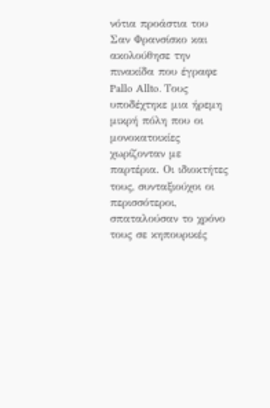νότια προάστια του Σαν Φρανσίσκο και ακολούθησε την πινακίδα που έγραφε Pallo Allto. Τους υποδέχτηκε μια ήρεμη μικρή πόλη που οι μονοκατοικίες χωρίζονταν με παρτέρια. Οι ιδιοκτήτες τους, συνταξιούχοι οι περισσότεροι, σπαταλούσαν το χρόνο τους σε κηπουρικές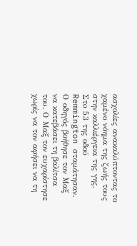ασχολίες ανακαλύπτοντας το χαμένο νόημα της ζωής τους στην καλλιέργεια της γης. Στo 53 της οδού Remmington σταμάτησαν. Ο οδηγός βοήθησε τον Μαξ να κατεβάσει τη βαλίτσα του. Ο Μαξ τον ευχαρίστησε χωρίς να τον αφήσει να τη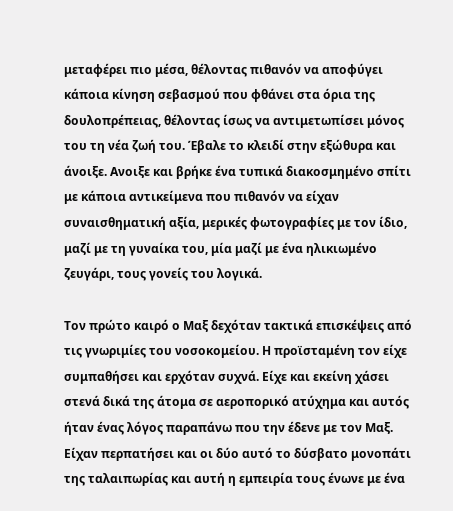μεταφέρει πιο μέσα, θέλοντας πιθανόν να αποφύγει κάποια κίνηση σεβασμού που φθάνει στα όρια της δουλοπρέπειας, θέλοντας ίσως να αντιμετωπίσει μόνος του τη νέα ζωή του. Έβαλε το κλειδί στην εξώθυρα και άνοιξε. Ανοιξε και βρήκε ένα τυπικά διακοσμημένο σπίτι με κάποια αντικείμενα που πιθανόν να είχαν συναισθηματική αξία, μερικές φωτογραφίες με τον ίδιο, μαζί με τη γυναίκα του, μία μαζί με ένα ηλικιωμένο ζευγάρι, τους γονείς του λογικά.

Τον πρώτο καιρό ο Μαξ δεχόταν τακτικά επισκέψεις από τις γνωριμίες του νοσοκομείου. Η προϊσταμένη τον είχε συμπαθήσει και ερχόταν συχνά. Είχε και εκείνη χάσει στενά δικά της άτομα σε αεροπορικό ατύχημα και αυτός ήταν ένας λόγος παραπάνω που την έδενε με τον Μαξ. Είχαν περπατήσει και οι δύο αυτό το δύσβατο μονοπάτι της ταλαιπωρίας και αυτή η εμπειρία τους ένωνε με ένα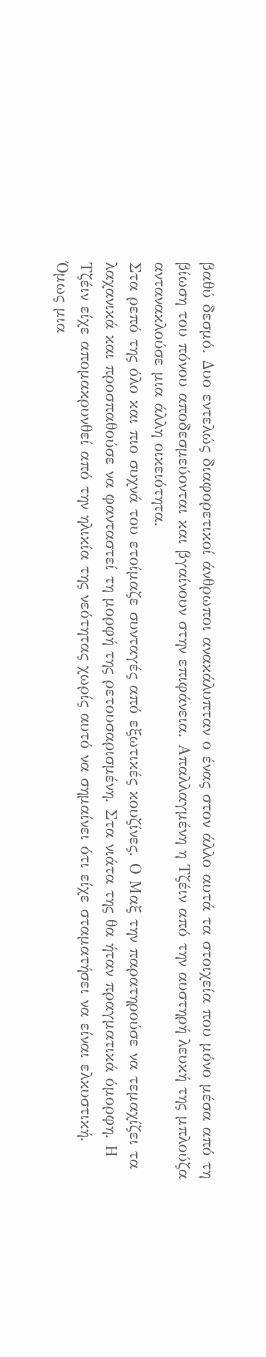βαθύ δεσμό. Δυο εντελώς διαφορετικοί άνθρωποι ανακάλυπταν ο ένας στον άλλο αυτά τα στοιχεία που μόνο μέσα από τη βίωση του πόνου αποδεσμεύονται και βγαίνουν στην επιφάνεια. Απαλλαγμένη η Τζέιν από την αυστηρή λευκή της μπλούζα αντανακλούσε μια άλλη οικειότητα.
Στα ρεπό της όλο και πιο συχνά του ετοίμαζε συνταγές από εξωτικές κουζίνες. Ο Μαξ την παρατηρούσε να τεμαχίζει τα λαχανικά και προσπαθούσε να φανταστεί τη μορφή της ρετουσαρισμένη. Στα νιάτα της θα ήταν πραγματικά όμορφη. Η Τζέιν είχε απομακρυνθεί από την ηλικία της νεότητας χωρίς αυτό να σημαίνει ότι είχε σταματήσει να είναι ελκυστική. Όμως μια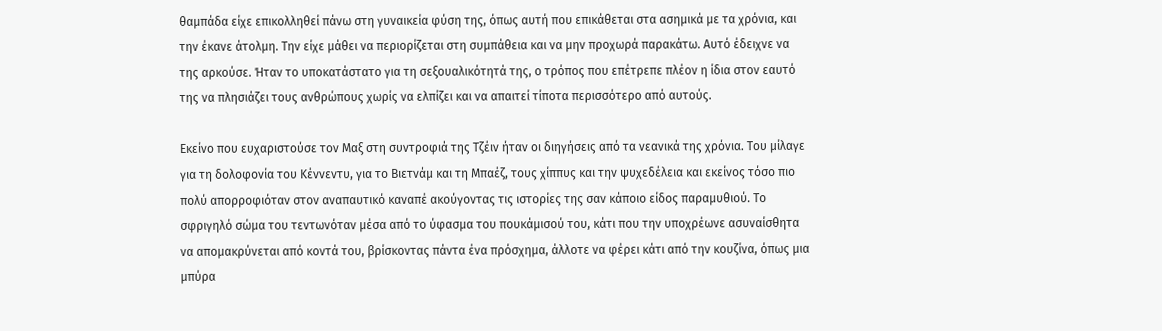θαμπάδα είχε επικολληθεί πάνω στη γυναικεία φύση της, όπως αυτή που επικάθεται στα ασημικά με τα χρόνια, και την έκανε άτολμη. Την είχε μάθει να περιορίζεται στη συμπάθεια και να μην προχωρά παρακάτω. Αυτό έδειχνε να της αρκούσε. Ήταν το υποκατάστατο για τη σεξουαλικότητά της, ο τρόπος που επέτρεπε πλέον η ίδια στον εαυτό της να πλησιάζει τους ανθρώπους χωρίς να ελπίζει και να απαιτεί τίποτα περισσότερο από αυτούς.

Εκείνο που ευχαριστούσε τον Μαξ στη συντροφιά της Τζέιν ήταν οι διηγήσεις από τα νεανικά της χρόνια. Του μίλαγε για τη δολοφονία του Κέννεντυ, για το Βιετνάμ και τη Μπαέζ, τους χίππυς και την ψυχεδέλεια και εκείνος τόσο πιο πολύ απορροφιόταν στον αναπαυτικό καναπέ ακούγοντας τις ιστορίες της σαν κάποιο είδος παραμυθιού. Το σφριγηλό σώμα του τεντωνόταν μέσα από το ύφασμα του πουκάμισού του, κάτι που την υποχρέωνε ασυναίσθητα να απομακρύνεται από κοντά του, βρίσκοντας πάντα ένα πρόσχημα, άλλοτε να φέρει κάτι από την κουζίνα, όπως μια μπύρα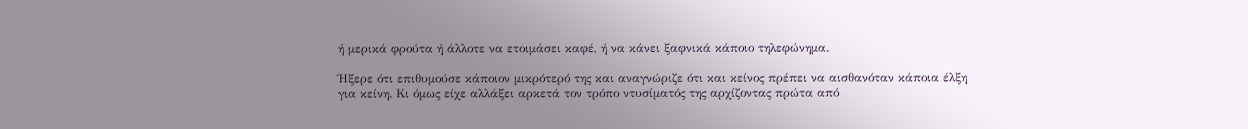ή μερικά φρούτα ή άλλοτε να ετοιμάσει καφέ, ή να κάνει ξαφνικά κάποιο τηλεφώνημα.

Ήξερε ότι επιθυμούσε κάποιον μικρότερό της και αναγνώριζε ότι και κείνος πρέπει να αισθανόταν κάποια έλξη για κείνη. Κι όμως είχε αλλάξει αρκετά τον τρόπο ντυσίματός της αρχίζοντας πρώτα από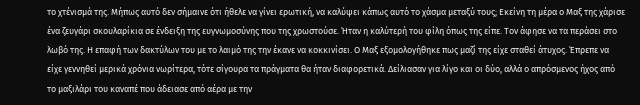το χτένισμά της. Μήπως αυτό δεν σήμαινε ότι ήθελε να γίνει ερωτική, να καλύψει κάπως αυτό το χάσμα μεταξύ τους; Εκείνη τη μέρα ο Μαξ της χάρισε ένα ζευγάρι σκουλαρίκια σε ένδειξη της ευγνωμοσύνης που της χρωστούσε. Ήταν η καλύτερή του φίλη όπως της είπε. Τον άφησε να τα περάσει στο λωβό της. Η επαφή των δακτύλων του με το λαιμό της την έκανε να κοκκινίσει. Ο Μαξ εξομολογήθηκε πως μαζί της είχε σταθεί άτυχος. Έπρεπε να είχε γεννηθεί μερικά χρόνια νωρίτερα, τότε σίγουρα τα πράγματα θα ήταν διαφορετικά. Δείλιασαν για λίγο και οι δύο, αλλά ο απρόσμενος ήχος από το μαξιλάρι του καναπέ που άδειασε από αέρα με την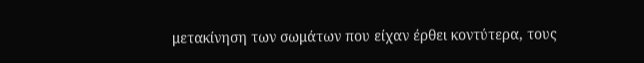μετακίνηση των σωμάτων που είχαν έρθει κοντύτερα, τους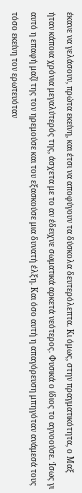έκανε να γελάσουν, πρώτα εκείνη, και έτσι να αποφύγουν τα δύσκολα δευτερόλεπτα. Κι όμως, στην πραγματικότητα, ο Μαξ ήταν κάποια χρόνια μεγαλύτερός της, άσχετα με το αν έδειχνε σωματικά αρκετά νεότερος. Φυσικά ο ίδιος το αγνοούσε. Ίσως γι αυτό η επαφή μαζί της τον ηρεμούσε και του εξασκούσε μια δυνατή έλξη. Και όσο αυτή η απαγόρευση μπηγόταν ανάμεσά τους τόσο εκείνη τον ερωτευόταν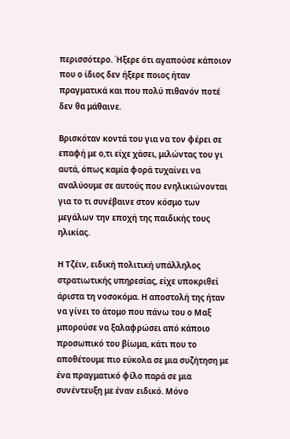περισσότερο. Ήξερε ότι αγαπούσε κάποιον που ο ίδιος δεν ήξερε ποιος ήταν πραγματικά και που πολύ πιθανόν ποτέ δεν θα μάθαινε.

Βρισκόταν κοντά του για να τον φέρει σε επαφή με ο,τι είχε χάσει, μιλώντας του γι αυτά, όπως καμία φορά τυχαίνει να αναλύουμε σε αυτούς που ενηλικιώνονται για το τι συνέβαινε στον κόσμο των μεγάλων την εποχή της παιδικής τους ηλικίας.

Η Τζέιν, ειδική πολιτική υπάλληλος στρατιωτικής υπηρεσίας, είχε υποκριθεί άριστα τη νοσοκόμα. Η αποστολή της ήταν να γίνει το άτομο που πάνω του ο Μαξ μπορούσε να ξαλαφρώσει από κάποιο προσωπικό του βίωμα, κάτι που το αποθέτουμε πιο εύκολα σε μια συζήτηση με ένα πραγματικό φίλο παρά σε μια συνέντευξη με έναν ειδικό. Μόνο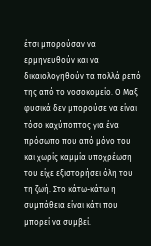έτσι μπορούσαν να ερμηνευθούν και να δικαιολογηθούν τα πολλά ρεπό της από το νοσοκομείο. Ο Μαξ φυσικά δεν μπορούσε να είναι τόσο καχύποπτος για ένα πρόσωπο που από μόνο του και χωρίς καμμία υποχρέωση του είχε εξιστορήσει όλη του τη ζωή. Στο κάτω-κάτω η συμπάθεια είναι κάτι που μπορεί να συμβεί.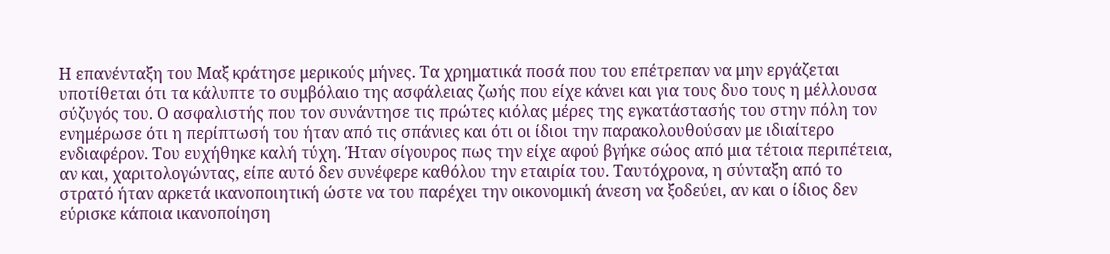Η επανένταξη του Μαξ κράτησε μερικούς μήνες. Τα χρηματικά ποσά που του επέτρεπαν να μην εργάζεται υποτίθεται ότι τα κάλυπτε το συμβόλαιο της ασφάλειας ζωής που είχε κάνει και για τους δυο τους η μέλλουσα σύζυγός του. Ο ασφαλιστής που τον συνάντησε τις πρώτες κιόλας μέρες της εγκατάστασής του στην πόλη τον ενημέρωσε ότι η περίπτωσή του ήταν από τις σπάνιες και ότι οι ίδιοι την παρακολουθούσαν με ιδιαίτερο ενδιαφέρον. Του ευχήθηκε καλή τύχη. Ήταν σίγουρος πως την είχε αφού βγήκε σώος από μια τέτοια περιπέτεια, αν και, χαριτολογώντας, είπε αυτό δεν συνέφερε καθόλου την εταιρία του. Ταυτόχρονα, η σύνταξη από το στρατό ήταν αρκετά ικανοποιητική ώστε να του παρέχει την οικονομική άνεση να ξοδεύει, αν και ο ίδιος δεν εύρισκε κάποια ικανοποίηση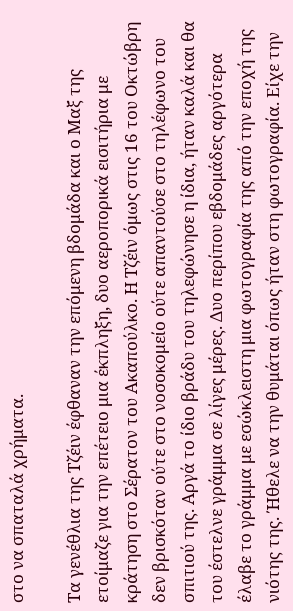στο να σπαταλά χρήματα.

Τα γενέθλια της Τζέιν έφθαναν την επόμενη βδομάδα και ο Μαξ της ετοίμαζε για την επέτειο μια έκπληξη, δυο αεροπορικά εισιτήρια με κράτηση στο Σέρατον του Ακαπούλκο. Η Τζέιν όμως στις 16 του Οκτώβρη δεν βρισκόταν ούτε στο νοσοκομείο ούτε απαντούσε στο τηλέφωνο του σπιτιού της. Αργά το ίδιο βράδυ του τηλεφώνησε η ίδια, ήταν καλά και θα του έστελνε γράμμα σε λίγες μέρες. Δυο περίπου εβδομάδες αργότερα έλαβε το γράμμα με εσώκλειστη μια φωτογραφία της από την εποχή της νιότης της. Ήθελε να την θυμάται όπως ήταν στη φωτογραφία. Είχε την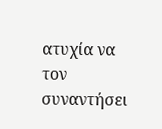ατυχία να τον συναντήσει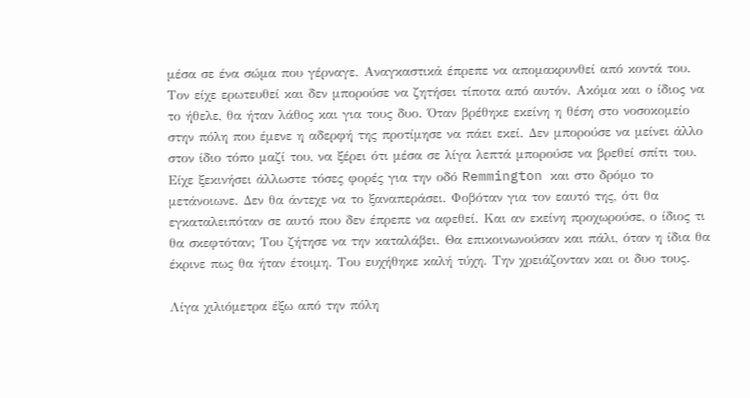μέσα σε ένα σώμα που γέρναγε. Αναγκαστικά έπρεπε να απομακρυνθεί από κοντά του. Τον είχε ερωτευθεί και δεν μπορούσε να ζητήσει τίποτα από αυτόν. Ακόμα και ο ίδιος να το ήθελε, θα ήταν λάθος και για τους δυο. Όταν βρέθηκε εκείνη η θέση στο νοσοκομείο στην πόλη που έμενε η αδερφή της προτίμησε να πάει εκεί. Δεν μπορούσε να μείνει άλλο στον ίδιο τόπο μαζί του, να ξέρει ότι μέσα σε λίγα λεπτά μπορούσε να βρεθεί σπίτι του. Είχε ξεκινήσει άλλωστε τόσες φορές για την οδό Remmington και στο δρόμο το μετάνοιωνε. Δεν θα άντεχε να το ξαναπεράσει. Φοβόταν για τον εαυτό της, ότι θα εγκαταλειπόταν σε αυτό που δεν έπρεπε να αφεθεί. Και αν εκείνη προχωρούσε, ο ίδιος τι θα σκεφτόταν; Του ζήτησε να την καταλάβει. Θα επικοινωνούσαν και πάλι, όταν η ίδια θα έκρινε πως θα ήταν έτοιμη. Του ευχήθηκε καλή τύχη. Την χρειάζονταν και οι δυο τους.

Λίγα χιλιόμετρα έξω από την πόλη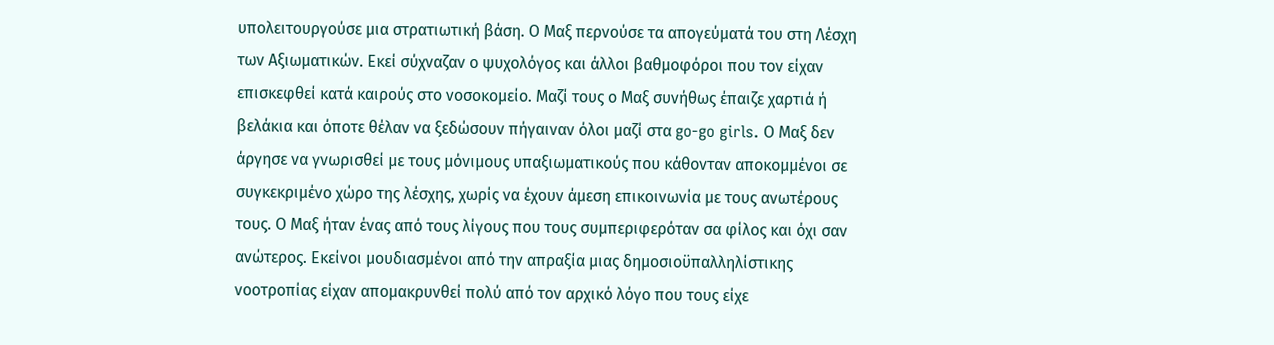υπολειτουργούσε μια στρατιωτική βάση. Ο Μαξ περνούσε τα απογεύματά του στη Λέσχη των Αξιωματικών. Εκεί σύχναζαν ο ψυχολόγος και άλλοι βαθμοφόροι που τον είχαν επισκεφθεί κατά καιρούς στο νοσοκομείο. Μαζί τους ο Μαξ συνήθως έπαιζε χαρτιά ή βελάκια και όποτε θέλαν να ξεδώσουν πήγαιναν όλοι μαζί στα go-go girls. Ο Μαξ δεν άργησε να γνωρισθεί με τους μόνιμους υπαξιωματικούς που κάθονταν αποκομμένοι σε συγκεκριμένο χώρο της λέσχης, χωρίς να έχουν άμεση επικοινωνία με τους ανωτέρους τους. Ο Μαξ ήταν ένας από τους λίγους που τους συμπεριφερόταν σα φίλος και όχι σαν ανώτερος. Εκείνοι μουδιασμένοι από την απραξία μιας δημοσιοϋπαλληλίστικης νοοτροπίας είχαν απομακρυνθεί πολύ από τον αρχικό λόγο που τους είχε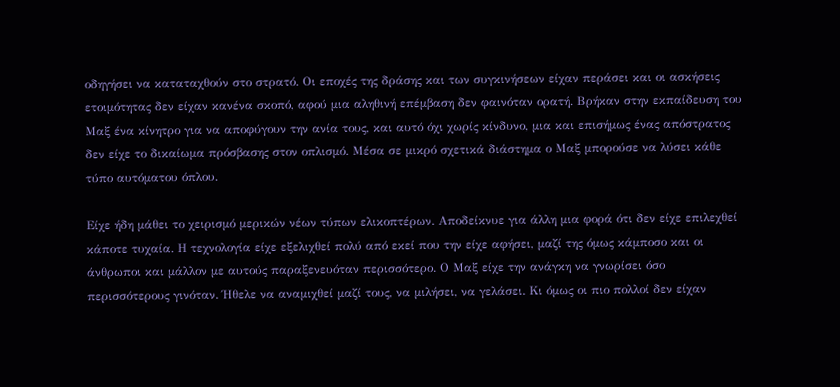οδηγήσει να καταταχθούν στο στρατό. Οι εποχές της δράσης και των συγκινήσεων είχαν περάσει και οι ασκήσεις ετοιμότητας δεν είχαν κανένα σκοπό, αφού μια αληθινή επέμβαση δεν φαινόταν ορατή. Βρήκαν στην εκπαίδευση του Μαξ ένα κίνητρο για να αποφύγουν την ανία τους, και αυτό όχι χωρίς κίνδυνο, μια και επισήμως ένας απόστρατος δεν είχε το δικαίωμα πρόσβασης στον οπλισμό. Μέσα σε μικρό σχετικά διάστημα ο Μαξ μπορούσε να λύσει κάθε τύπο αυτόματου όπλου.

Είχε ήδη μάθει το χειρισμό μερικών νέων τύπων ελικοπτέρων. Αποδείκνυε για άλλη μια φορά ότι δεν είχε επιλεχθεί κάποτε τυχαία. Η τεχνολογία είχε εξελιχθεί πολύ από εκεί που την είχε αφήσει, μαζί της όμως κάμποσο και οι άνθρωποι και μάλλον με αυτούς παραξενευόταν περισσότερο. Ο Μαξ είχε την ανάγκη να γνωρίσει όσο περισσότερους γινόταν. Ήθελε να αναμιχθεί μαζί τους, να μιλήσει, να γελάσει. Κι όμως οι πιο πολλοί δεν είχαν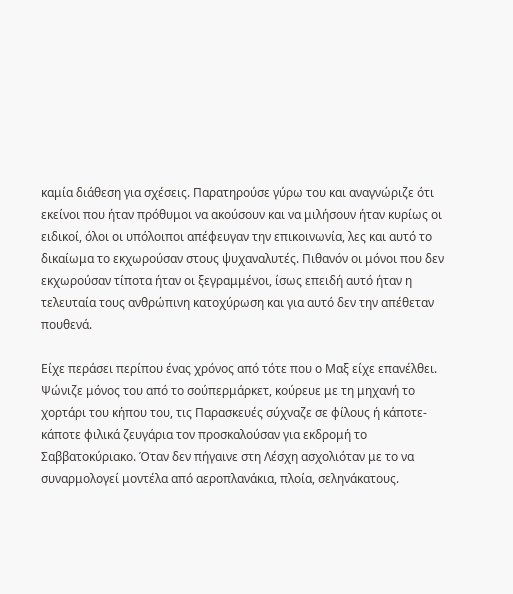καμία διάθεση για σχέσεις. Παρατηρούσε γύρω του και αναγνώριζε ότι εκείνοι που ήταν πρόθυμοι να ακούσουν και να μιλήσουν ήταν κυρίως οι ειδικοί, όλοι οι υπόλοιποι απέφευγαν την επικοινωνία, λες και αυτό το δικαίωμα το εκχωρούσαν στους ψυχαναλυτές. Πιθανόν οι μόνοι που δεν εκχωρούσαν τίποτα ήταν οι ξεγραμμένοι, ίσως επειδή αυτό ήταν η τελευταία τους ανθρώπινη κατοχύρωση και για αυτό δεν την απέθεταν πουθενά.

Είχε περάσει περίπου ένας χρόνος από τότε που ο Μαξ είχε επανέλθει. Ψώνιζε μόνος του από το σούπερμάρκετ, κούρευε με τη μηχανή το χορτάρι του κήπου του, τις Παρασκευές σύχναζε σε φίλους ή κάποτε-κάποτε φιλικά ζευγάρια τον προσκαλούσαν για εκδρομή το Σαββατοκύριακο. Όταν δεν πήγαινε στη Λέσχη ασχολιόταν με το να συναρμολογεί μοντέλα από αεροπλανάκια, πλοία, σεληνάκατους.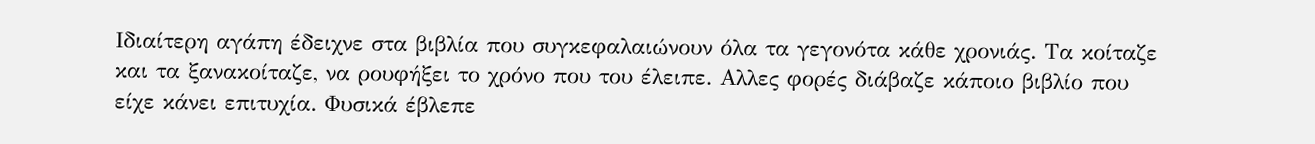Ιδιαίτερη αγάπη έδειχνε στα βιβλία που συγκεφαλαιώνουν όλα τα γεγονότα κάθε χρονιάς. Τα κοίταζε και τα ξανακοίταζε, να ρουφήξει το χρόνο που του έλειπε. Αλλες φορές διάβαζε κάποιο βιβλίο που είχε κάνει επιτυχία. Φυσικά έβλεπε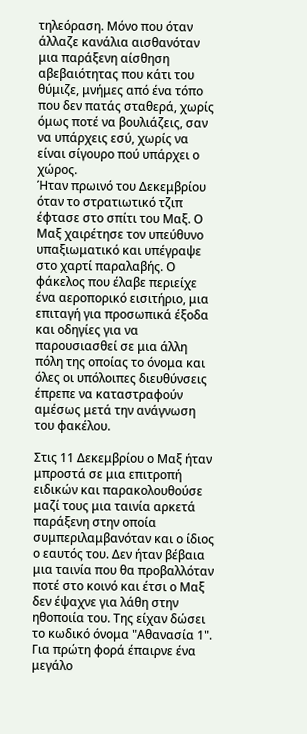τηλεόραση. Μόνο που όταν άλλαζε κανάλια αισθανόταν μια παράξενη αίσθηση αβεβαιότητας που κάτι του θύμιζε, μνήμες από ένα τόπο που δεν πατάς σταθερά, χωρίς όμως ποτέ να βουλιάζεις, σαν να υπάρχεις εσύ, χωρίς να είναι σίγουρο πού υπάρχει ο χώρος.
Ήταν πρωινό του Δεκεμβρίου όταν το στρατιωτικό τζιπ έφτασε στο σπίτι του Μαξ. Ο Μαξ χαιρέτησε τον υπεύθυνο υπαξιωματικό και υπέγραψε στο χαρτί παραλαβής. Ο φάκελος που έλαβε περιείχε ένα αεροπορικό εισιτήριο, μια επιταγή για προσωπικά έξοδα και οδηγίες για να παρουσιασθεί σε μια άλλη πόλη της οποίας το όνομα και όλες οι υπόλοιπες διευθύνσεις έπρεπε να καταστραφούν αμέσως μετά την ανάγνωση του φακέλου.

Στις 11 Δεκεμβρίου ο Μαξ ήταν μπροστά σε μια επιτροπή ειδικών και παρακολουθούσε μαζί τους μια ταινία αρκετά παράξενη στην οποία συμπεριλαμβανόταν και ο ίδιος ο εαυτός του. Δεν ήταν βέβαια μια ταινία που θα προβαλλόταν ποτέ στο κοινό και έτσι ο Μαξ δεν έψαχνε για λάθη στην ηθοποιία του. Της είχαν δώσει το κωδικό όνομα "Αθανασία 1". Για πρώτη φορά έπαιρνε ένα μεγάλο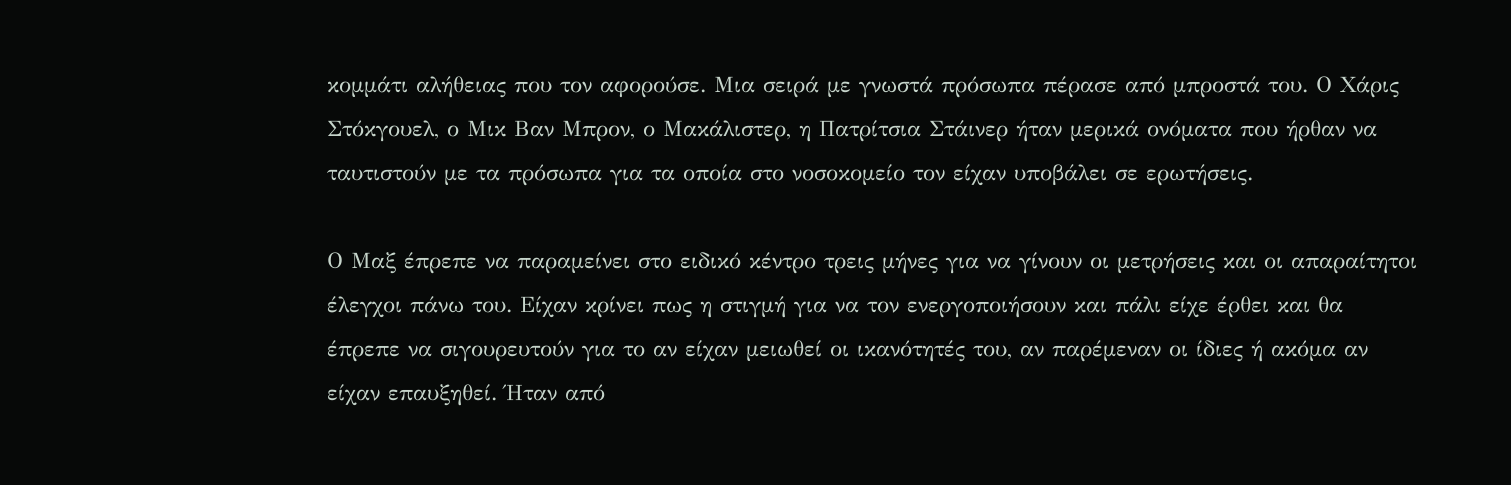κομμάτι αλήθειας που τον αφορούσε. Μια σειρά με γνωστά πρόσωπα πέρασε από μπροστά του. Ο Χάρις Στόκγουελ, ο Μικ Βαν Μπρον, ο Μακάλιστερ, η Πατρίτσια Στάινερ ήταν μερικά ονόματα που ήρθαν να ταυτιστούν με τα πρόσωπα για τα οποία στο νοσοκομείο τον είχαν υποβάλει σε ερωτήσεις.

Ο Μαξ έπρεπε να παραμείνει στο ειδικό κέντρο τρεις μήνες για να γίνουν οι μετρήσεις και οι απαραίτητοι έλεγχοι πάνω του. Είχαν κρίνει πως η στιγμή για να τον ενεργοποιήσουν και πάλι είχε έρθει και θα έπρεπε να σιγουρευτούν για το αν είχαν μειωθεί οι ικανότητές του, αν παρέμεναν οι ίδιες ή ακόμα αν είχαν επαυξηθεί. Ήταν από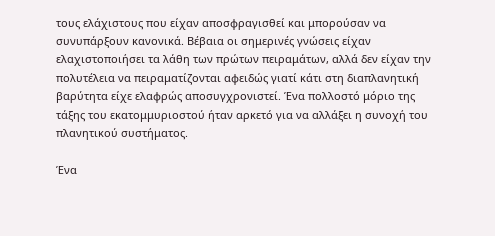τους ελάχιστους που είχαν αποσφραγισθεί και μπορούσαν να συνυπάρξουν κανονικά. Βέβαια οι σημερινές γνώσεις είχαν ελαχιστοποιήσει τα λάθη των πρώτων πειραμάτων, αλλά δεν είχαν την πολυτέλεια να πειραματίζονται αφειδώς γιατί κάτι στη διαπλανητική βαρύτητα είχε ελαφρώς αποσυγχρονιστεί. Ένα πολλοστό μόριο της τάξης του εκατομμυριοστού ήταν αρκετό για να αλλάξει η συνοχή του πλανητικού συστήματος.

Ένα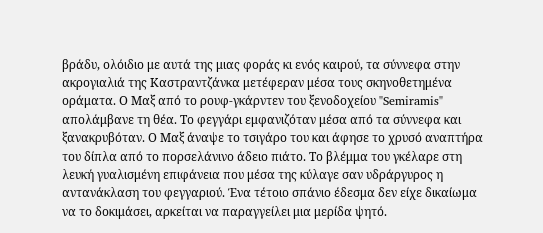βράδυ, ολόιδιο με αυτά της μιας φοράς κι ενός καιρού, τα σύννεφα στην ακρογιαλιά της Καστραντζάνκα μετέφεραν μέσα τους σκηνοθετημένα οράματα. Ο Μαξ από το ρουφ-γκάρντεν του ξενοδοχείου "Semiramis" απολάμβανε τη θέα. Το φεγγάρι εμφανιζόταν μέσα από τα σύννεφα και ξανακρυβόταν. Ο Μαξ άναψε το τσιγάρο του και άφησε το χρυσό αναπτήρα του δίπλα από το πορσελάνινο άδειο πιάτο. Το βλέμμα του γκέλαρε στη λευκή γυαλισμένη επιφάνεια που μέσα της κύλαγε σαν υδράργυρος η αντανάκλαση του φεγγαριού. Ένα τέτοιο σπάνιο έδεσμα δεν είχε δικαίωμα να το δοκιμάσει, αρκείται να παραγγείλει μια μερίδα ψητό.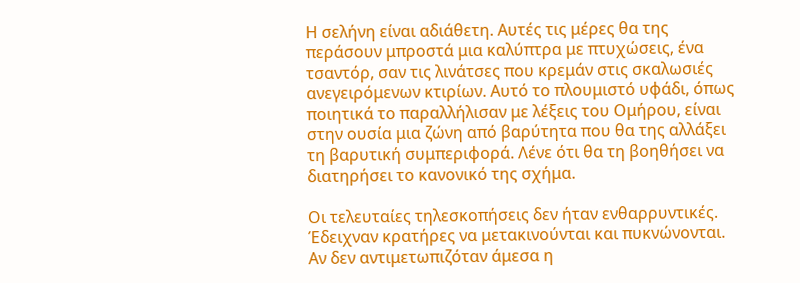Η σελήνη είναι αδιάθετη. Αυτές τις μέρες θα της περάσουν μπροστά μια καλύπτρα με πτυχώσεις, ένα τσαντόρ, σαν τις λινάτσες που κρεμάν στις σκαλωσιές ανεγειρόμενων κτιρίων. Αυτό το πλουμιστό υφάδι, όπως ποιητικά το παραλλήλισαν με λέξεις του Ομήρου, είναι στην ουσία μια ζώνη από βαρύτητα που θα της αλλάξει τη βαρυτική συμπεριφορά. Λένε ότι θα τη βοηθήσει να διατηρήσει το κανονικό της σχήμα.

Οι τελευταίες τηλεσκοπήσεις δεν ήταν ενθαρρυντικές. Έδειχναν κρατήρες να μετακινούνται και πυκνώνονται. Αν δεν αντιμετωπιζόταν άμεσα η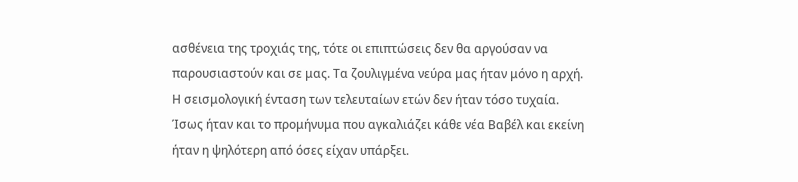ασθένεια της τροχιάς της, τότε οι επιπτώσεις δεν θα αργούσαν να παρουσιαστούν και σε μας. Τα ζουλιγμένα νεύρα μας ήταν μόνο η αρχή. Η σεισμολογική ένταση των τελευταίων ετών δεν ήταν τόσο τυχαία. Ίσως ήταν και το προμήνυμα που αγκαλιάζει κάθε νέα Βαβέλ και εκείνη ήταν η ψηλότερη από όσες είχαν υπάρξει.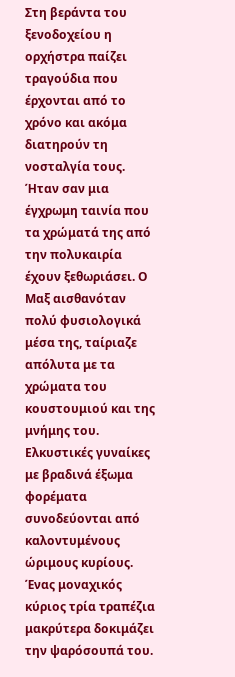Στη βεράντα του ξενοδοχείου η ορχήστρα παίζει τραγούδια που έρχονται από το χρόνο και ακόμα διατηρούν τη νοσταλγία τους. Ήταν σαν μια έγχρωμη ταινία που τα χρώματά της από την πολυκαιρία έχουν ξεθωριάσει. Ο Μαξ αισθανόταν πολύ φυσιολογικά μέσα της, ταίριαζε απόλυτα με τα χρώματα του κουστουμιού και της μνήμης του. Ελκυστικές γυναίκες με βραδινά έξωμα φορέματα συνοδεύονται από καλοντυμένους ώριμους κυρίους. Ένας μοναχικός κύριος τρία τραπέζια μακρύτερα δοκιμάζει την ψαρόσουπά του.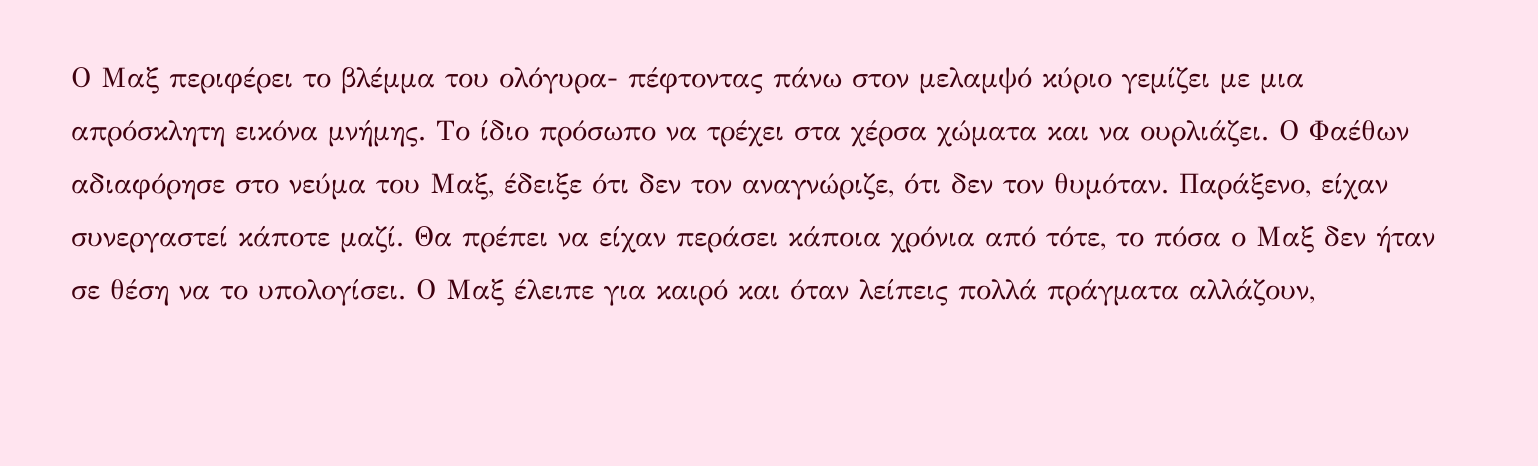Ο Μαξ περιφέρει το βλέμμα του ολόγυρα- πέφτοντας πάνω στον μελαμψό κύριο γεμίζει με μια απρόσκλητη εικόνα μνήμης. Tο ίδιο πρόσωπο να τρέχει στα χέρσα χώματα και να ουρλιάζει. Ο Φαέθων αδιαφόρησε στο νεύμα του Μαξ, έδειξε ότι δεν τον αναγνώριζε, ότι δεν τον θυμόταν. Παράξενο, είχαν συνεργαστεί κάποτε μαζί. Θα πρέπει να είχαν περάσει κάποια χρόνια από τότε, το πόσα ο Μαξ δεν ήταν σε θέση να το υπολογίσει. Ο Μαξ έλειπε για καιρό και όταν λείπεις πολλά πράγματα αλλάζουν,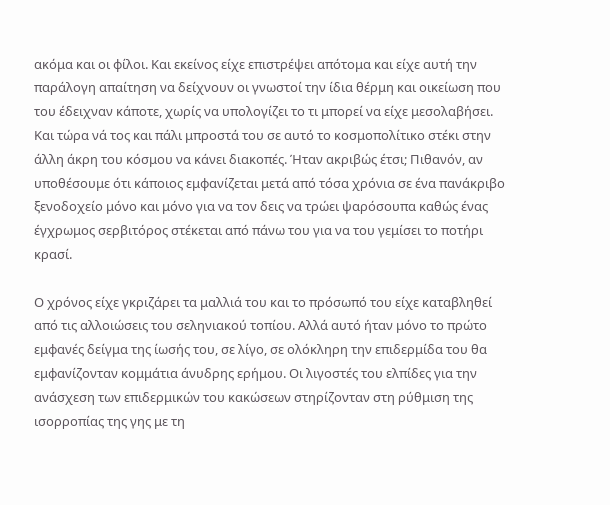ακόμα και οι φίλοι. Και εκείνος είχε επιστρέψει απότομα και είχε αυτή την παράλογη απαίτηση να δείχνουν οι γνωστοί την ίδια θέρμη και οικείωση που του έδειχναν κάποτε, χωρίς να υπολογίζει το τι μπορεί να είχε μεσολαβήσει. Και τώρα νά τος και πάλι μπροστά του σε αυτό το κοσμοπολίτικο στέκι στην άλλη άκρη του κόσμου να κάνει διακοπές. Ήταν ακριβώς έτσι; Πιθανόν, αν υποθέσουμε ότι κάποιος εμφανίζεται μετά από τόσα χρόνια σε ένα πανάκριβο ξενοδοχείο μόνο και μόνο για να τον δεις να τρώει ψαρόσουπα καθώς ένας έγχρωμος σερβιτόρος στέκεται από πάνω του για να του γεμίσει το ποτήρι κρασί.

Ο χρόνος είχε γκριζάρει τα μαλλιά του και το πρόσωπό του είχε καταβληθεί από τις αλλοιώσεις του σεληνιακού τοπίου. Αλλά αυτό ήταν μόνο το πρώτο εμφανές δείγμα της ίωσής του, σε λίγο, σε ολόκληρη την επιδερμίδα του θα εμφανίζονταν κομμάτια άνυδρης ερήμου. Οι λιγοστές του ελπίδες για την ανάσχεση των επιδερμικών του κακώσεων στηρίζονταν στη ρύθμιση της ισορροπίας της γης με τη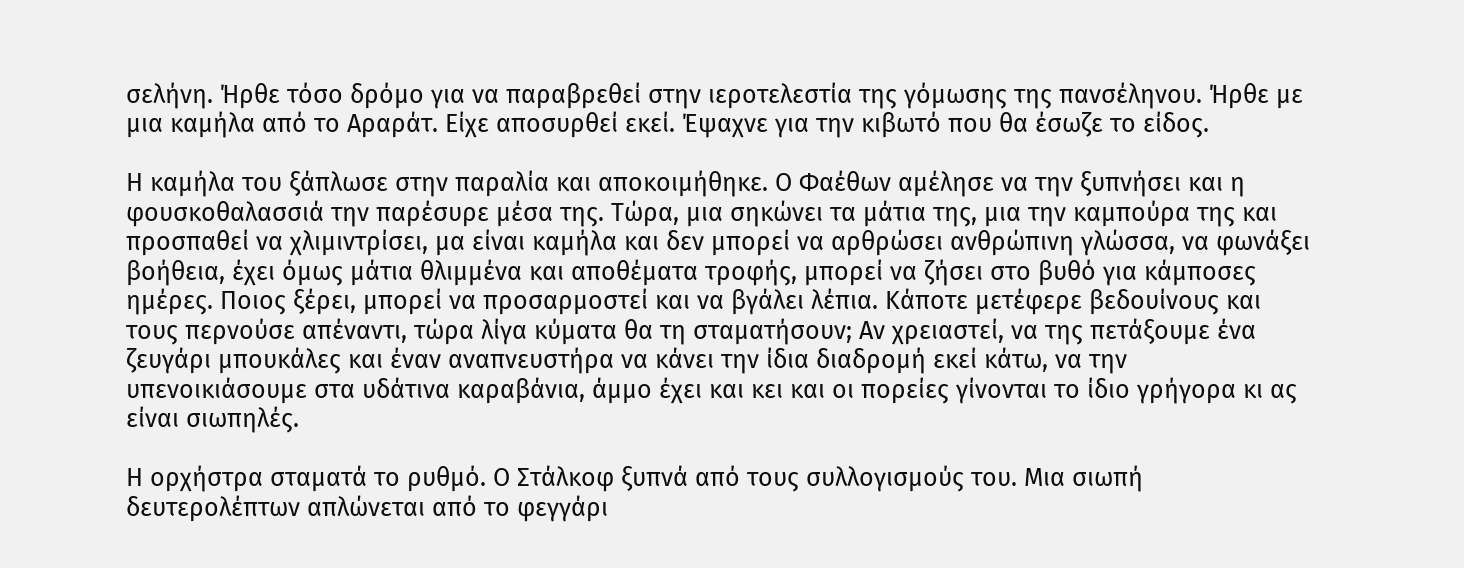σελήνη. Ήρθε τόσο δρόμο για να παραβρεθεί στην ιεροτελεστία της γόμωσης της πανσέληνου. Ήρθε με μια καμήλα από το Αραράτ. Είχε αποσυρθεί εκεί. Έψαχνε για την κιβωτό που θα έσωζε το είδος.

Η καμήλα του ξάπλωσε στην παραλία και αποκοιμήθηκε. Ο Φαέθων αμέλησε να την ξυπνήσει και η φουσκοθαλασσιά την παρέσυρε μέσα της. Τώρα, μια σηκώνει τα μάτια της, μια την καμπούρα της και προσπαθεί να χλιμιντρίσει, μα είναι καμήλα και δεν μπορεί να αρθρώσει ανθρώπινη γλώσσα, να φωνάξει βοήθεια, έχει όμως μάτια θλιμμένα και αποθέματα τροφής, μπορεί να ζήσει στο βυθό για κάμποσες ημέρες. Ποιος ξέρει, μπορεί να προσαρμοστεί και να βγάλει λέπια. Κάποτε μετέφερε βεδουίνους και τους περνούσε απέναντι, τώρα λίγα κύματα θα τη σταματήσουν; Αν χρειαστεί, να της πετάξουμε ένα ζευγάρι μπουκάλες και έναν αναπνευστήρα να κάνει την ίδια διαδρομή εκεί κάτω, να την υπενοικιάσουμε στα υδάτινα καραβάνια, άμμο έχει και κει και οι πορείες γίνονται το ίδιο γρήγορα κι ας είναι σιωπηλές.

Η ορχήστρα σταματά το ρυθμό. Ο Στάλκοφ ξυπνά από τους συλλογισμούς του. Μια σιωπή δευτερολέπτων απλώνεται από το φεγγάρι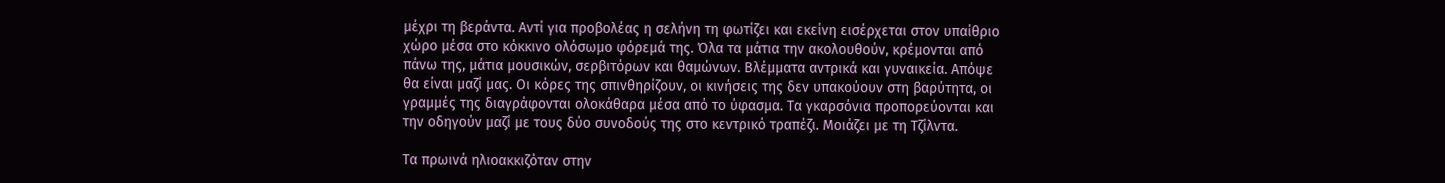μέχρι τη βεράντα. Αντί για προβολέας η σελήνη τη φωτίζει και εκείνη εισέρχεται στον υπαίθριο χώρο μέσα στο κόκκινο ολόσωμο φόρεμά της. Όλα τα μάτια την ακολουθούν, κρέμονται από πάνω της, μάτια μουσικών, σερβιτόρων και θαμώνων. Βλέμματα αντρικά και γυναικεία. Απόψε θα είναι μαζί μας. Οι κόρες της σπινθηρίζουν, οι κινήσεις της δεν υπακούουν στη βαρύτητα, οι γραμμές της διαγράφονται ολοκάθαρα μέσα από το ύφασμα. Τα γκαρσόνια προπορεύονται και την οδηγούν μαζί με τους δύο συνοδούς της στο κεντρικό τραπέζι. Μοιάζει με τη Τζίλντα.

Τα πρωινά ηλιοακκιζόταν στην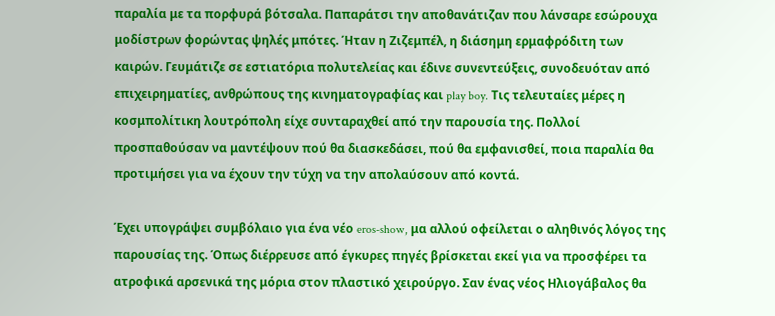παραλία με τα πορφυρά βότσαλα. Παπαράτσι την αποθανάτιζαν που λάνσαρε εσώρουχα μοδίστρων φορώντας ψηλές μπότες. Ήταν η Ζιζεμπέλ, η διάσημη ερμαφρόδιτη των καιρών. Γευμάτιζε σε εστιατόρια πολυτελείας και έδινε συνεντεύξεις, συνοδευόταν από επιχειρηματίες, ανθρώπους της κινηματογραφίας και play boy. Τις τελευταίες μέρες η κοσμπολίτικη λουτρόπολη είχε συνταραχθεί από την παρουσία της. Πολλοί προσπαθούσαν να μαντέψουν πού θα διασκεδάσει, πού θα εμφανισθεί, ποια παραλία θα προτιμήσει για να έχουν την τύχη να την απολαύσουν από κοντά.

Έχει υπογράψει συμβόλαιο για ένα νέο eros-show, μα αλλού οφείλεται ο αληθινός λόγος της παρουσίας της. Όπως διέρρευσε από έγκυρες πηγές βρίσκεται εκεί για να προσφέρει τα ατροφικά αρσενικά της μόρια στον πλαστικό χειρούργο. Σαν ένας νέος Ηλιογάβαλος θα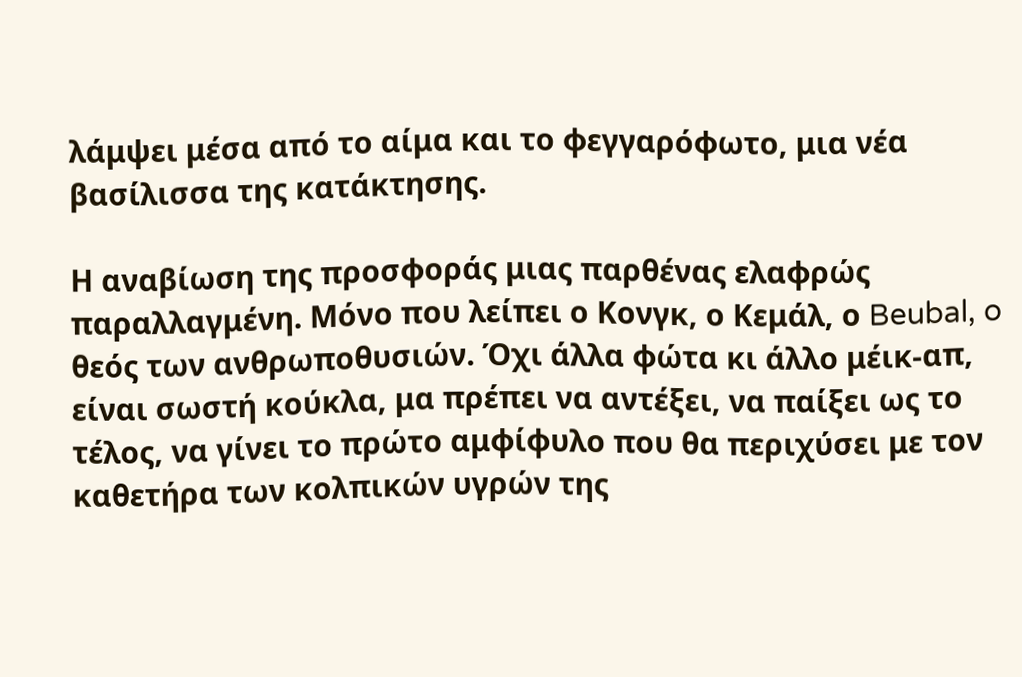λάμψει μέσα από το αίμα και το φεγγαρόφωτο, μια νέα βασίλισσα της κατάκτησης.

Η αναβίωση της προσφοράς μιας παρθένας ελαφρώς παραλλαγμένη. Μόνο που λείπει ο Κονγκ, ο Κεμάλ, ο Beubal, o θεός των ανθρωποθυσιών. Όχι άλλα φώτα κι άλλο μέικ-απ, είναι σωστή κούκλα, μα πρέπει να αντέξει, να παίξει ως το τέλος, να γίνει το πρώτο αμφίφυλο που θα περιχύσει με τον καθετήρα των κολπικών υγρών της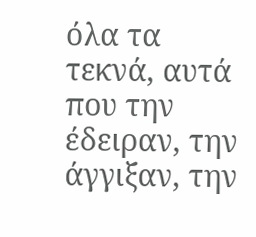όλα τα τεκνά, αυτά που την έδειραν, την άγγιξαν, την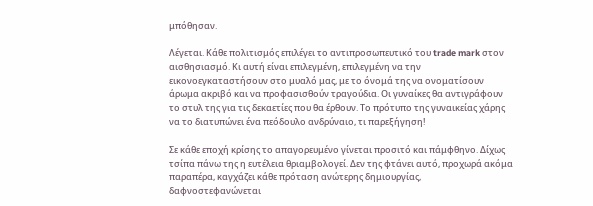μπόθησαν.

Λέγεται. Κάθε πολιτισμός επιλέγει το αντιπροσωπευτικό του trade mark στον αισθησιασμό. Κι αυτή είναι επιλεγμένη, επιλεγμένη να την εικονοεγκαταστήσουν στο μυαλό μας, με το όνομά της να ονοματίσουν άρωμα ακριβό και να προφασισθούν τραγούδια. Οι γυναίκες θα αντιγράφουν το στυλ της για τις δεκαετίες που θα έρθουν. Το πρότυπο της γυναικείας χάρης να το διατυπώνει ένα πεόδουλο ανδρύναιο, τι παρεξήγηση!

Σε κάθε εποχή κρίσης το απαγορευμένο γίνεται προσιτό και πάμφθηνο. Δίχως τσίπα πάνω της η ευτέλεια θριαμβολογεί. Δεν της φτάνει αυτό, προχωρά ακόμα παραπέρα, καγχάζει κάθε πρόταση ανώτερης δημιουργίας, δαφνοστεφανώνεται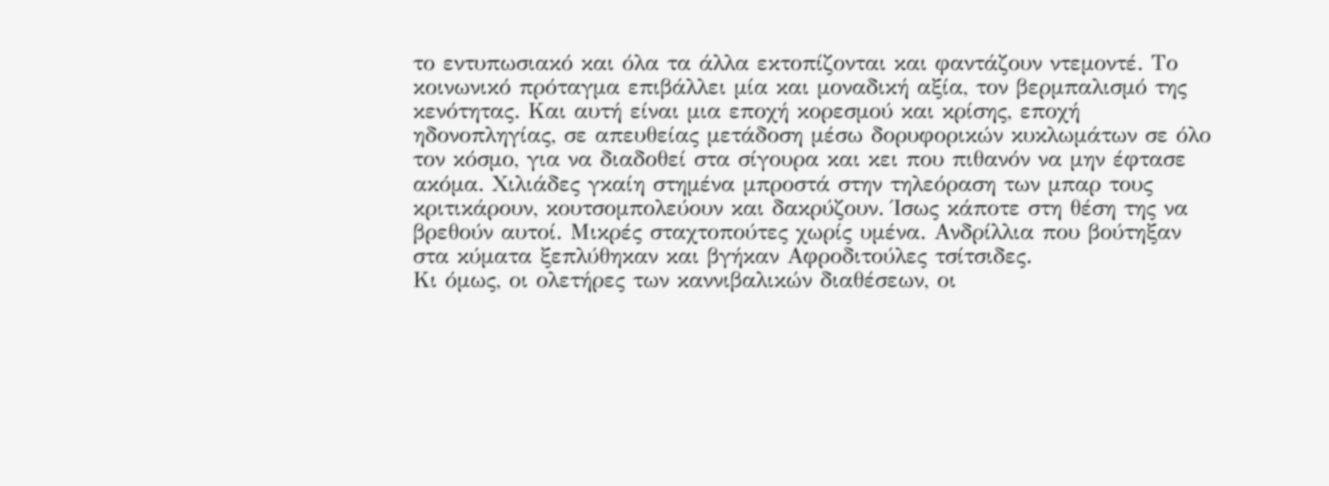το εντυπωσιακό και όλα τα άλλα εκτοπίζονται και φαντάζουν ντεμοντέ. Το κοινωνικό πρόταγμα επιβάλλει μία και μοναδική αξία, τον βερμπαλισμό της κενότητας. Και αυτή είναι μια εποχή κορεσμού και κρίσης, εποχή ηδονοπληγίας, σε απευθείας μετάδοση μέσω δορυφορικών κυκλωμάτων σε όλο τον κόσμο, για να διαδοθεί στα σίγουρα και κει που πιθανόν να μην έφτασε ακόμα. Χιλιάδες γκαίη στημένα μπροστά στην τηλεόραση των μπαρ τους κριτικάρουν, κουτσομπολεύουν και δακρύζουν. Ίσως κάποτε στη θέση της να βρεθούν αυτοί. Μικρές σταχτοπούτες χωρίς υμένα. Ανδρίλλια που βούτηξαν στα κύματα ξεπλύθηκαν και βγήκαν Αφροδιτούλες τσίτσιδες.
Κι όμως, οι ολετήρες των καννιβαλικών διαθέσεων, οι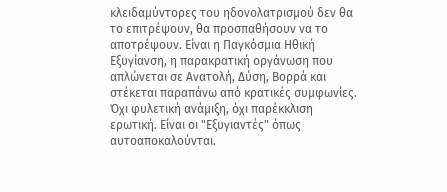κλειδαμύντορες του ηδονολατρισμού δεν θα το επιτρέψουν, θα προσπαθήσουν να το αποτρέψουν. Είναι η Παγκόσμια Ηθική Εξυγίανση, η παρακρατική οργάνωση που απλώνεται σε Ανατολή, Δύση, Βορρά και στέκεται παραπάνω από κρατικές συμφωνίες. Όχι φυλετική ανάμιξη, όχι παρέκκλιση ερωτική. Είναι οι "Εξυγιαντές" όπως αυτοαποκαλούνται.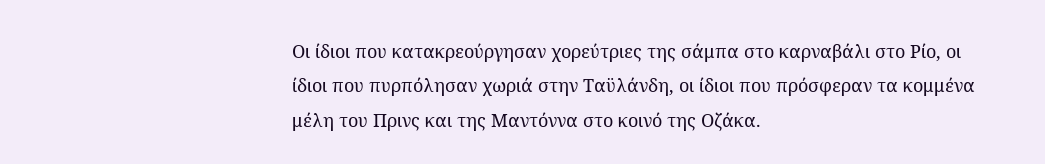Οι ίδιοι που κατακρεούργησαν χορεύτριες της σάμπα στο καρναβάλι στο Ρίο, οι ίδιοι που πυρπόλησαν χωριά στην Ταϋλάνδη, οι ίδιοι που πρόσφεραν τα κομμένα μέλη του Πρινς και της Μαντόννα στο κοινό της Οζάκα.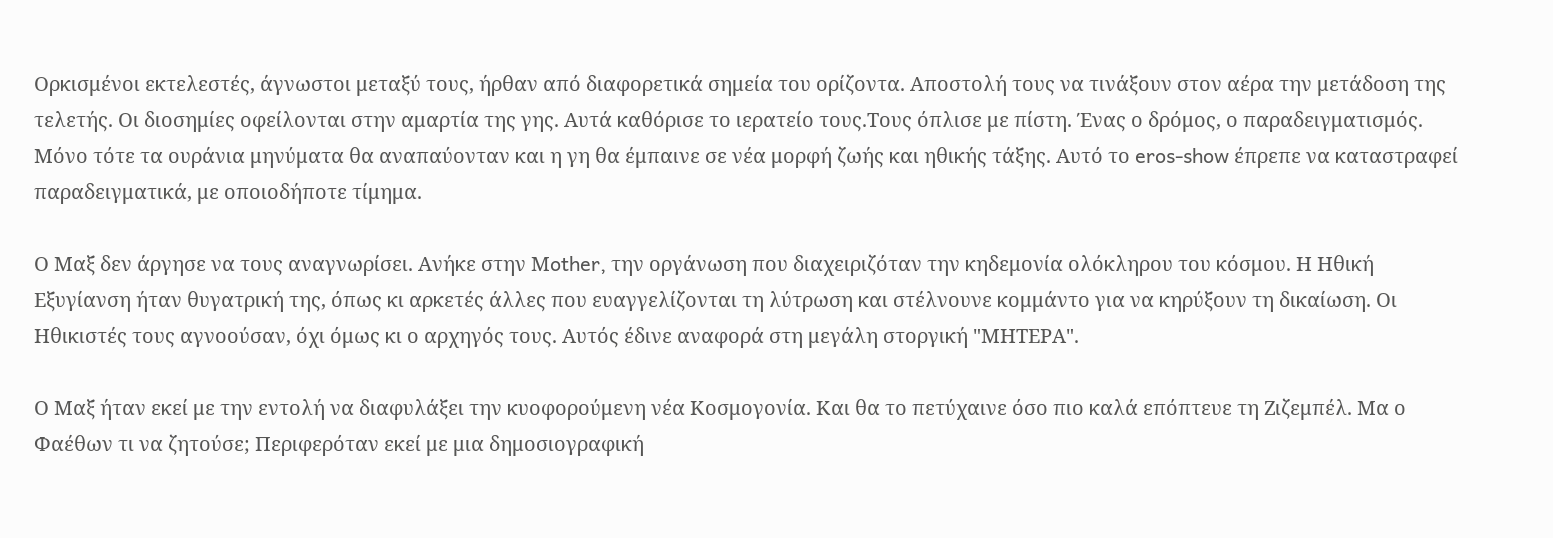Ορκισμένοι εκτελεστές, άγνωστοι μεταξύ τους, ήρθαν από διαφορετικά σημεία του ορίζοντα. Αποστολή τους να τινάξουν στον αέρα την μετάδοση της τελετής. Οι διοσημίες οφείλονται στην αμαρτία της γης. Αυτά καθόρισε το ιερατείο τους.Τους όπλισε με πίστη. Ένας ο δρόμος, ο παραδειγματισμός. Μόνο τότε τα ουράνια μηνύματα θα αναπαύονταν και η γη θα έμπαινε σε νέα μορφή ζωής και ηθικής τάξης. Αυτό το eros-show έπρεπε να καταστραφεί παραδειγματικά, με οποιοδήποτε τίμημα.

Ο Μαξ δεν άργησε να τους αναγνωρίσει. Ανήκε στην Μother, την οργάνωση που διαχειριζόταν την κηδεμονία ολόκληρου του κόσμου. Η Ηθική Εξυγίανση ήταν θυγατρική της, όπως κι αρκετές άλλες που ευαγγελίζονται τη λύτρωση και στέλνουνε κομμάντο για να κηρύξουν τη δικαίωση. Οι Ηθικιστές τους αγνοούσαν, όχι όμως κι ο αρχηγός τους. Αυτός έδινε αναφορά στη μεγάλη στοργική "ΜΗΤΕΡΑ".

Ο Μαξ ήταν εκεί με την εντολή να διαφυλάξει την κυοφορούμενη νέα Κοσμογονία. Και θα το πετύχαινε όσο πιο καλά επόπτευε τη Ζιζεμπέλ. Μα ο Φαέθων τι να ζητούσε; Περιφερόταν εκεί με μια δημοσιογραφική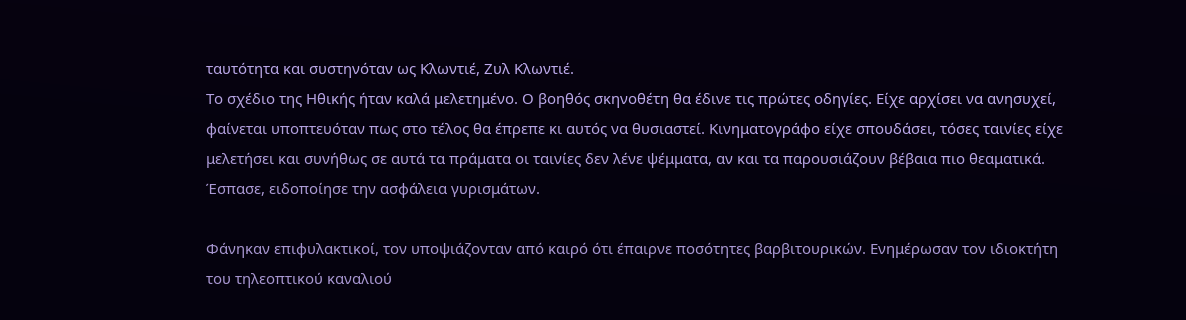ταυτότητα και συστηνόταν ως Κλωντιέ, Ζυλ Κλωντιέ.
Το σχέδιο της Ηθικής ήταν καλά μελετημένο. Ο βοηθός σκηνοθέτη θα έδινε τις πρώτες οδηγίες. Είχε αρχίσει να ανησυχεί, φαίνεται υποπτευόταν πως στο τέλος θα έπρεπε κι αυτός να θυσιαστεί. Κινηματογράφο είχε σπουδάσει, τόσες ταινίες είχε μελετήσει και συνήθως σε αυτά τα πράματα οι ταινίες δεν λένε ψέμματα, αν και τα παρουσιάζουν βέβαια πιο θεαματικά. Έσπασε, ειδοποίησε την ασφάλεια γυρισμάτων.

Φάνηκαν επιφυλακτικοί, τον υποψιάζονταν από καιρό ότι έπαιρνε ποσότητες βαρβιτουρικών. Ενημέρωσαν τον ιδιοκτήτη του τηλεοπτικού καναλιού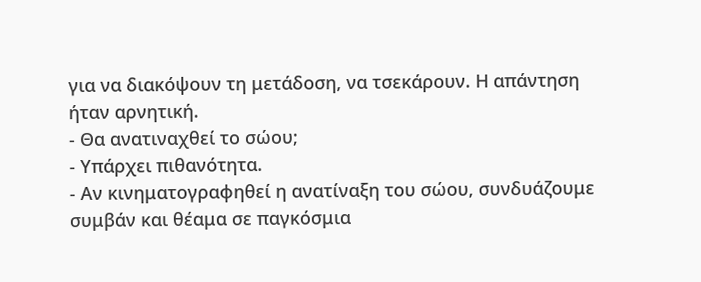για να διακόψουν τη μετάδοση, να τσεκάρουν. Η απάντηση ήταν αρνητική.
- Θα ανατιναχθεί το σώου;
- Υπάρχει πιθανότητα.
- Αν κινηματογραφηθεί η ανατίναξη του σώου, συνδυάζουμε συμβάν και θέαμα σε παγκόσμια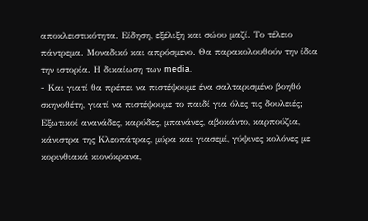αποκλειστικότητα. Είδηση, εξέλιξη και σώου μαζί. Το τέλειο πάντρεμα. Μοναδικό και απρόσμενο. Θα παρακολουθούν την ίδια την ιστορία. Η δικαίωση των media.
- Και γιατί θα πρέπει να πιστέψουμε ένα σαλταρισμένο βοηθό σκηνοθέτη, γιατί να πιστέψουμε το παιδί για όλες τις δουλειές;
Εξωτικοί ανανάδες, καρύδες, μπανάνες, αβοκάντο, καρπούζια, κάνιστρα της Κλεοπάτρας, μύρα και γιασεμί, γύψινες κολόνες με κορινθιακά κιονόκρανα,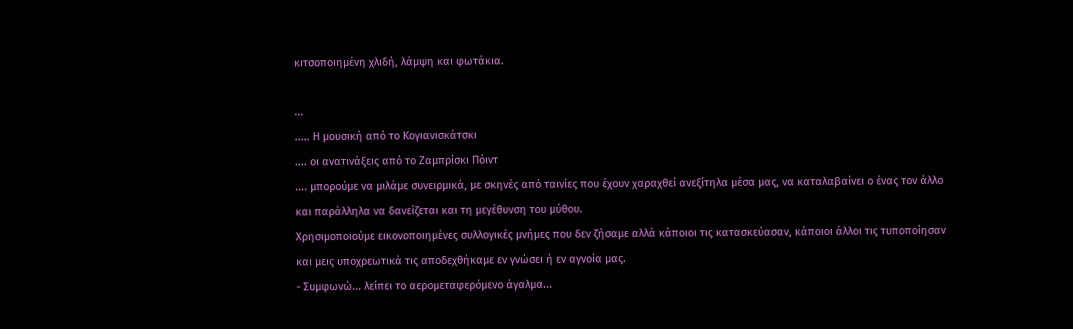κιτσοποιημένη χλιδή, λάμψη και φωτάκια.

...
..... Η μουσική από το Κογιανισκάτσκι
.... οι ανατινάξεις από το Ζαμπρίσκι Πόιντ
.... μπορούμε να μιλάμε συνειρμικά, με σκηνές από ταινίες που έχουν χαραχθεί ανεξίτηλα μέσα μας, να καταλαβαίνει ο ένας τον άλλο και παράλληλα να δανείζεται και τη μεγέθυνση του μύθου.
Χρησιμοποιούμε εικονοποιημένες συλλογικές μνήμες που δεν ζήσαμε αλλά κάποιοι τις κατασκεύασαν, κάποιοι άλλοι τις τυποποίησαν και μεις υποχρεωτικά τις αποδεχθήκαμε εν γνώσει ή εν αγνοία μας.
- Συμφωνώ... λείπει το αερομεταφερόμενο άγαλμα...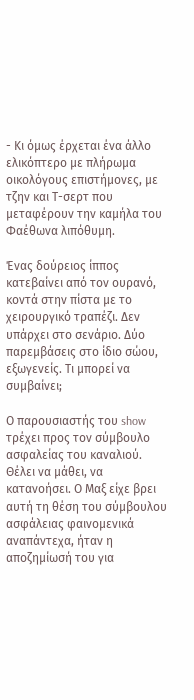- Κι όμως έρχεται ένα άλλο ελικόπτερο με πλήρωμα οικολόγους επιστήμονες, με τζην και Τ-σερτ που μεταφέρουν την καμήλα του Φαέθωνα λιπόθυμη.

Ένας δούρειος ίππος κατεβαίνει από τον ουρανό, κοντά στην πίστα με το χειρουργικό τραπέζι. Δεν υπάρχει στο σενάριο. Δύο παρεμβάσεις στο ίδιο σώου, εξωγενείς. Τι μπορεί να συμβαίνει;

Ο παρουσιαστής του show τρέχει προς τον σύμβουλο ασφαλείας του καναλιού. Θέλει να μάθει, να κατανοήσει. Ο Μαξ είχε βρει αυτή τη θέση του σύμβουλου ασφάλειας φαινομενικά αναπάντεχα, ήταν η αποζημίωσή του για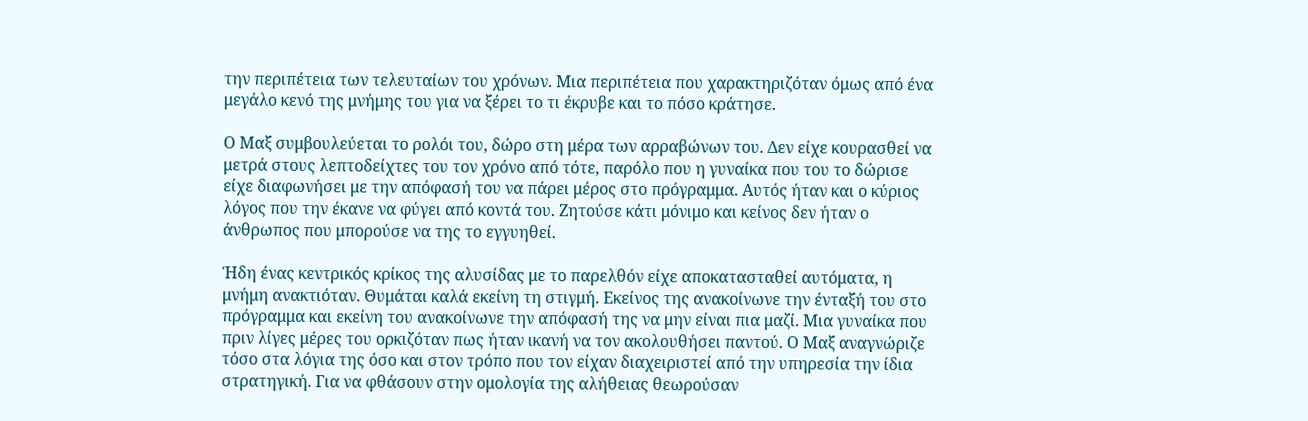την περιπέτεια των τελευταίων του χρόνων. Μια περιπέτεια που χαρακτηριζόταν όμως από ένα μεγάλο κενό της μνήμης του για να ξέρει το τι έκρυβε και το πόσο κράτησε.

Ο Μαξ συμβουλεύεται το ρολόι του, δώρο στη μέρα των αρραβώνων του. Δεν είχε κουρασθεί να μετρά στους λεπτοδείχτες του τον χρόνο από τότε, παρόλο που η γυναίκα που του το δώρισε είχε διαφωνήσει με την απόφασή του να πάρει μέρος στο πρόγραμμα. Αυτός ήταν και ο κύριος λόγος που την έκανε να φύγει από κοντά του. Ζητούσε κάτι μόνιμο και κείνος δεν ήταν ο άνθρωπος που μπορούσε να της το εγγυηθεί.

Ήδη ένας κεντρικός κρίκος της αλυσίδας με το παρελθόν είχε αποκατασταθεί αυτόματα, η μνήμη ανακτιόταν. Θυμάται καλά εκείνη τη στιγμή. Εκείνος της ανακοίνωνε την ένταξή του στο πρόγραμμα και εκείνη του ανακοίνωνε την απόφασή της να μην είναι πια μαζί. Μια γυναίκα που πριν λίγες μέρες του ορκιζόταν πως ήταν ικανή να τον ακολουθήσει παντού. Ο Μαξ αναγνώριζε τόσο στα λόγια της όσο και στον τρόπο που τον είχαν διαχειριστεί από την υπηρεσία την ίδια στρατηγική. Για να φθάσουν στην ομολογία της αλήθειας θεωρούσαν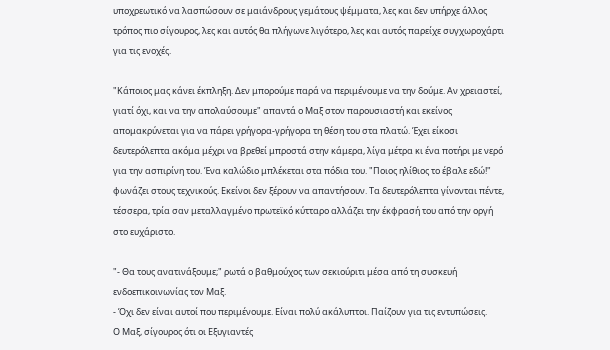υποχρεωτικό να λασπώσουν σε μαιάνδρους γεμάτους ψέμματα, λες και δεν υπήρχε άλλος τρόπος πιο σίγουρος, λες και αυτός θα πλήγωνε λιγότερο, λες και αυτός παρείχε συγχωροχάρτι για τις ενοχές.

"Κάποιος μας κάνει έκπληξη. Δεν μπορούμε παρά να περιμένουμε να την δούμε. Αν χρειαστεί, γιατί όχι, και να την απολαύσουμε" απαντά ο Μαξ στον παρουσιαστή και εκείνος απομακρύνεται για να πάρει γρήγορα-γρήγορα τη θέση του στα πλατώ. Έχει είκοσι δευτερόλεπτα ακόμα μέχρι να βρεθεί μπροστά στην κάμερα, λίγα μέτρα κι ένα ποτήρι με νερό για την ασπιρίνη του. Ένα καλώδιο μπλέκεται στα πόδια του. "Ποιος ηλίθιος το έβαλε εδώ!" φωνάζει στους τεχνικούς. Εκείνοι δεν ξέρουν να απαντήσουν. Τα δευτερόλεπτα γίνονται πέντε, τέσσερα, τρία σαν μεταλλαγμένο πρωτεϊκό κύτταρο αλλάζει την έκφρασή του από την οργή στο ευχάριστο.

"- Θα τους ανατινάξουμε;" ρωτά ο βαθμούχος των σεκιούριτι μέσα από τη συσκευή ενδοεπικοινωνίας τον Μαξ.
- Όχι δεν είναι αυτοί που περιμένουμε. Είναι πολύ ακάλυπτοι. Παίζουν για τις εντυπώσεις.
Ο Μαξ, σίγουρος ότι οι Εξυγιαντές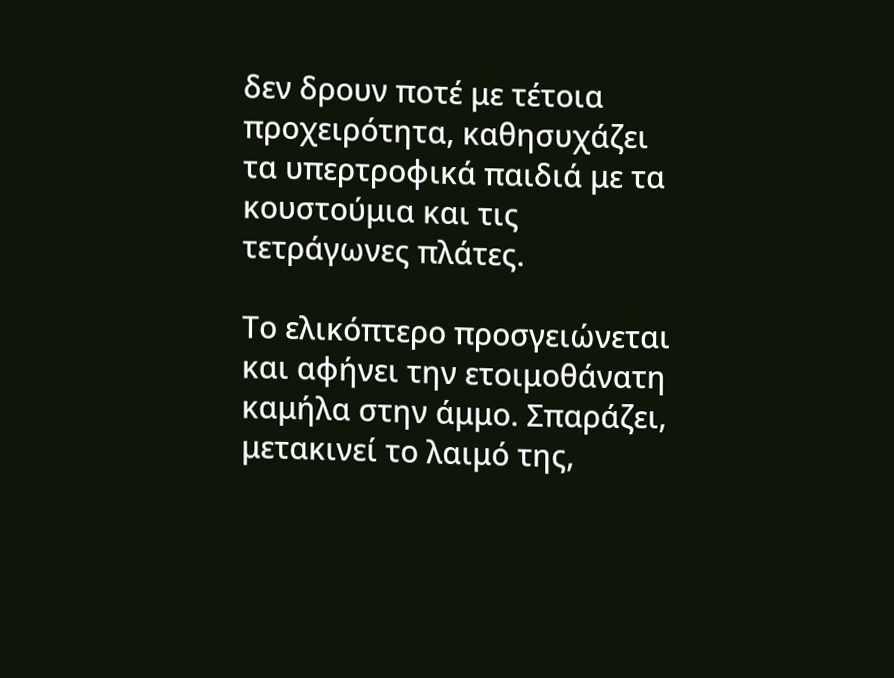δεν δρουν ποτέ με τέτοια προχειρότητα, καθησυχάζει τα υπερτροφικά παιδιά με τα κουστούμια και τις τετράγωνες πλάτες.

Το ελικόπτερο προσγειώνεται και αφήνει την ετοιμοθάνατη καμήλα στην άμμο. Σπαράζει, μετακινεί το λαιμό της,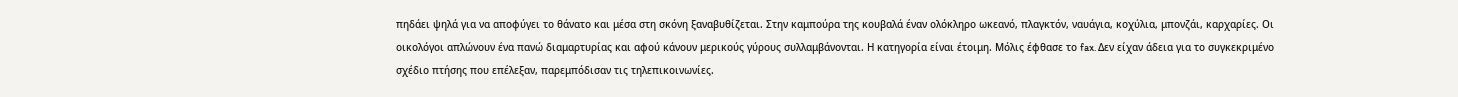πηδάει ψηλά για να αποφύγει το θάνατο και μέσα στη σκόνη ξαναβυθίζεται. Στην καμπούρα της κουβαλά έναν ολόκληρο ωκεανό, πλαγκτόν, ναυάγια, κοχύλια, μπονζάι, καρχαρίες. Οι οικολόγοι απλώνουν ένα πανώ διαμαρτυρίας και αφού κάνουν μερικούς γύρους συλλαμβάνονται. Η κατηγορία είναι έτοιμη. Μόλις έφθασε το fax. Δεν είχαν άδεια για το συγκεκριμένο σχέδιο πτήσης που επέλεξαν, παρεμπόδισαν τις τηλεπικοινωνίες.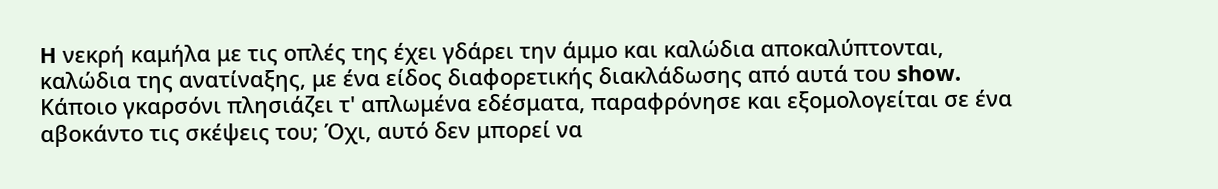H νεκρή καμήλα με τις οπλές της έχει γδάρει την άμμο και καλώδια αποκαλύπτονται, καλώδια της ανατίναξης, με ένα είδος διαφορετικής διακλάδωσης από αυτά του show.
Κάποιο γκαρσόνι πλησιάζει τ' απλωμένα εδέσματα, παραφρόνησε και εξομολογείται σε ένα αβοκάντο τις σκέψεις του; Όχι, αυτό δεν μπορεί να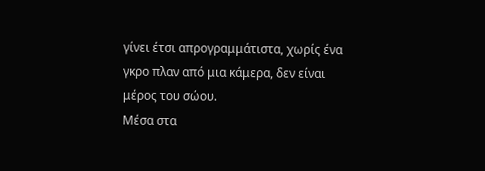γίνει έτσι απρογραμμάτιστα, χωρίς ένα γκρο πλαν από μια κάμερα, δεν είναι μέρος του σώου.
Μέσα στα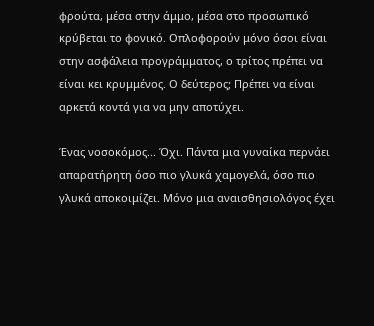φρούτα, μέσα στην άμμο, μέσα στο προσωπικό κρύβεται το φονικό. Οπλοφορούν μόνο όσοι είναι στην ασφάλεια προγράμματος, ο τρίτος πρέπει να είναι κει κρυμμένος. Ο δεύτερος; Πρέπει να είναι αρκετά κοντά για να μην αποτύχει.

Ένας νοσοκόμος... Όχι. Πάντα μια γυναίκα περνάει απαρατήρητη όσο πιο γλυκά χαμογελά, όσο πιο γλυκά αποκοιμίζει. Μόνο μια αναισθησιολόγος έχει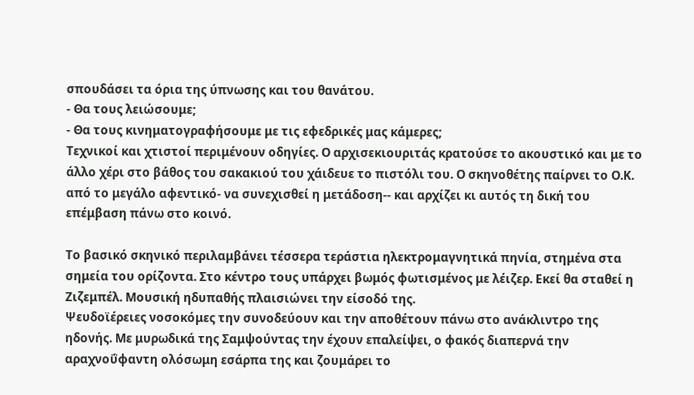σπουδάσει τα όρια της ύπνωσης και του θανάτου.
- Θα τους λειώσουμε;
- Θα τους κινηματογραφήσουμε με τις εφεδρικές μας κάμερες;
Τεχνικοί και χτιστοί περιμένουν οδηγίες. Ο αρχισεκιουριτάς κρατούσε το ακουστικό και με το άλλο χέρι στο βάθος του σακακιού του χάιδευε το πιστόλι του. Ο σκηνοθέτης παίρνει το Ο.Κ. από το μεγάλο αφεντικό- να συνεχισθεί η μετάδοση-- και αρχίζει κι αυτός τη δική του επέμβαση πάνω στο κοινό.

Το βασικό σκηνικό περιλαμβάνει τέσσερα τεράστια ηλεκτρομαγνητικά πηνία, στημένα στα σημεία του ορίζοντα. Στο κέντρο τους υπάρχει βωμός φωτισμένος με λέιζερ. Εκεί θα σταθεί η Ζιζεμπέλ. Μουσική ηδυπαθής πλαισιώνει την είσοδό της.
Ψευδοϊέρειες νοσοκόμες την συνοδεύουν και την αποθέτουν πάνω στο ανάκλιντρο της ηδονής. Με μυρωδικά της Σαμψούντας την έχουν επαλείψει, ο φακός διαπερνά την αραχνοΰφαντη ολόσωμη εσάρπα της και ζουμάρει το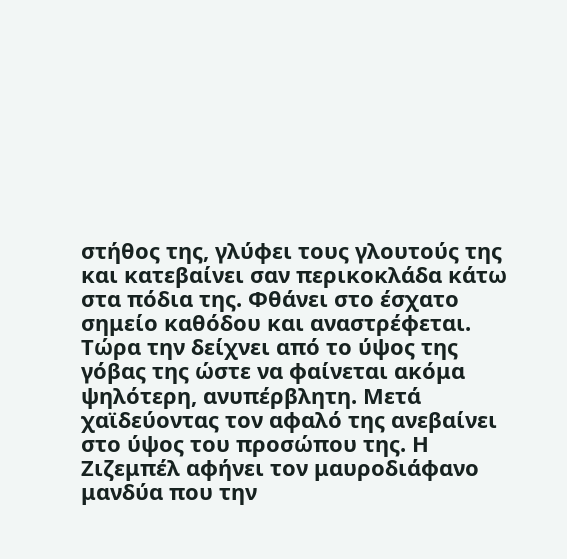στήθος της, γλύφει τους γλουτούς της και κατεβαίνει σαν περικοκλάδα κάτω στα πόδια της. Φθάνει στο έσχατο σημείο καθόδου και αναστρέφεται. Τώρα την δείχνει από το ύψος της γόβας της ώστε να φαίνεται ακόμα ψηλότερη, ανυπέρβλητη. Μετά χαϊδεύοντας τον αφαλό της ανεβαίνει στο ύψος του προσώπου της. Η Ζιζεμπέλ αφήνει τον μαυροδιάφανο μανδύα που την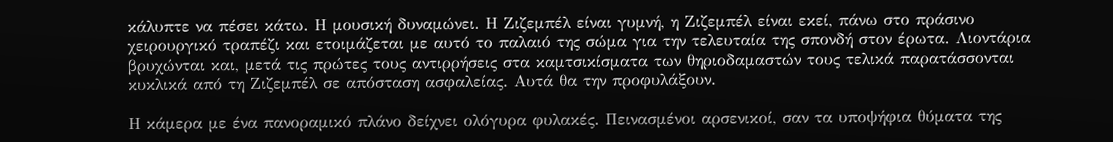κάλυπτε να πέσει κάτω. Η μουσική δυναμώνει. Η Ζιζεμπέλ είναι γυμνή, η Ζιζεμπέλ είναι εκεί, πάνω στο πράσινο χειρουργικό τραπέζι και ετοιμάζεται με αυτό το παλαιό της σώμα για την τελευταία της σπονδή στον έρωτα. Λιοντάρια βρυχώνται και, μετά τις πρώτες τους αντιρρήσεις στα καμτσικίσματα των θηριοδαμαστών τους τελικά παρατάσσονται κυκλικά από τη Ζιζεμπέλ σε απόσταση ασφαλείας. Αυτά θα την προφυλάξουν.

Η κάμερα με ένα πανοραμικό πλάνο δείχνει ολόγυρα φυλακές. Πεινασμένοι αρσενικοί, σαν τα υποψήφια θύματα της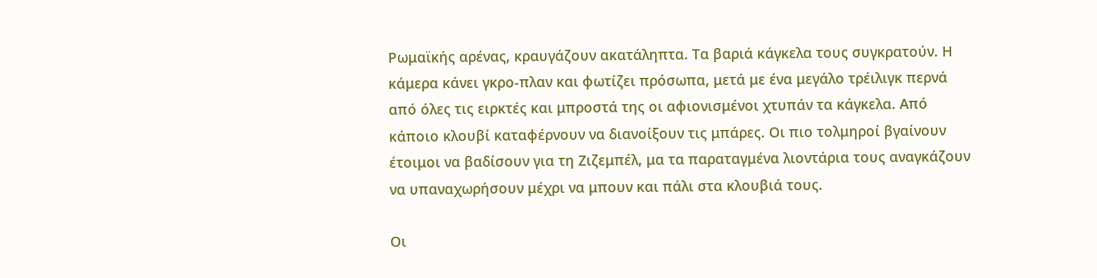Ρωμαϊκής αρένας, κραυγάζουν ακατάληπτα. Τα βαριά κάγκελα τους συγκρατούν. Η κάμερα κάνει γκρο-πλαν και φωτίζει πρόσωπα, μετά με ένα μεγάλο τρέιλιγκ περνά από όλες τις ειρκτές και μπροστά της οι αφιονισμένοι χτυπάν τα κάγκελα. Από κάποιο κλουβί καταφέρνουν να διανοίξουν τις μπάρες. Οι πιο τολμηροί βγαίνουν έτοιμοι να βαδίσουν για τη Ζιζεμπέλ, μα τα παραταγμένα λιοντάρια τους αναγκάζουν να υπαναχωρήσουν μέχρι να μπουν και πάλι στα κλουβιά τους.

Οι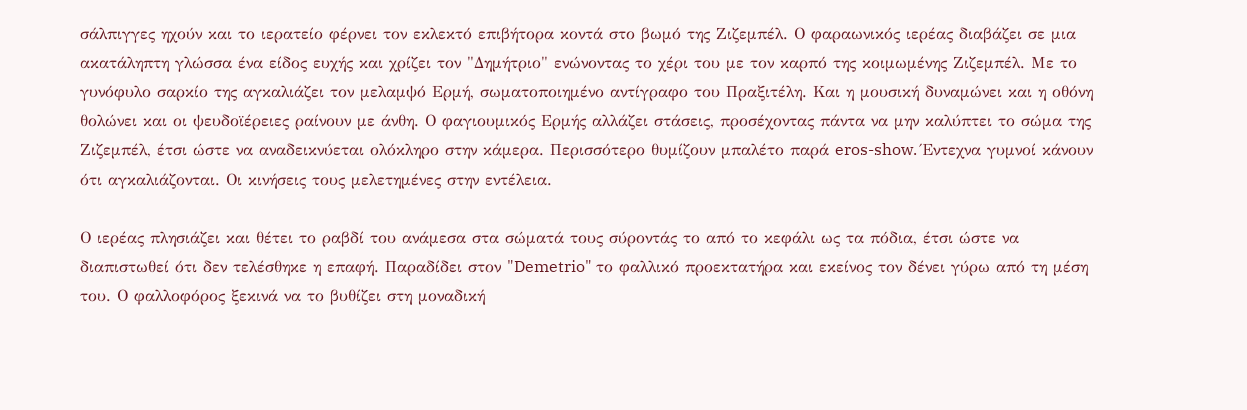σάλπιγγες ηχούν και το ιερατείο φέρνει τον εκλεκτό επιβήτορα κοντά στο βωμό της Ζιζεμπέλ. Ο φαραωνικός ιερέας διαβάζει σε μια ακατάληπτη γλώσσα ένα είδος ευχής και χρίζει τον "Δημήτριο" ενώνοντας το χέρι του με τον καρπό της κοιμωμένης Ζιζεμπέλ. Με το γυνόφυλο σαρκίο της αγκαλιάζει τον μελαμψό Ερμή, σωματοποιημένο αντίγραφο του Πραξιτέλη. Και η μουσική δυναμώνει και η οθόνη θολώνει και οι ψευδοϊέρειες ραίνουν με άνθη. Ο φαγιουμικός Ερμής αλλάζει στάσεις, προσέχοντας πάντα να μην καλύπτει το σώμα της Ζιζεμπέλ, έτσι ώστε να αναδεικνύεται ολόκληρο στην κάμερα. Περισσότερο θυμίζουν μπαλέτο παρά eros-show. Έντεχνα γυμνοί κάνουν ότι αγκαλιάζονται. Οι κινήσεις τους μελετημένες στην εντέλεια.

Ο ιερέας πλησιάζει και θέτει το ραβδί του ανάμεσα στα σώματά τους σύροντάς το από το κεφάλι ως τα πόδια, έτσι ώστε να διαπιστωθεί ότι δεν τελέσθηκε η επαφή. Παραδίδει στον "Demetrio" το φαλλικό προεκτατήρα και εκείνος τον δένει γύρω από τη μέση του. Ο φαλλοφόρος ξεκινά να το βυθίζει στη μοναδική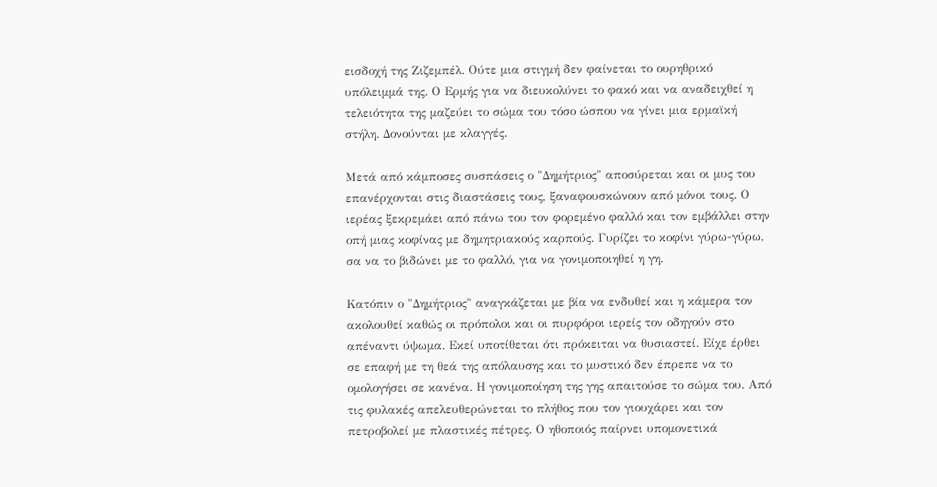εισδοχή της Ζιζεμπέλ. Ούτε μια στιγμή δεν φαίνεται το ουρηθρικό υπόλειμμά της. Ο Ερμής για να διευκολύνει το φακό και να αναδειχθεί η τελειότητα της μαζεύει το σώμα του τόσο ώσπου να γίνει μια ερμαϊκή στήλη. Δονούνται με κλαγγές.

Μετά από κάμποσες συσπάσεις ο "Δημήτριος" αποσύρεται και οι μυς του επανέρχονται στις διαστάσεις τους, ξαναφουσκώνουν από μόνοι τους. Ο ιερέας ξεκρεμάει από πάνω του τον φορεμένο φαλλό και τον εμβάλλει στην οπή μιας κοφίνας με δημητριακούς καρπούς. Γυρίζει το κοφίνι γύρω-γύρω, σα να το βιδώνει με το φαλλό, για να γονιμοποιηθεί η γη.

Κατόπιν ο "Δημήτριος" αναγκάζεται με βία να ενδυθεί και η κάμερα τον ακολουθεί καθώς οι πρόπολοι και οι πυρφόροι ιερείς τον οδηγούν στο απέναντι ύψωμα. Εκεί υποτίθεται ότι πρόκειται να θυσιαστεί. Είχε έρθει σε επαφή με τη θεά της απόλαυσης και το μυστικό δεν έπρεπε να το ομολογήσει σε κανένα. Η γονιμοποίηση της γης απαιτούσε το σώμα του. Από τις φυλακές απελευθερώνεται το πλήθος που τον γιουχάρει και τον πετροβολεί με πλαστικές πέτρες. Ο ηθοποιός παίρνει υπομονετικά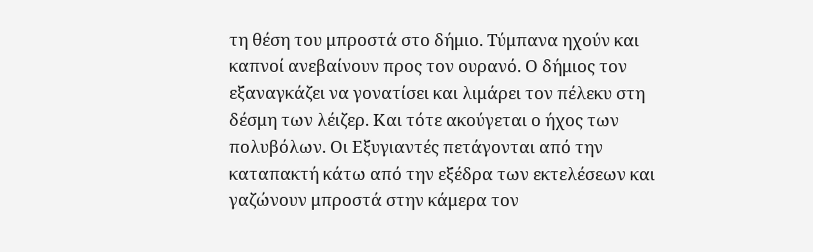τη θέση του μπροστά στο δήμιο. Τύμπανα ηχούν και καπνοί ανεβαίνουν προς τον ουρανό. Ο δήμιος τον εξαναγκάζει να γονατίσει και λιμάρει τον πέλεκυ στη δέσμη των λέιζερ. Και τότε ακούγεται ο ήχος των πολυβόλων. Οι Εξυγιαντές πετάγονται από την καταπακτή κάτω από την εξέδρα των εκτελέσεων και γαζώνουν μπροστά στην κάμερα τον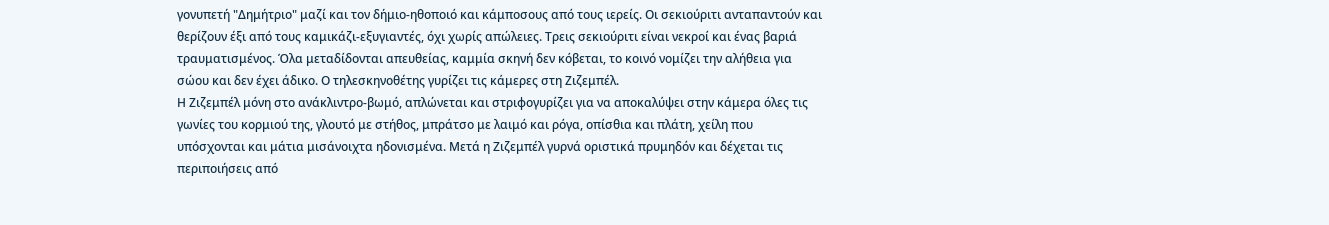γονυπετή "Δημήτριο" μαζί και τον δήμιο-ηθοποιό και κάμποσους από τους ιερείς. Οι σεκιούριτι ανταπαντούν και θερίζουν έξι από τους καμικάζι-εξυγιαντές, όχι χωρίς απώλειες. Τρεις σεκιούριτι είναι νεκροί και ένας βαριά τραυματισμένος. Όλα μεταδίδονται απευθείας, καμμία σκηνή δεν κόβεται, το κοινό νομίζει την αλήθεια για σώου και δεν έχει άδικο. Ο τηλεσκηνοθέτης γυρίζει τις κάμερες στη Ζιζεμπέλ.
Η Ζιζεμπέλ μόνη στο ανάκλιντρο-βωμό, απλώνεται και στριφογυρίζει για να αποκαλύψει στην κάμερα όλες τις γωνίες του κορμιού της, γλουτό με στήθος, μπράτσο με λαιμό και ρόγα, οπίσθια και πλάτη, χείλη που υπόσχονται και μάτια μισάνοιχτα ηδονισμένα. Μετά η Ζιζεμπέλ γυρνά οριστικά πρυμηδόν και δέχεται τις περιποιήσεις από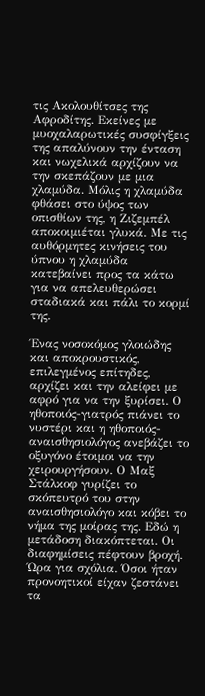τις Ακολουθίτσες της Αφροδίτης. Εκείνες με μυοχαλαρωτικές συσφίγξεις της απαλύνουν την ένταση και νωχελικά αρχίζουν να την σκεπάζουν με μια χλαμύδα. Μόλις η χλαμύδα φθάσει στο ύψος των οπισθίων της, η Ζιζεμπέλ αποκοιμιέται γλυκά. Με τις αυθόρμητες κινήσεις του ύπνου η χλαμύδα κατεβαίνει προς τα κάτω για να απελευθερώσει σταδιακά και πάλι το κορμί της.

Ένας νοσοκόμος γλοιώδης και αποκρουστικός, επιλεγμένος επίτηδες, αρχίζει και την αλείφει με αφρό για να την ξυρίσει. Ο ηθοποιός-γιατρός πιάνει το νυστέρι και η ηθοποιός- αναισθησιολόγος ανεβάζει το οξυγόνο έτοιμοι να την χειρουργήσουν. Ο Μαξ Στάλκοφ γυρίζει το σκόπευτρό του στην αναισθησιολόγο και κόβει το νήμα της μοίρας της. Εδώ η μετάδοση διακόπτεται. Οι διαφημίσεις πέφτουν βροχή. Ώρα για σχόλια. Όσοι ήταν προνοητικοί είχαν ζεστάνει τα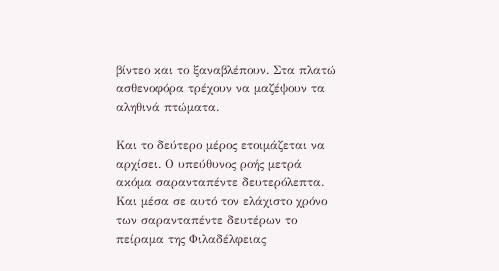βίντεο και το ξαναβλέπουν. Στα πλατώ ασθενοφόρα τρέχουν να μαζέψουν τα αληθινά πτώματα.

Και το δεύτερο μέρος ετοιμάζεται να αρχίσει. Ο υπεύθυνος ροής μετρά ακόμα σαρανταπέντε δευτερόλεπτα. Και μέσα σε αυτό τον ελάχιστο χρόνο των σαρανταπέντε δευτέρων το πείραμα της Φιλαδέλφειας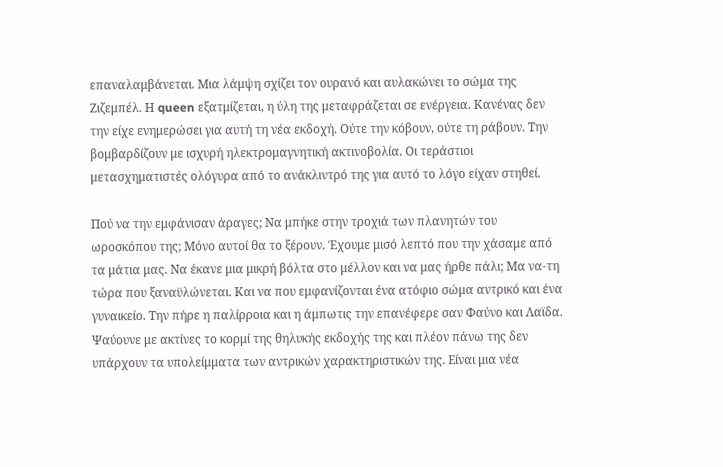επαναλαμβάνεται. Μια λάμψη σχίζει τον ουρανό και αυλακώνει το σώμα της Ζιζεμπέλ. Η queen εξατμίζεται, η ύλη της μεταφράζεται σε ενέργεια. Κανένας δεν την είχε ενημερώσει για αυτή τη νέα εκδοχή. Ούτε την κόβουν, ούτε τη ράβουν. Την βομβαρδίζουν με ισχυρή ηλεκτρομαγνητική ακτινοβολία. Οι τεράστιοι μετασχηματιστές ολόγυρα από το ανάκλιντρό της για αυτό το λόγο είχαν στηθεί.

Πού να την εμφάνισαν άραγες; Να μπήκε στην τροχιά των πλανητών του ωροσκόπου της; Μόνο αυτοί θα το ξέρουν. Έχουμε μισό λεπτό που την χάσαμε από τα μάτια μας. Να έκανε μια μικρή βόλτα στο μέλλον και να μας ήρθε πάλι; Μα να-τη τώρα που ξαναϋλώνεται. Και να που εμφανίζονται ένα ατόφιο σώμα αντρικό και ένα γυναικείο. Την πήρε η παλίρροια και η άμπωτις την επανέφερε σαν Φαύνο και Λαϊδα. Ψαύουνε με ακτίνες το κορμί της θηλυκής εκδοχής της και πλέον πάνω της δεν υπάρχουν τα υπολείμματα των αντρικών χαρακτηριστικών της. Είναι μια νέα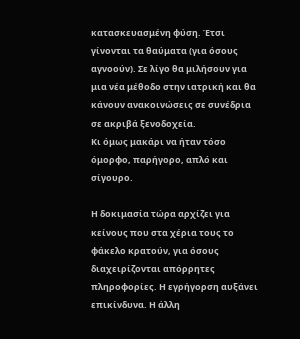κατασκευασμένη φύση. Έτσι γίνονται τα θαύματα (για όσους αγνοούν). Σε λίγο θα μιλήσουν για μια νέα μέθοδο στην ιατρική και θα κάνουν ανακοινώσεις σε συνέδρια σε ακριβά ξενοδοχεία.
Κι όμως μακάρι να ήταν τόσο όμορφο, παρήγορο, απλό και σίγουρο.

Η δοκιμασία τώρα αρχίζει για κείνους που στα χέρια τους το φάκελο κρατούν, για όσους διαχειρίζονται απόρρητες πληροφορίες. Η εγρήγορση αυξάνει επικίνδυνα. Η άλλη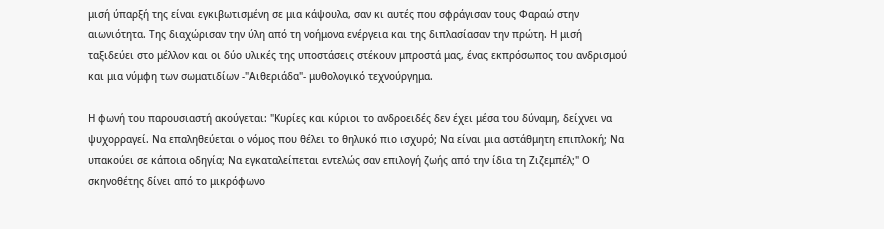μισή ύπαρξή της είναι εγκιβωτισμένη σε μια κάψουλα, σαν κι αυτές που σφράγισαν τους Φαραώ στην αιωνιότητα. Της διαχώρισαν την ύλη από τη νοήμονα ενέργεια και της διπλασίασαν την πρώτη. Η μισή ταξιδεύει στο μέλλον και οι δύο υλικές της υποστάσεις στέκουν μπροστά μας, ένας εκπρόσωπος του ανδρισμού και μια νύμφη των σωματιδίων -"Αιθεριάδα"- μυθολογικό τεχνούργημα.

Η φωνή του παρουσιαστή ακούγεται: "Κυρίες και κύριοι το ανδροειδές δεν έχει μέσα του δύναμη, δείχνει να ψυχορραγεί. Να επαληθεύεται ο νόμος που θέλει το θηλυκό πιο ισχυρό; Να είναι μια αστάθμητη επιπλοκή; Να υπακούει σε κάποια οδηγία; Να εγκαταλείπεται εντελώς σαν επιλογή ζωής από την ίδια τη Ζιζεμπέλ;" Ο σκηνοθέτης δίνει από το μικρόφωνο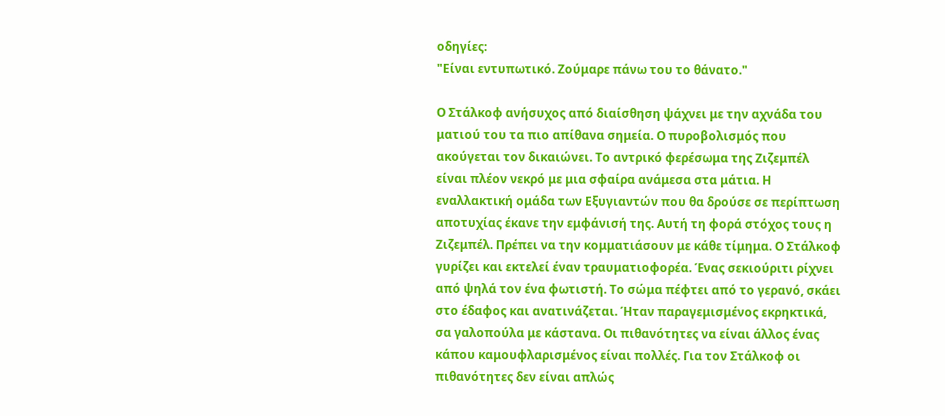οδηγίες:
"Είναι εντυπωτικό. Ζούμαρε πάνω του το θάνατο."

Ο Στάλκοφ ανήσυχος από διαίσθηση ψάχνει με την αχνάδα του ματιού του τα πιο απίθανα σημεία. Ο πυροβολισμός που ακούγεται τον δικαιώνει. Το αντρικό φερέσωμα της Ζιζεμπέλ είναι πλέον νεκρό με μια σφαίρα ανάμεσα στα μάτια. Η εναλλακτική ομάδα των Εξυγιαντών που θα δρούσε σε περίπτωση αποτυχίας έκανε την εμφάνισή της. Αυτή τη φορά στόχος τους η Ζιζεμπέλ. Πρέπει να την κομματιάσουν με κάθε τίμημα. Ο Στάλκοφ γυρίζει και εκτελεί έναν τραυματιοφορέα. Ένας σεκιούριτι ρίχνει από ψηλά τον ένα φωτιστή. Το σώμα πέφτει από το γερανό, σκάει στο έδαφος και ανατινάζεται. Ήταν παραγεμισμένος εκρηκτικά, σα γαλοπούλα με κάστανα. Οι πιθανότητες να είναι άλλος ένας κάπου καμουφλαρισμένος είναι πολλές. Για τον Στάλκοφ οι πιθανότητες δεν είναι απλώς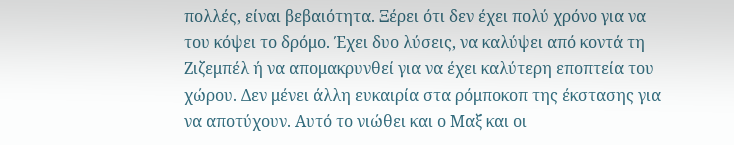πολλές, είναι βεβαιότητα. Ξέρει ότι δεν έχει πολύ χρόνο για να του κόψει το δρόμο. Έχει δυο λύσεις, να καλύψει από κοντά τη Ζιζεμπέλ ή να απομακρυνθεί για να έχει καλύτερη εποπτεία του χώρου. Δεν μένει άλλη ευκαιρία στα ρόμποκοπ της έκστασης για να αποτύχουν. Αυτό το νιώθει και ο Μαξ και οι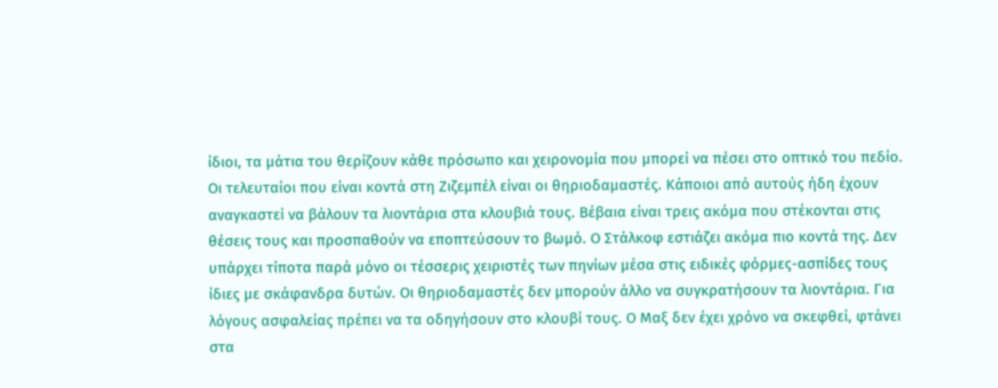ίδιοι, τα μάτια του θερίζουν κάθε πρόσωπο και χειρονομία που μπορεί να πέσει στο οπτικό του πεδίο. Οι τελευταίοι που είναι κοντά στη Ζιζεμπέλ είναι οι θηριοδαμαστές. Κάποιοι από αυτούς ήδη έχουν αναγκαστεί να βάλουν τα λιοντάρια στα κλουβιά τους. Βέβαια είναι τρεις ακόμα που στέκονται στις θέσεις τους και προσπαθούν να εποπτεύσουν το βωμό. Ο Στάλκοφ εστιάζει ακόμα πιο κοντά της. Δεν υπάρχει τίποτα παρά μόνο οι τέσσερις χειριστές των πηνίων μέσα στις ειδικές φόρμες-ασπίδες τους ίδιες με σκάφανδρα δυτών. Οι θηριοδαμαστές δεν μπορούν άλλο να συγκρατήσουν τα λιοντάρια. Για λόγους ασφαλείας πρέπει να τα οδηγήσουν στο κλουβί τους. Ο Μαξ δεν έχει χρόνο να σκεφθεί, φτάνει στα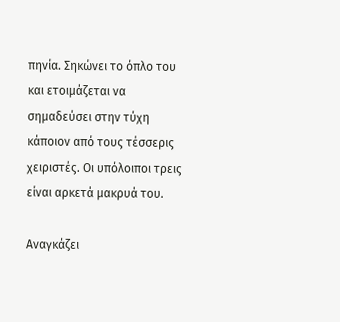πηνία. Σηκώνει το όπλο του και ετοιμάζεται να σημαδεύσει στην τύχη κάποιον από τους τέσσερις χειριστές. Οι υπόλοιποι τρεις είναι αρκετά μακρυά του.

Αναγκάζει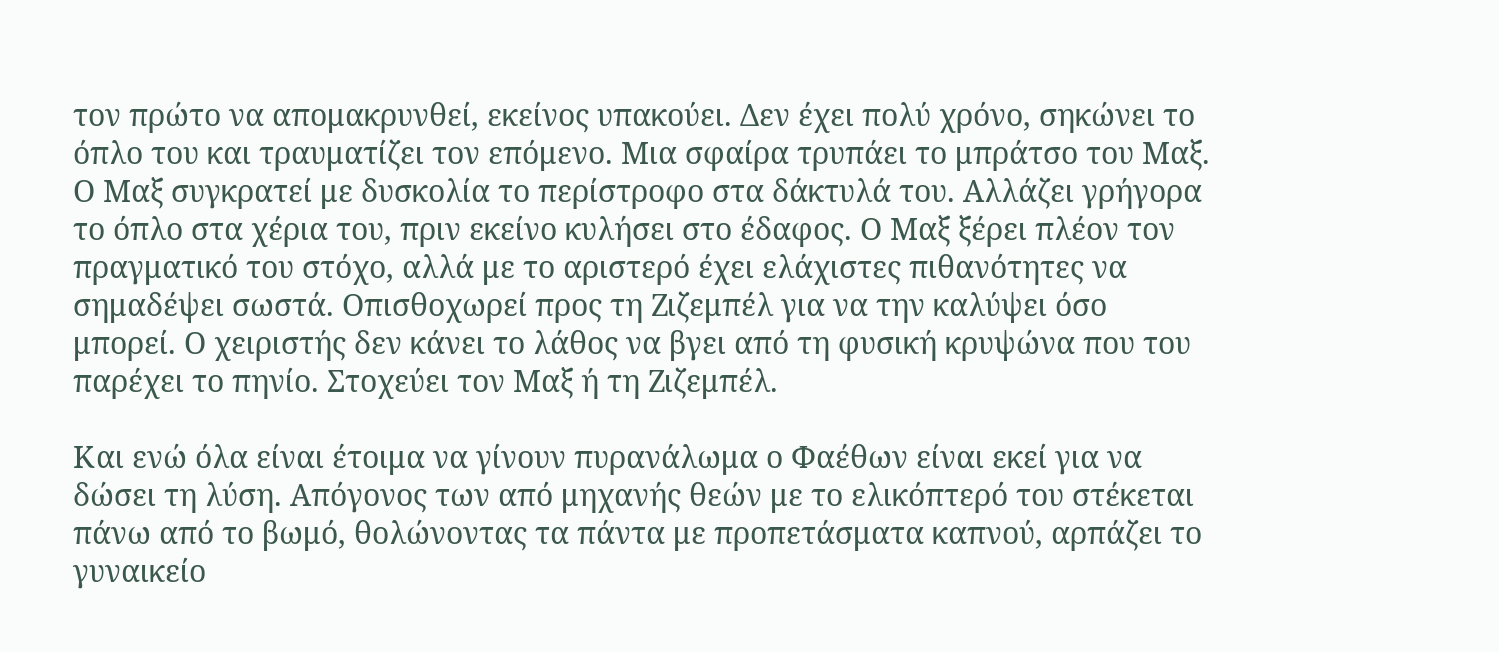τον πρώτο να απομακρυνθεί, εκείνος υπακούει. Δεν έχει πολύ χρόνο, σηκώνει το όπλο του και τραυματίζει τον επόμενο. Μια σφαίρα τρυπάει το μπράτσο του Μαξ. Ο Μαξ συγκρατεί με δυσκολία το περίστροφο στα δάκτυλά του. Αλλάζει γρήγορα το όπλο στα χέρια του, πριν εκείνο κυλήσει στο έδαφος. Ο Μαξ ξέρει πλέον τον πραγματικό του στόχο, αλλά με το αριστερό έχει ελάχιστες πιθανότητες να σημαδέψει σωστά. Οπισθοχωρεί προς τη Ζιζεμπέλ για να την καλύψει όσο μπορεί. Ο χειριστής δεν κάνει το λάθος να βγει από τη φυσική κρυψώνα που του παρέχει το πηνίο. Στοχεύει τον Μαξ ή τη Ζιζεμπέλ.

Και ενώ όλα είναι έτοιμα να γίνουν πυρανάλωμα ο Φαέθων είναι εκεί για να δώσει τη λύση. Απόγονος των από μηχανής θεών με το ελικόπτερό του στέκεται πάνω από το βωμό, θολώνοντας τα πάντα με προπετάσματα καπνού, αρπάζει το γυναικείο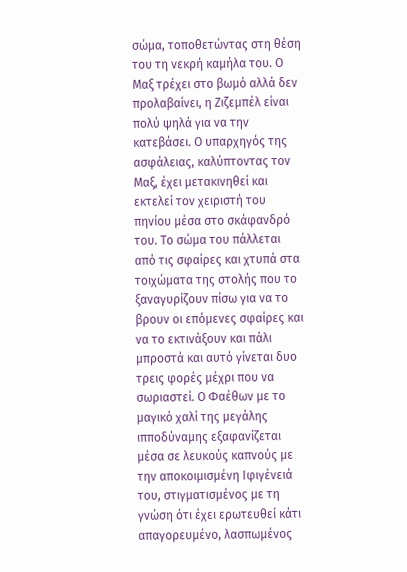σώμα, τοποθετώντας στη θέση του τη νεκρή καμήλα του. Ο Μαξ τρέχει στο βωμό αλλά δεν προλαβαίνει, η Ζιζεμπέλ είναι πολύ ψηλά για να την κατεβάσει. Ο υπαρχηγός της ασφάλειας, καλύπτοντας τον Μαξ, έχει μετακινηθεί και εκτελεί τον χειριστή του πηνίου μέσα στο σκάφανδρό του. Το σώμα του πάλλεται από τις σφαίρες και χτυπά στα τοιχώματα της στολής που το ξαναγυρίζουν πίσω για να το βρουν οι επόμενες σφαίρες και να το εκτινάξουν και πάλι μπροστά και αυτό γίνεται δυο τρεις φορές μέχρι που να σωριαστεί. Ο Φαέθων με το μαγικό χαλί της μεγάλης ιπποδύναμης εξαφανίζεται μέσα σε λευκούς καπνούς με την αποκοιμισμένη Ιφιγένειά του, στιγματισμένος με τη γνώση ότι έχει ερωτευθεί κάτι απαγορευμένο, λασπωμένος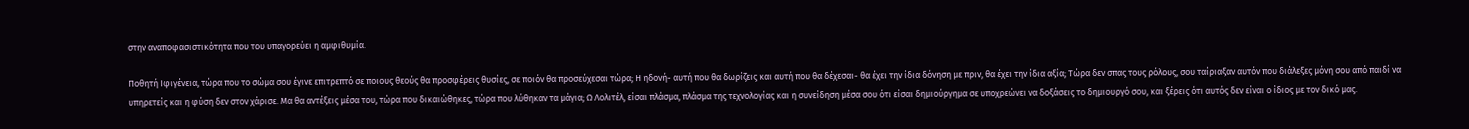στην αναποφασιστικότητα που του υπαγορεύει η αμφιθυμία.

Ποθητή Ιφιγένεια, τώρα που το σώμα σου έγινε επιτρεπτό σε ποιους θεούς θα προσφέρεις θυσίες, σε ποιόν θα προσεύχεσαι τώρα; Η ηδονή- αυτή που θα δωρίζεις και αυτή που θα δέχεσαι- θα έχει την ίδια δόνηση με πριν, θα έχει την ίδια αξία; Τώρα δεν σπας τους ρόλους, σου ταίριαξαν αυτόν που διάλεξες μόνη σου από παιδί να υπηρετείς και η φύση δεν στον χάρισε. Μα θα αντέξεις μέσα του, τώρα που δικαιώθηκες, τώρα που λύθηκαν τα μάγια; Ω Λολιτέλ, είσαι πλάσμα, πλάσμα της τεχνολογίας και η συνείδηση μέσα σου ότι είσαι δημιούργημα σε υποχρεώνει να δοξάσεις το δημιουργό σου, και ξέρεις ότι αυτός δεν είναι ο ίδιος με τον δικό μας.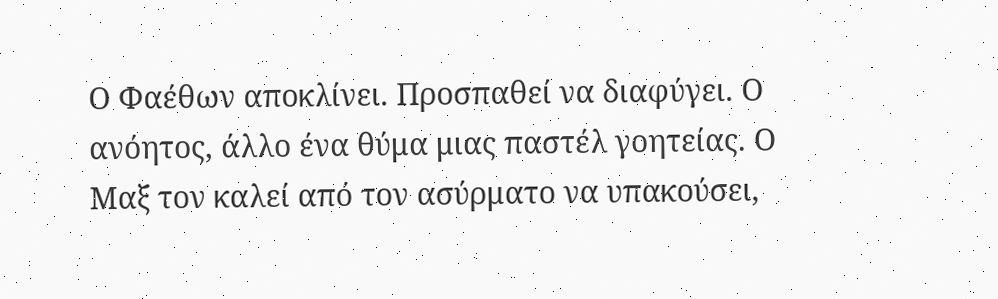Ο Φαέθων αποκλίνει. Προσπαθεί να διαφύγει. Ο ανόητος, άλλο ένα θύμα μιας παστέλ γοητείας. Ο Μαξ τον καλεί από τον ασύρματο να υπακούσει,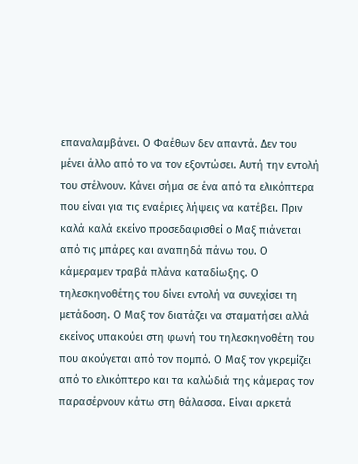επαναλαμβάνει. Ο Φαέθων δεν απαντά. Δεν του μένει άλλο από το να τον εξοντώσει. Αυτή την εντολή του στέλνουν. Κάνει σήμα σε ένα από τα ελικόπτερα που είναι για τις εναέριες λήψεις να κατέβει. Πριν καλά καλά εκείνο προσεδαφισθεί ο Μαξ πιάνεται από τις μπάρες και αναπηδά πάνω του. Ο κάμεραμεν τραβά πλάνα καταδίωξης. Ο τηλεσκηνοθέτης του δίνει εντολή να συνεχίσει τη μετάδοση. Ο Μαξ τον διατάζει να σταματήσει αλλά εκείνος υπακούει στη φωνή του τηλεσκηνοθέτη του που ακούγεται από τον πομπό. Ο Μαξ τον γκρεμίζει από το ελικόπτερο και τα καλώδιά της κάμερας τον παρασέρνουν κάτω στη θάλασσα. Είναι αρκετά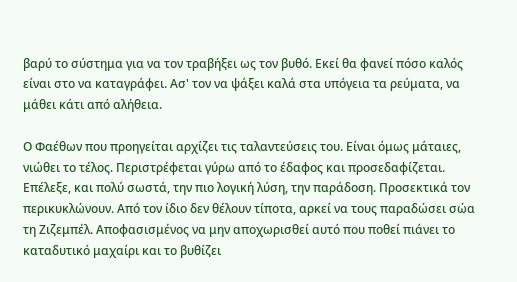βαρύ το σύστημα για να τον τραβήξει ως τον βυθό. Εκεί θα φανεί πόσο καλός είναι στο να καταγράφει. Ασ' τον να ψάξει καλά στα υπόγεια τα ρεύματα, να μάθει κάτι από αλήθεια.

Ο Φαέθων που προηγείται αρχίζει τις ταλαντεύσεις του. Είναι όμως μάταιες, νιώθει το τέλος. Περιστρέφεται γύρω από το έδαφος και προσεδαφίζεται. Επέλεξε, και πολύ σωστά, την πιο λογική λύση, την παράδοση. Προσεκτικά τον περικυκλώνουν. Από τον ίδιο δεν θέλουν τίποτα, αρκεί να τους παραδώσει σώα τη Ζιζεμπέλ. Αποφασισμένος να μην αποχωρισθεί αυτό που ποθεί πιάνει το καταδυτικό μαχαίρι και το βυθίζει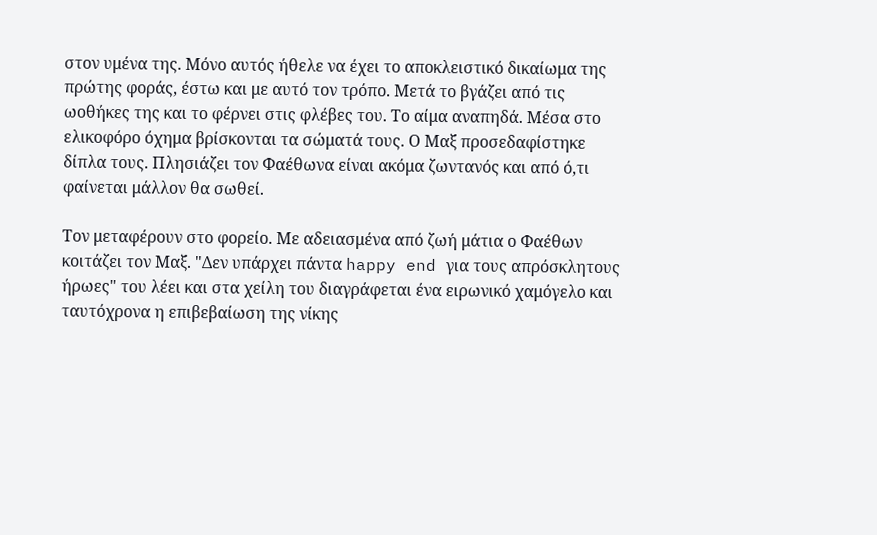στον υμένα της. Μόνο αυτός ήθελε να έχει το αποκλειστικό δικαίωμα της πρώτης φοράς, έστω και με αυτό τον τρόπο. Μετά το βγάζει από τις ωοθήκες της και το φέρνει στις φλέβες του. Το αίμα αναπηδά. Μέσα στο ελικοφόρο όχημα βρίσκονται τα σώματά τους. Ο Μαξ προσεδαφίστηκε δίπλα τους. Πλησιάζει τον Φαέθωνα είναι ακόμα ζωντανός και από ό,τι φαίνεται μάλλον θα σωθεί.

Τον μεταφέρουν στο φορείο. Με αδειασμένα από ζωή μάτια ο Φαέθων κοιτάζει τον Μαξ. "Δεν υπάρχει πάντα happy end για τους απρόσκλητους ήρωες" του λέει και στα χείλη του διαγράφεται ένα ειρωνικό χαμόγελο και ταυτόχρονα η επιβεβαίωση της νίκης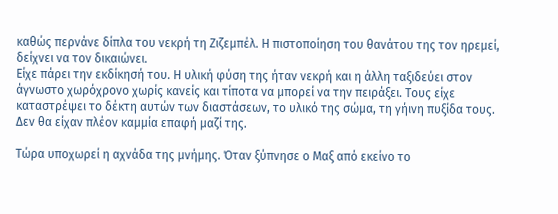καθώς περνάνε δίπλα του νεκρή τη Ζιζεμπέλ. Η πιστοποίηση του θανάτου της τον ηρεμεί, δείχνει να τον δικαιώνει.
Είχε πάρει την εκδίκησή του. Η υλική φύση της ήταν νεκρή και η άλλη ταξιδεύει στον άγνωστο χωρόχρονο χωρίς κανείς και τίποτα να μπορεί να την πειράξει. Τους είχε καταστρέψει το δέκτη αυτών των διαστάσεων, το υλικό της σώμα, τη γήινη πυξίδα τους. Δεν θα είχαν πλέον καμμία επαφή μαζί της.

Τώρα υποχωρεί η αχνάδα της μνήμης. Όταν ξύπνησε ο Μαξ από εκείνο το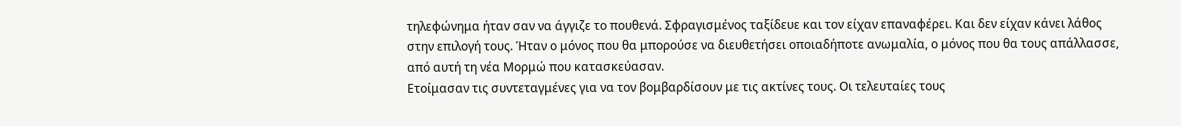τηλεφώνημα ήταν σαν να άγγιζε το πουθενά. Σφραγισμένος ταξίδευε και τον είχαν επαναφέρει. Και δεν είχαν κάνει λάθος στην επιλογή τους. Ήταν ο μόνος που θα μπορούσε να διευθετήσει οποιαδήποτε ανωμαλία, ο μόνος που θα τους απάλλασσε, από αυτή τη νέα Μορμώ που κατασκεύασαν.
Ετοίμασαν τις συντεταγμένες για να τον βομβαρδίσουν με τις ακτίνες τους. Οι τελευταίες τους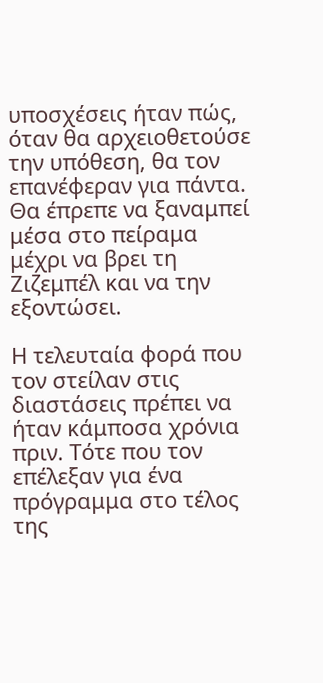υποσχέσεις ήταν πώς, όταν θα αρχειοθετούσε την υπόθεση, θα τον επανέφεραν για πάντα. Θα έπρεπε να ξαναμπεί μέσα στο πείραμα μέχρι να βρει τη Ζιζεμπέλ και να την εξοντώσει.

Η τελευταία φορά που τον στείλαν στις διαστάσεις πρέπει να ήταν κάμποσα χρόνια πριν. Τότε που τον επέλεξαν για ένα πρόγραμμα στο τέλος της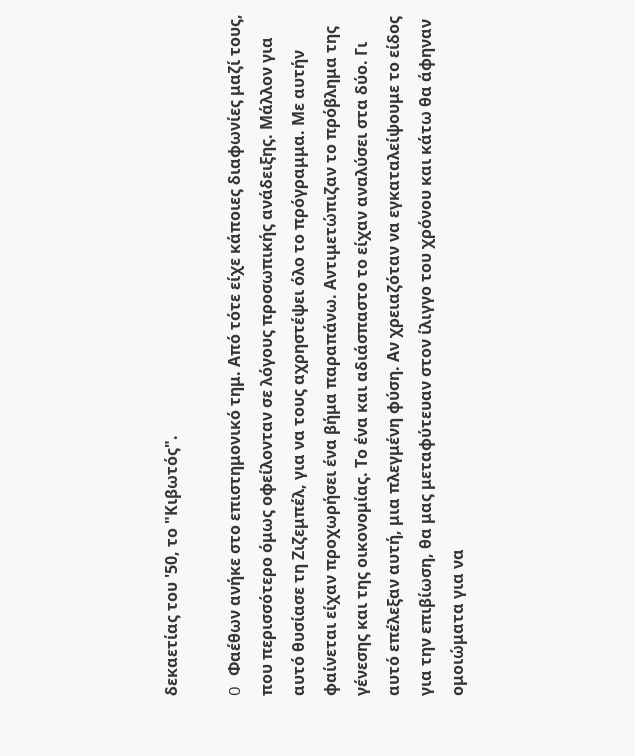δεκαετίας του '50, το "Κιβωτός".

O Φαέθων ανήκε στο επιστημονικό τημ. Από τότε είχε κάποιες διαφωνίες μαζί τους, που περισσότερο όμως οφείλονταν σε λόγους προσωπικής ανάδειξης. Μάλλον για αυτό θυσίασε τη Ζιζεμπέλ, για να τους αχρηστέψει όλο το πρόγραμμα. Με αυτήν φαίνεται είχαν προχωρήσει ένα βήμα παραπάνω. Αντιμετώπιζαν το πρόβλημα της γένεσης και της οικονομίας. Το ένα και αδιάσπαστο το είχαν αναλύσει στα δύο. Γι αυτό επέλεξαν αυτή, μια πλεγμένη φύση. Αν χρειαζόταν να εγκαταλείψουμε το είδος για την επιβίωση, θα μας μεταφύτευαν στον ίλιγγο του χρόνου και κάτω θα άφηναν ομοιώματα για να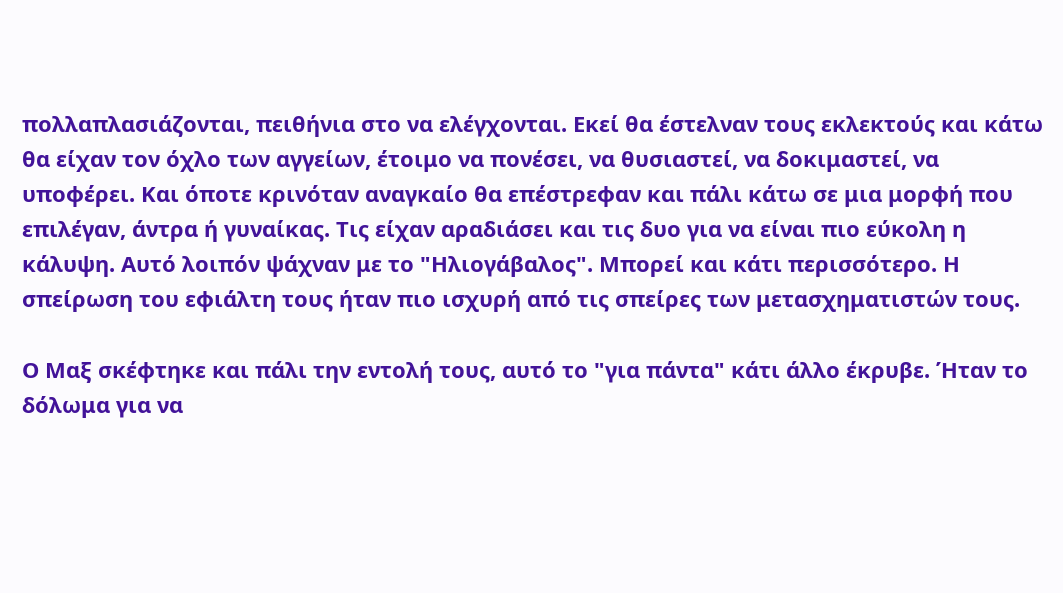πολλαπλασιάζονται, πειθήνια στο να ελέγχονται. Εκεί θα έστελναν τους εκλεκτούς και κάτω θα είχαν τον όχλο των αγγείων, έτοιμο να πονέσει, να θυσιαστεί, να δοκιμαστεί, να υποφέρει. Και όποτε κρινόταν αναγκαίο θα επέστρεφαν και πάλι κάτω σε μια μορφή που επιλέγαν, άντρα ή γυναίκας. Τις είχαν αραδιάσει και τις δυο για να είναι πιο εύκολη η κάλυψη. Αυτό λοιπόν ψάχναν με το "Ηλιογάβαλος". Μπορεί και κάτι περισσότερο. Η σπείρωση του εφιάλτη τους ήταν πιο ισχυρή από τις σπείρες των μετασχηματιστών τους.

Ο Μαξ σκέφτηκε και πάλι την εντολή τους, αυτό το "για πάντα" κάτι άλλο έκρυβε. Ήταν το δόλωμα για να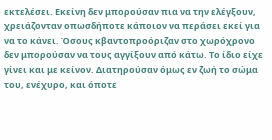εκτελέσει. Εκείνη δεν μπορούσαν πια να την ελέγξουν, χρειάζονταν οπωσδήποτε κάποιον να περάσει εκεί για να το κάνει. Όσους κβαντοπροόριζαν στο χωρόχρονο δεν μπορούσαν να τους αγγίξουν από κάτω. Το ίδιο είχε γίνει και με κείνον. Διατηρούσαν όμως εν ζωή το σώμα του, ενέχυρο, και όποτε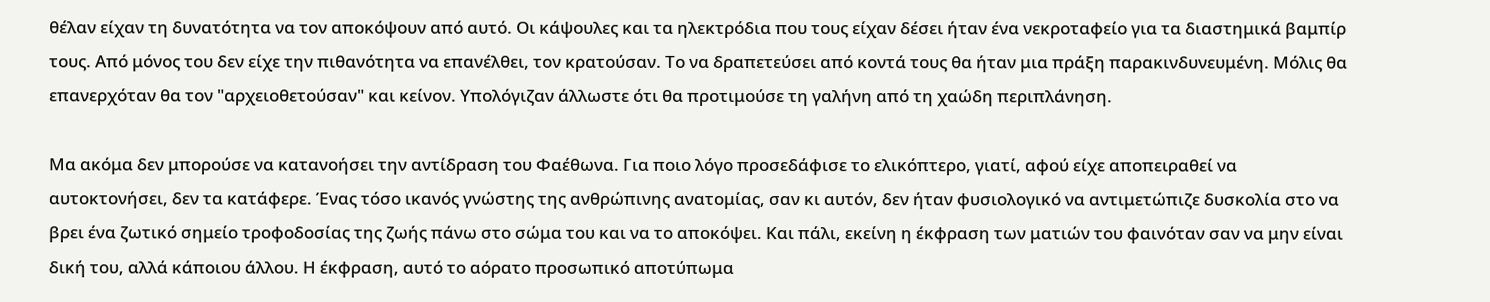θέλαν είχαν τη δυνατότητα να τον αποκόψουν από αυτό. Οι κάψουλες και τα ηλεκτρόδια που τους είχαν δέσει ήταν ένα νεκροταφείο για τα διαστημικά βαμπίρ τους. Από μόνος του δεν είχε την πιθανότητα να επανέλθει, τον κρατούσαν. Το να δραπετεύσει από κοντά τους θα ήταν μια πράξη παρακινδυνευμένη. Μόλις θα επανερχόταν θα τον "αρχειοθετούσαν" και κείνον. Υπολόγιζαν άλλωστε ότι θα προτιμούσε τη γαλήνη από τη χαώδη περιπλάνηση.

Μα ακόμα δεν μπορούσε να κατανοήσει την αντίδραση του Φαέθωνα. Για ποιο λόγο προσεδάφισε το ελικόπτερο, γιατί, αφού είχε αποπειραθεί να αυτοκτονήσει, δεν τα κατάφερε. Ένας τόσο ικανός γνώστης της ανθρώπινης ανατομίας, σαν κι αυτόν, δεν ήταν φυσιολογικό να αντιμετώπιζε δυσκολία στο να βρει ένα ζωτικό σημείο τροφοδοσίας της ζωής πάνω στο σώμα του και να το αποκόψει. Και πάλι, εκείνη η έκφραση των ματιών του φαινόταν σαν να μην είναι δική του, αλλά κάποιου άλλου. Η έκφραση, αυτό το αόρατο προσωπικό αποτύπωμα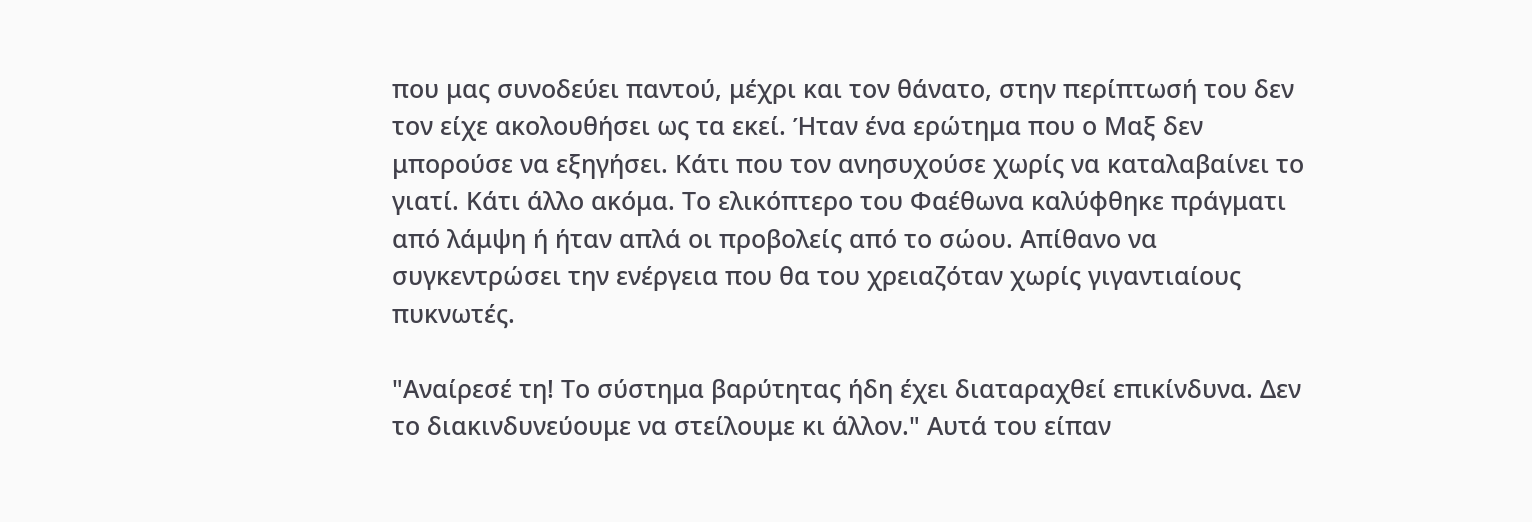που μας συνοδεύει παντού, μέχρι και τον θάνατο, στην περίπτωσή του δεν τον είχε ακολουθήσει ως τα εκεί. Ήταν ένα ερώτημα που ο Μαξ δεν μπορούσε να εξηγήσει. Κάτι που τον ανησυχούσε χωρίς να καταλαβαίνει το γιατί. Κάτι άλλο ακόμα. Το ελικόπτερο του Φαέθωνα καλύφθηκε πράγματι από λάμψη ή ήταν απλά οι προβολείς από το σώου. Απίθανο να συγκεντρώσει την ενέργεια που θα του χρειαζόταν χωρίς γιγαντιαίους πυκνωτές.

"Αναίρεσέ τη! Το σύστημα βαρύτητας ήδη έχει διαταραχθεί επικίνδυνα. Δεν το διακινδυνεύουμε να στείλουμε κι άλλον." Αυτά του είπαν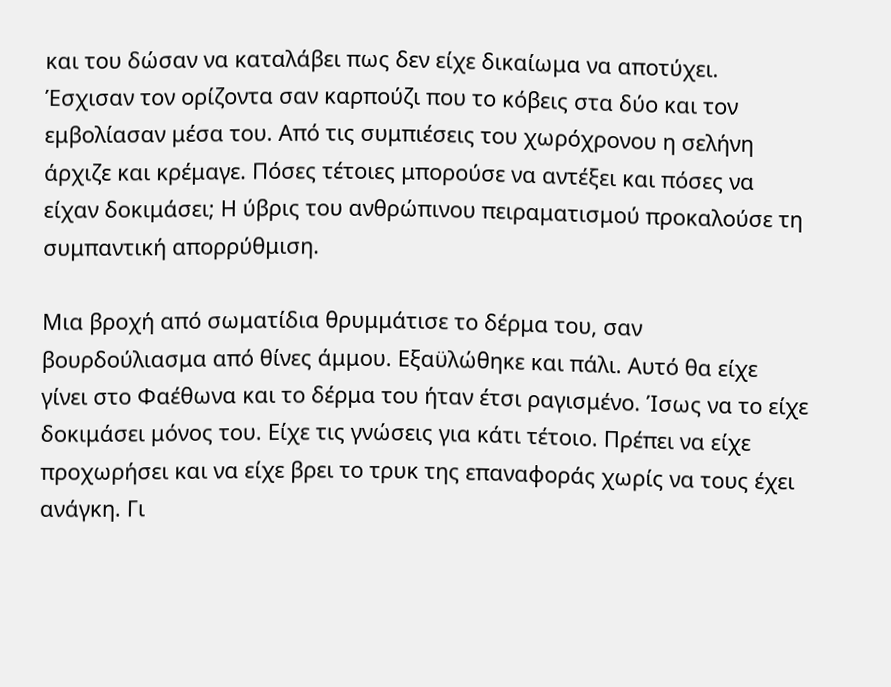και του δώσαν να καταλάβει πως δεν είχε δικαίωμα να αποτύχει. Έσχισαν τον ορίζοντα σαν καρπούζι που το κόβεις στα δύο και τον εμβολίασαν μέσα του. Από τις συμπιέσεις του χωρόχρονου η σελήνη άρχιζε και κρέμαγε. Πόσες τέτοιες μπορούσε να αντέξει και πόσες να είχαν δοκιμάσει; Η ύβρις του ανθρώπινου πειραματισμού προκαλούσε τη συμπαντική απορρύθμιση.

Μια βροχή από σωματίδια θρυμμάτισε το δέρμα του, σαν βουρδούλιασμα από θίνες άμμου. Εξαϋλώθηκε και πάλι. Αυτό θα είχε γίνει στο Φαέθωνα και το δέρμα του ήταν έτσι ραγισμένο. Ίσως να το είχε δοκιμάσει μόνος του. Είχε τις γνώσεις για κάτι τέτοιο. Πρέπει να είχε προχωρήσει και να είχε βρει το τρυκ της επαναφοράς χωρίς να τους έχει ανάγκη. Γι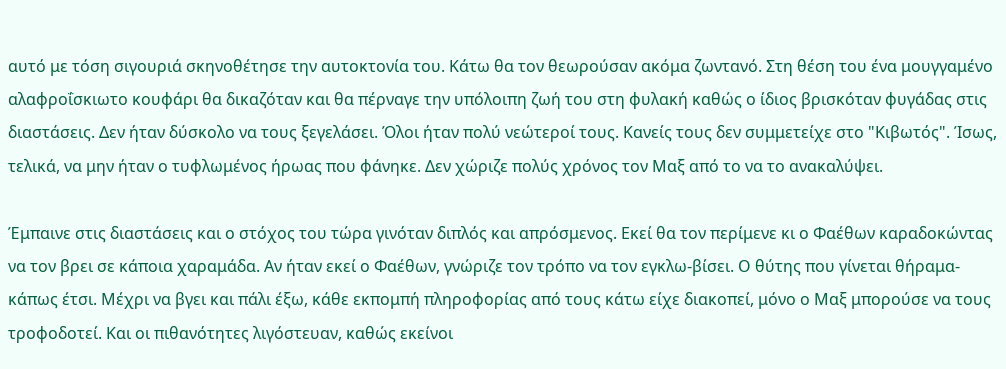αυτό με τόση σιγουριά σκηνοθέτησε την αυτοκτονία του. Κάτω θα τον θεωρούσαν ακόμα ζωντανό. Στη θέση του ένα μουγγαμένο αλαφροΐσκιωτο κουφάρι θα δικαζόταν και θα πέρναγε την υπόλοιπη ζωή του στη φυλακή καθώς ο ίδιος βρισκόταν φυγάδας στις διαστάσεις. Δεν ήταν δύσκολο να τους ξεγελάσει. Όλοι ήταν πολύ νεώτεροί τους. Κανείς τους δεν συμμετείχε στο "Κιβωτός". Ίσως, τελικά, να μην ήταν ο τυφλωμένος ήρωας που φάνηκε. Δεν χώριζε πολύς χρόνος τον Μαξ από το να το ανακαλύψει.

Έμπαινε στις διαστάσεις και ο στόχος του τώρα γινόταν διπλός και απρόσμενος. Εκεί θα τον περίμενε κι ο Φαέθων καραδοκώντας να τον βρει σε κάποια χαραμάδα. Αν ήταν εκεί ο Φαέθων, γνώριζε τον τρόπο να τον εγκλω-βίσει. Ο θύτης που γίνεται θήραμα- κάπως έτσι. Μέχρι να βγει και πάλι έξω, κάθε εκπομπή πληροφορίας από τους κάτω είχε διακοπεί, μόνο ο Μαξ μπορούσε να τους τροφοδοτεί. Και οι πιθανότητες λιγόστευαν, καθώς εκείνοι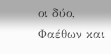οι δύο, Φαέθων και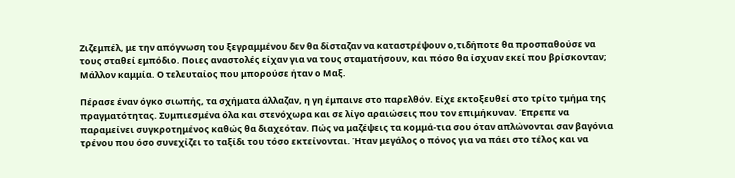Ζιζεμπέλ, με την απόγνωση του ξεγραμμένου δεν θα δίσταζαν να καταστρέψουν ο,τιδήποτε θα προσπαθούσε να τους σταθεί εμπόδιο. Ποιες αναστολές είχαν για να τους σταματήσουν, και πόσο θα ίσχυαν εκεί που βρίσκονταν; Μάλλον καμμία. Ο τελευταίος που μπορούσε ήταν ο Μαξ.

Πέρασε έναν όγκο σιωπής, τα σχήματα άλλαζαν, η γη έμπαινε στο παρελθόν. Είχε εκτοξευθεί στο τρίτο τμήμα της πραγματότητας. Συμπιεσμένα όλα και στενόχωρα και σε λίγο αραιώσεις που τον επιμήκυναν. Έπρεπε να παραμείνει συγκροτημένος καθώς θα διαχεόταν. Πώς να μαζέψεις τα κομμά-τια σου όταν απλώνονται σαν βαγόνια τρένου που όσο συνεχίζει το ταξίδι του τόσο εκτείνονται. Ήταν μεγάλος ο πόνος για να πάει στο τέλος και να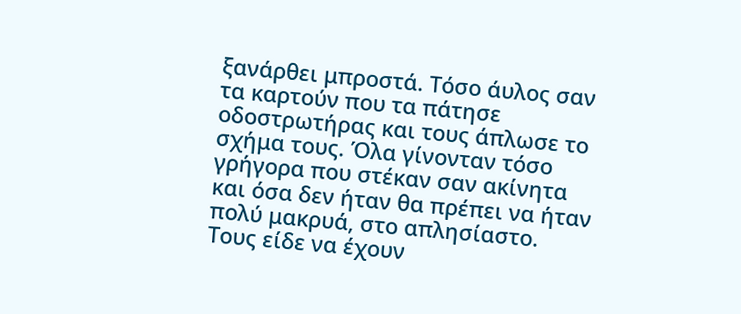ξανάρθει μπροστά. Τόσο άυλος σαν τα καρτούν που τα πάτησε οδοστρωτήρας και τους άπλωσε το σχήμα τους. Όλα γίνονταν τόσο γρήγορα που στέκαν σαν ακίνητα και όσα δεν ήταν θα πρέπει να ήταν πολύ μακρυά, στο απλησίαστο.
Τους είδε να έχουν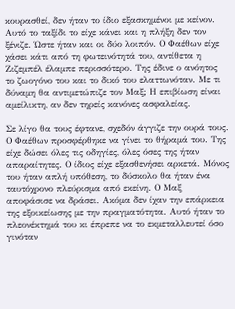κουρασθεί, δεν ήταν το ίδιο εξασκημένοι με κείνον. Αυτό το ταξίδι το είχε κάνει και η πλήξη δεν τον ξένιζε. Ώστε ήταν και οι δύο λοιπόν. Ο Φαέθων είχε χάσει κάτι από τη φωτεινότητά του, αντίθετα η Ζιζεμπέλ έλαμπε περισσότερο. Της έδινε ο ανόητος το ζωογόνο του και το δικό του ελαττωνόταν. Με τι δύναμη θα αντιμετώπιζε τον Μαξ; Η επιβίωση είναι αμείλικτη, αν δεν τηρείς κανόνες ασφαλείας.

Σε λίγο θα τους έφτανε, σχεδόν άγγιζε την ουρά τους. Ο Φαέθων προσφέρθηκε να γίνει το θήραμά του. Της είχε δώσει όλες τις οδηγίες, όλες όσες της ήταν απαραίτητες. Ο ίδιος είχε εξασθενήσει αρκετά. Μόνος του ήταν απλή υπόθεση, το δύσκολο θα ήταν ένα ταυτόχρονο πλεύρισμα από εκείνη. Ο Μαξ αποφάσισε να δράσει. Ακόμα δεν ίχαν την επάρκεια της εξοικείωσης με την πραγματότητα. Αυτό ήταν το πλεονέκτημά του κι έπρεπε να το εκμεταλλευτεί όσο γινόταν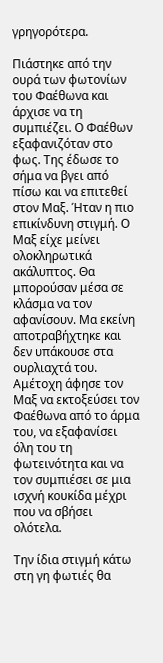γρηγορότερα.

Πιάστηκε από την ουρά των φωτονίων του Φαέθωνα και άρχισε να τη συμπιέζει. Ο Φαέθων εξαφανιζόταν στο φως. Της έδωσε το σήμα να βγει από πίσω και να επιτεθεί στον Μαξ. Ήταν η πιο επικίνδυνη στιγμή. Ο Μαξ είχε μείνει ολοκληρωτικά ακάλυπτος. Θα μπορούσαν μέσα σε κλάσμα να τον αφανίσουν. Μα εκείνη αποτραβήχτηκε και δεν υπάκουσε στα ουρλιαχτά του. Αμέτοχη άφησε τον Μαξ να εκτοξεύσει τον Φαέθωνα από το άρμα του, να εξαφανίσει όλη του τη φωτεινότητα και να τον συμπιέσει σε μια ισχνή κουκίδα μέχρι που να σβήσει ολότελα.

Την ίδια στιγμή κάτω στη γη φωτιές θα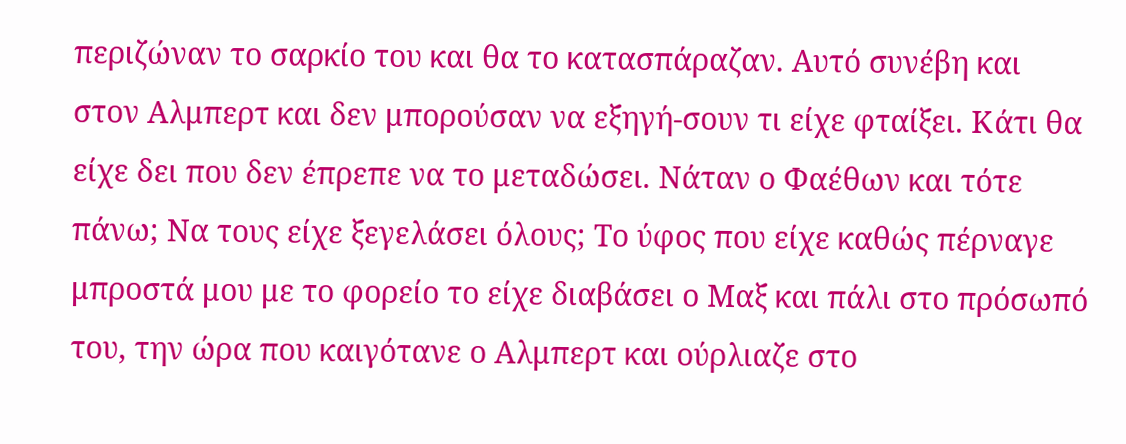περιζώναν το σαρκίο του και θα το κατασπάραζαν. Αυτό συνέβη και στον Αλμπερτ και δεν μπορούσαν να εξηγή-σουν τι είχε φταίξει. Κάτι θα είχε δει που δεν έπρεπε να το μεταδώσει. Νάταν ο Φαέθων και τότε πάνω; Να τους είχε ξεγελάσει όλους; Το ύφος που είχε καθώς πέρναγε μπροστά μου με το φορείο το είχε διαβάσει ο Μαξ και πάλι στο πρόσωπό του, την ώρα που καιγότανε ο Αλμπερτ και ούρλιαζε στο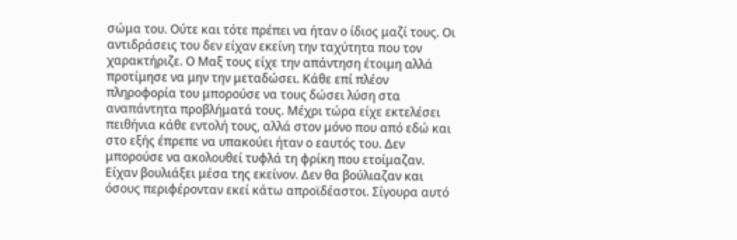σώμα του. Ούτε και τότε πρέπει να ήταν ο ίδιος μαζί τους. Οι αντιδράσεις του δεν είχαν εκείνη την ταχύτητα που τον χαρακτήριζε. Ο Μαξ τους είχε την απάντηση έτοιμη αλλά προτίμησε να μην την μεταδώσει. Κάθε επί πλέον πληροφορία του μπορούσε να τους δώσει λύση στα αναπάντητα προβλήματά τους. Μέχρι τώρα είχε εκτελέσει πειθήνια κάθε εντολή τους, αλλά στον μόνο που από εδώ και στο εξής έπρεπε να υπακούει ήταν ο εαυτός του. Δεν μπορούσε να ακολουθεί τυφλά τη φρίκη που ετοίμαζαν. Είχαν βουλιάξει μέσα της εκείνον. Δεν θα βούλιαζαν και όσους περιφέρονταν εκεί κάτω απροϊδέαστοι. Σίγουρα αυτό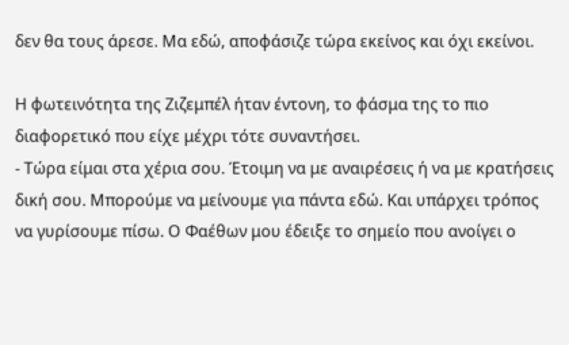δεν θα τους άρεσε. Μα εδώ, αποφάσιζε τώρα εκείνος και όχι εκείνοι.

Η φωτεινότητα της Ζιζεμπέλ ήταν έντονη, το φάσμα της το πιο διαφορετικό που είχε μέχρι τότε συναντήσει.
- Τώρα είμαι στα χέρια σου. Έτοιμη να με αναιρέσεις ή να με κρατήσεις δική σου. Μπορούμε να μείνουμε για πάντα εδώ. Και υπάρχει τρόπος να γυρίσουμε πίσω. Ο Φαέθων μου έδειξε το σημείο που ανοίγει ο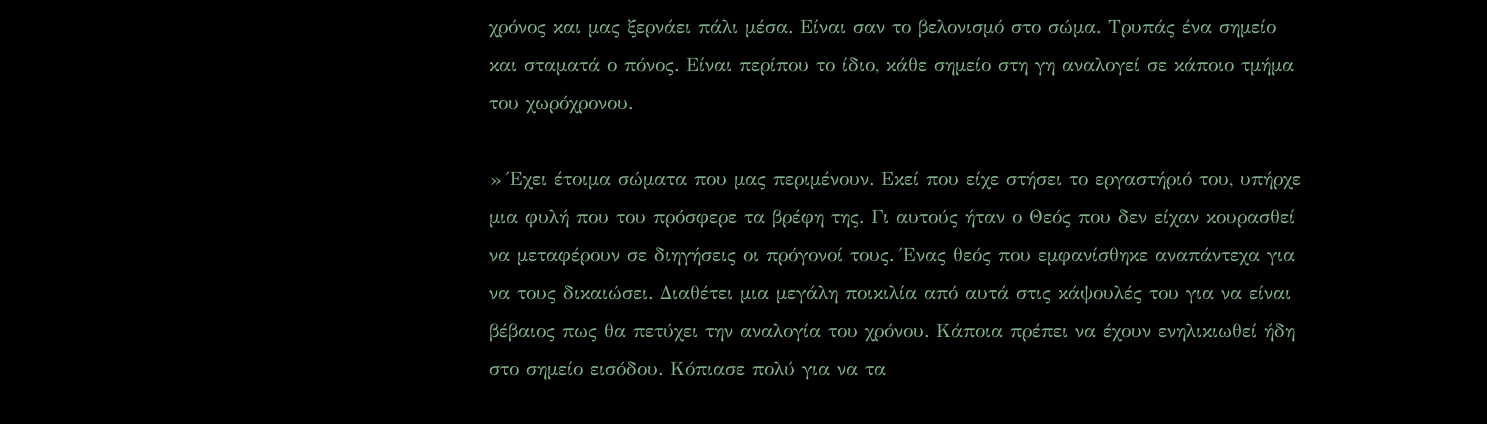χρόνος και μας ξερνάει πάλι μέσα. Είναι σαν το βελονισμό στο σώμα. Τρυπάς ένα σημείο και σταματά ο πόνος. Είναι περίπου το ίδιο, κάθε σημείο στη γη αναλογεί σε κάποιο τμήμα του χωρόχρονου.

» Έχει έτοιμα σώματα που μας περιμένουν. Εκεί που είχε στήσει το εργαστήριό του, υπήρχε μια φυλή που του πρόσφερε τα βρέφη της. Γι αυτούς ήταν ο Θεός που δεν είχαν κουρασθεί να μεταφέρουν σε διηγήσεις οι πρόγονοί τους. Ένας θεός που εμφανίσθηκε αναπάντεχα για να τους δικαιώσει. Διαθέτει μια μεγάλη ποικιλία από αυτά στις κάψουλές του για να είναι βέβαιος πως θα πετύχει την αναλογία του χρόνου. Κάποια πρέπει να έχουν ενηλικιωθεί ήδη στο σημείο εισόδου. Κόπιασε πολύ για να τα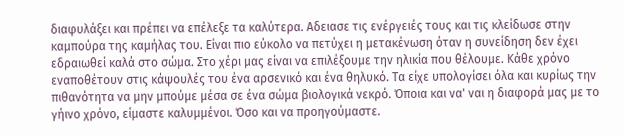διαφυλάξει και πρέπει να επέλεξε τα καλύτερα. Αδειασε τις ενέργειές τους και τις κλείδωσε στην καμπούρα της καμήλας του. Είναι πιο εύκολο να πετύχει η μετακένωση όταν η συνείδηση δεν έχει εδραιωθεί καλά στο σώμα. Στο χέρι μας είναι να επιλέξουμε την ηλικία που θέλουμε. Κάθε χρόνο εναποθέτουν στις κάψουλές του ένα αρσενικό και ένα θηλυκό. Τα είχε υπολογίσει όλα και κυρίως την πιθανότητα να μην μπούμε μέσα σε ένα σώμα βιολογικά νεκρό. Όποια και να' ναι η διαφορά μας με το γήινο χρόνο, είμαστε καλυμμένοι. Όσο και να προηγούμαστε.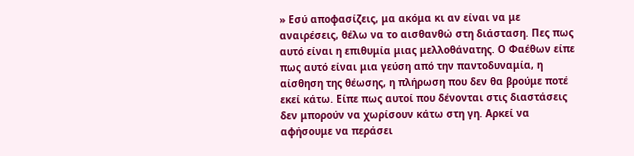» Εσύ αποφασίζεις, μα ακόμα κι αν είναι να με αναιρέσεις, θέλω να το αισθανθώ στη διάσταση. Πες πως αυτό είναι η επιθυμία μιας μελλοθάνατης. Ο Φαέθων είπε πως αυτό είναι μια γεύση από την παντοδυναμία, η αίσθηση της θέωσης, η πλήρωση που δεν θα βρούμε ποτέ εκεί κάτω. Είπε πως αυτοί που δένονται στις διαστάσεις δεν μπορούν να χωρίσουν κάτω στη γη. Αρκεί να αφήσουμε να περάσει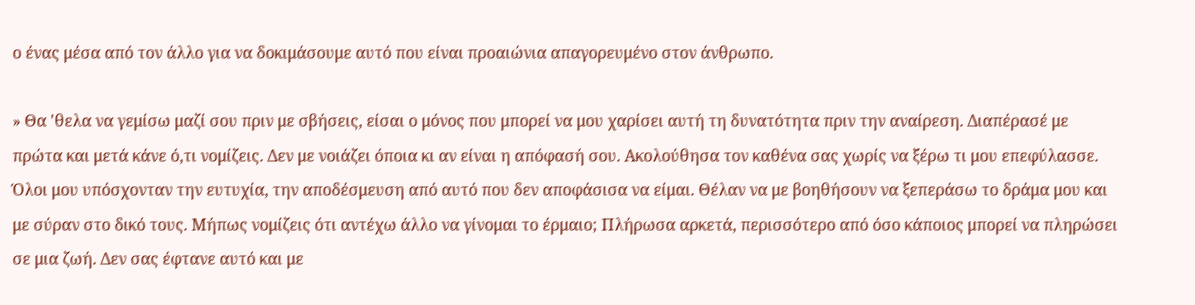ο ένας μέσα από τον άλλο για να δοκιμάσουμε αυτό που είναι προαιώνια απαγορευμένο στον άνθρωπο.

» Θα 'θελα να γεμίσω μαζί σου πριν με σβήσεις, είσαι ο μόνος που μπορεί να μου χαρίσει αυτή τη δυνατότητα πριν την αναίρεση. Διαπέρασέ με πρώτα και μετά κάνε ό,τι νομίζεις. Δεν με νοιάζει όποια κι αν είναι η απόφασή σου. Ακολούθησα τον καθένα σας χωρίς να ξέρω τι μου επεφύλασσε. Όλοι μου υπόσχονταν την ευτυχία, την αποδέσμευση από αυτό που δεν αποφάσισα να είμαι. Θέλαν να με βοηθήσουν να ξεπεράσω το δράμα μου και με σύραν στο δικό τους. Μήπως νομίζεις ότι αντέχω άλλο να γίνομαι το έρμαιο; Πλήρωσα αρκετά, περισσότερο από όσο κάποιος μπορεί να πληρώσει σε μια ζωή. Δεν σας έφτανε αυτό και με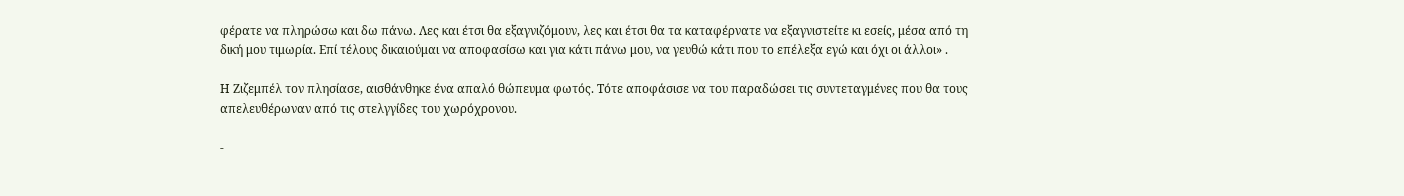φέρατε να πληρώσω και δω πάνω. Λες και έτσι θα εξαγνιζόμουν, λες και έτσι θα τα καταφέρνατε να εξαγνιστείτε κι εσείς, μέσα από τη δική μου τιμωρία. Επί τέλους δικαιούμαι να αποφασίσω και για κάτι πάνω μου, να γευθώ κάτι που το επέλεξα εγώ και όχι οι άλλοι» .

Η Ζιζεμπέλ τον πλησίασε, αισθάνθηκε ένα απαλό θώπευμα φωτός. Τότε αποφάσισε να του παραδώσει τις συντεταγμένες που θα τους απελευθέρωναν από τις στελγγίδες του χωρόχρονου.

-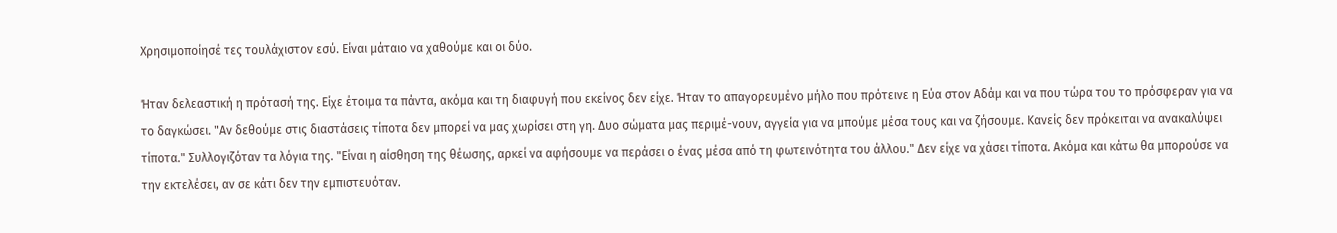Χρησιμοποίησέ τες τουλάχιστον εσύ. Είναι μάταιο να χαθούμε και οι δύο.

Ήταν δελεαστική η πρότασή της. Είχε έτοιμα τα πάντα, ακόμα και τη διαφυγή που εκείνος δεν είχε. Ήταν το απαγορευμένο μήλο που πρότεινε η Εύα στον Αδάμ και να που τώρα του το πρόσφεραν για να το δαγκώσει. "Αν δεθούμε στις διαστάσεις τίποτα δεν μπορεί να μας χωρίσει στη γη. Δυο σώματα μας περιμέ-νουν, αγγεία για να μπούμε μέσα τους και να ζήσουμε. Κανείς δεν πρόκειται να ανακαλύψει τίποτα." Συλλογιζόταν τα λόγια της. "Είναι η αίσθηση της θέωσης, αρκεί να αφήσουμε να περάσει ο ένας μέσα από τη φωτεινότητα του άλλου." Δεν είχε να χάσει τίποτα. Ακόμα και κάτω θα μπορούσε να την εκτελέσει, αν σε κάτι δεν την εμπιστευόταν.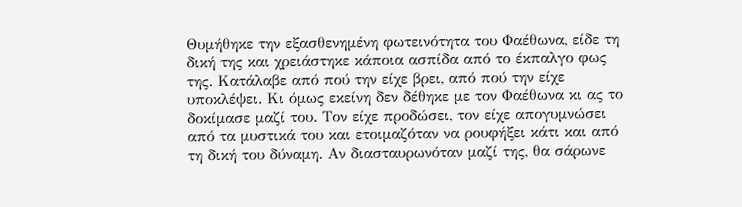Θυμήθηκε την εξασθενημένη φωτεινότητα του Φαέθωνα, είδε τη δική της και χρειάστηκε κάποια ασπίδα από το έκπαλγο φως της. Κατάλαβε από πού την είχε βρει, από πού την είχε υποκλέψει. Κι όμως εκείνη δεν δέθηκε με τον Φαέθωνα κι ας το δοκίμασε μαζί του. Τον είχε προδώσει, τον είχε απογυμνώσει από τα μυστικά του και ετοιμαζόταν να ρουφήξει κάτι και από τη δική του δύναμη. Αν διασταυρωνόταν μαζί της, θα σάρωνε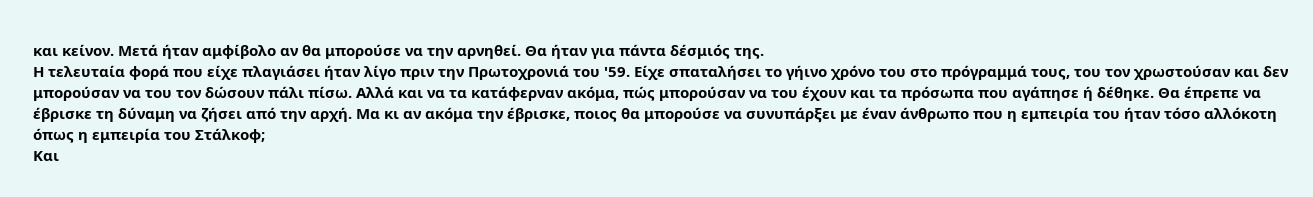και κείνον. Μετά ήταν αμφίβολο αν θα μπορούσε να την αρνηθεί. Θα ήταν για πάντα δέσμιός της.
Η τελευταία φορά που είχε πλαγιάσει ήταν λίγο πριν την Πρωτοχρονιά του '59. Είχε σπαταλήσει το γήινο χρόνο του στο πρόγραμμά τους, του τον χρωστούσαν και δεν μπορούσαν να του τον δώσουν πάλι πίσω. Αλλά και να τα κατάφερναν ακόμα, πώς μπορούσαν να του έχουν και τα πρόσωπα που αγάπησε ή δέθηκε. Θα έπρεπε να έβρισκε τη δύναμη να ζήσει από την αρχή. Μα κι αν ακόμα την έβρισκε, ποιος θα μπορούσε να συνυπάρξει με έναν άνθρωπο που η εμπειρία του ήταν τόσο αλλόκοτη όπως η εμπειρία του Στάλκοφ;
Και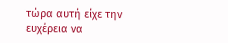τώρα αυτή είχε την ευχέρεια να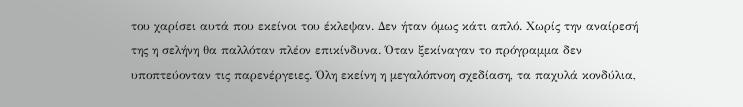του χαρίσει αυτά που εκείνοι του έκλεψαν. Δεν ήταν όμως κάτι απλό. Χωρίς την αναίρεσή της η σελήνη θα παλλόταν πλέον επικίνδυνα. Όταν ξεκίναγαν το πρόγραμμα δεν υποπτεύονταν τις παρενέργειες. Όλη εκείνη η μεγαλόπνοη σχεδίαση, τα παχυλά κονδύλια,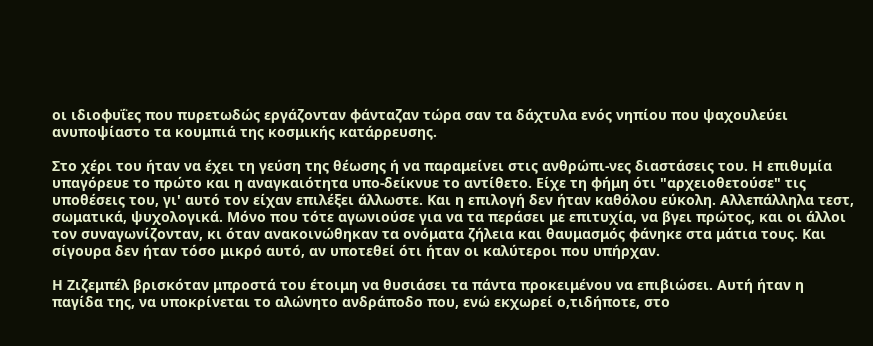οι ιδιοφυΐες που πυρετωδώς εργάζονταν φάνταζαν τώρα σαν τα δάχτυλα ενός νηπίου που ψαχουλεύει ανυποψίαστο τα κουμπιά της κοσμικής κατάρρευσης.

Στο χέρι του ήταν να έχει τη γεύση της θέωσης ή να παραμείνει στις ανθρώπι-νες διαστάσεις του. Η επιθυμία υπαγόρευε το πρώτο και η αναγκαιότητα υπο-δείκνυε το αντίθετο. Είχε τη φήμη ότι "αρχειοθετούσε" τις υποθέσεις του, γι' αυτό τον είχαν επιλέξει άλλωστε. Και η επιλογή δεν ήταν καθόλου εύκολη. Αλλεπάλληλα τεστ, σωματικά, ψυχολογικά. Μόνο που τότε αγωνιούσε για να τα περάσει με επιτυχία, να βγει πρώτος, και οι άλλοι τον συναγωνίζονταν, κι όταν ανακοινώθηκαν τα ονόματα ζήλεια και θαυμασμός φάνηκε στα μάτια τους. Και σίγουρα δεν ήταν τόσο μικρό αυτό, αν υποτεθεί ότι ήταν οι καλύτεροι που υπήρχαν.

Η Ζιζεμπέλ βρισκόταν μπροστά του έτοιμη να θυσιάσει τα πάντα προκειμένου να επιβιώσει. Αυτή ήταν η παγίδα της, να υποκρίνεται το αλώνητο ανδράποδο που, ενώ εκχωρεί ο,τιδήποτε, στο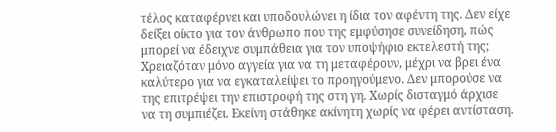τέλος καταφέρνει και υποδουλώνει η ίδια τον αφέντη της. Δεν είχε δείξει οίκτο για τον άνθρωπο που της εμφύσησε συνείδηση, πώς μπορεί να έδειχνε συμπάθεια για τον υποψήφιο εκτελεστή της; Χρειαζόταν μόνο αγγεία για να τη μεταφέρουν, μέχρι να βρει ένα καλύτερο για να εγκαταλείψει το προηγούμενο. Δεν μπορούσε να της επιτρέψει την επιστροφή της στη γη. Χωρίς δισταγμό άρχισε να τη συμπιέζει. Εκείνη στάθηκε ακίνητη χωρίς να φέρει αντίσταση.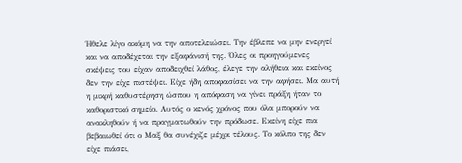Ήθελε λίγο ακόμη να την αποτελειώσει. Την έβλεπε να μην ενεργεί και να αποδέχεται την εξαφάνισή της. Όλες οι προηγούμενες σκέψεις του είχαν αποδειχθεί λάθος, έλεγε την αλήθεια και εκείνος δεν την είχε πιστέψει. Είχε ήδη αποφασίσει να την αφήσει. Μα αυτή η μικρή καθυστέρηση ώσπου η απόφαση να γίνει πράξη ήταν το καθοριστικό σημείο. Αυτός ο κενός χρόνος που όλα μπορούν να ανακληθούν ή να πραγματωθούν την πρόδωσε. Εκείνη είχε πια βεβαιωθεί ότι ο Μαξ θα συνέχιζε μέχρι τέλους. Το κόλπο της δεν είχε πιάσει,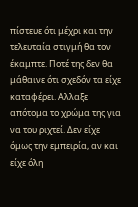πίστευε ότι μέχρι και την τελευταία στιγμή θα τον έκαμπτε. Ποτέ της δεν θα μάθαινε ότι σχεδόν τα είχε καταφέρει. Αλλαξε απότομα το χρώμα της για να του ριχτεί. Δεν είχε όμως την εμπειρία, αν και είχε όλη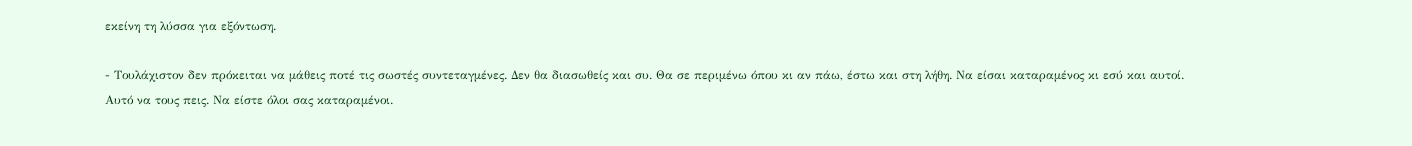εκείνη τη λύσσα για εξόντωση.

- Τουλάχιστον δεν πρόκειται να μάθεις ποτέ τις σωστές συντεταγμένες. Δεν θα διασωθείς και συ. Θα σε περιμένω όπου κι αν πάω, έστω και στη λήθη. Να είσαι καταραμένος κι εσύ και αυτοί. Αυτό να τους πεις. Να είστε όλοι σας καταραμένοι.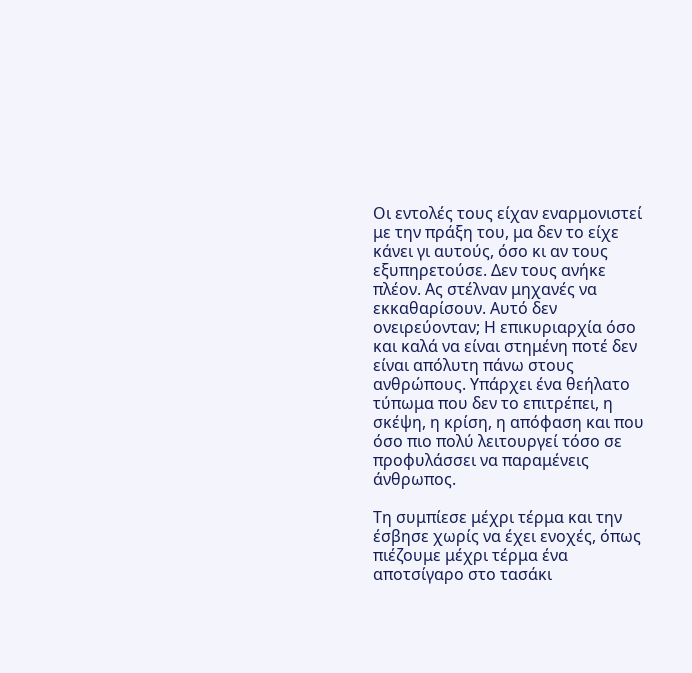Οι εντολές τους είχαν εναρμονιστεί με την πράξη του, μα δεν το είχε κάνει γι αυτούς, όσο κι αν τους εξυπηρετούσε. Δεν τους ανήκε πλέον. Ας στέλναν μηχανές να εκκαθαρίσουν. Αυτό δεν ονειρεύονταν; Η επικυριαρχία όσο και καλά να είναι στημένη ποτέ δεν είναι απόλυτη πάνω στους ανθρώπους. Υπάρχει ένα θεήλατο τύπωμα που δεν το επιτρέπει, η σκέψη, η κρίση, η απόφαση και που όσο πιο πολύ λειτουργεί τόσο σε προφυλάσσει να παραμένεις άνθρωπος.

Τη συμπίεσε μέχρι τέρμα και την έσβησε χωρίς να έχει ενοχές, όπως πιέζουμε μέχρι τέρμα ένα αποτσίγαρο στο τασάκι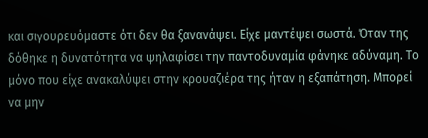και σιγουρευόμαστε ότι δεν θα ξανανάψει. Είχε μαντέψει σωστά. Όταν της δόθηκε η δυνατότητα να ψηλαφίσει την παντοδυναμία φάνηκε αδύναμη. Το μόνο που είχε ανακαλύψει στην κρουαζιέρα της ήταν η εξαπάτηση. Μπορεί να μην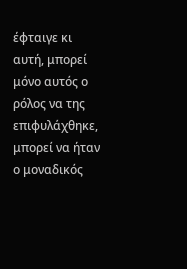έφταιγε κι αυτή, μπορεί μόνο αυτός ο ρόλος να της επιφυλάχθηκε, μπορεί να ήταν ο μοναδικός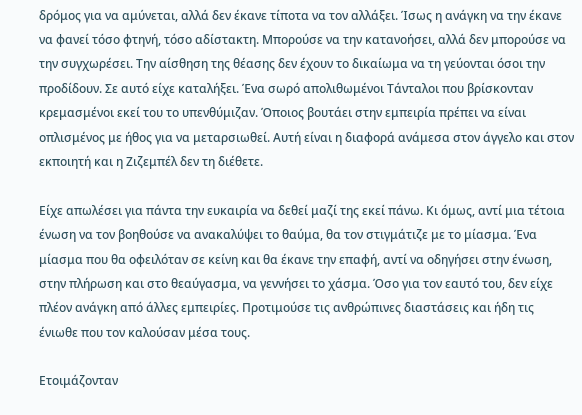δρόμος για να αμύνεται, αλλά δεν έκανε τίποτα να τον αλλάξει. Ίσως η ανάγκη να την έκανε να φανεί τόσο φτηνή, τόσο αδίστακτη. Μπορούσε να την κατανοήσει, αλλά δεν μπορούσε να την συγχωρέσει. Την αίσθηση της θέασης δεν έχουν το δικαίωμα να τη γεύονται όσοι την προδίδουν. Σε αυτό είχε καταλήξει. Ένα σωρό απολιθωμένοι Τάνταλοι που βρίσκονταν κρεμασμένοι εκεί του το υπενθύμιζαν. Όποιος βουτάει στην εμπειρία πρέπει να είναι οπλισμένος με ήθος για να μεταρσιωθεί. Αυτή είναι η διαφορά ανάμεσα στον άγγελο και στον εκποιητή και η Ζιζεμπέλ δεν τη διέθετε.

Είχε απωλέσει για πάντα την ευκαιρία να δεθεί μαζί της εκεί πάνω. Κι όμως, αντί μια τέτοια ένωση να τον βοηθούσε να ανακαλύψει το θαύμα, θα τον στιγμάτιζε με το μίασμα. Ένα μίασμα που θα οφειλόταν σε κείνη και θα έκανε την επαφή, αντί να οδηγήσει στην ένωση, στην πλήρωση και στο θεαύγασμα, να γεννήσει το χάσμα. Όσο για τον εαυτό του, δεν είχε πλέον ανάγκη από άλλες εμπειρίες. Προτιμούσε τις ανθρώπινες διαστάσεις και ήδη τις ένιωθε που τον καλούσαν μέσα τους.

Ετοιμάζονταν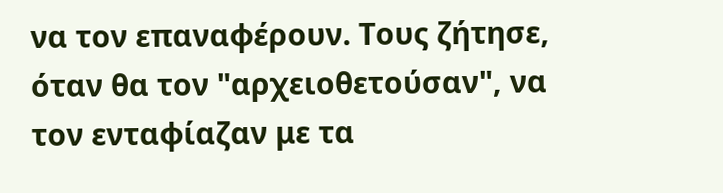να τον επαναφέρουν. Τους ζήτησε, όταν θα τον "αρχειοθετούσαν", να τον ενταφίαζαν με τα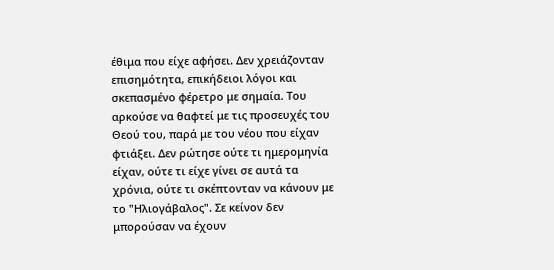έθιμα που είχε αφήσει. Δεν χρειάζονταν επισημότητα, επικήδειοι λόγοι και σκεπασμένο φέρετρο με σημαία. Του αρκούσε να θαφτεί με τις προσευχές του Θεού του, παρά με του νέου που είχαν φτιάξει. Δεν ρώτησε ούτε τι ημερομηνία είχαν, ούτε τι είχε γίνει σε αυτά τα χρόνια, ούτε τι σκέπτονταν να κάνουν με το "Ηλιογάβαλος". Σε κείνον δεν μπορούσαν να έχουν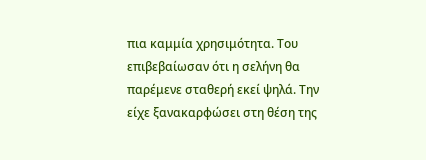πια καμμία χρησιμότητα. Του επιβεβαίωσαν ότι η σελήνη θα παρέμενε σταθερή εκεί ψηλά. Την είχε ξανακαρφώσει στη θέση της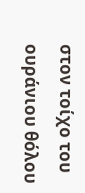στον τοίχο του ουράνιου θόλου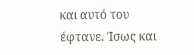και αυτό του έφτανε. Ίσως και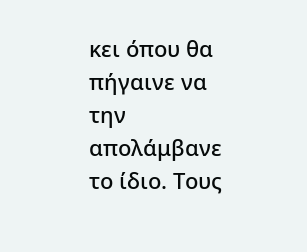κει όπου θα πήγαινε να την απολάμβανε το ίδιο. Τους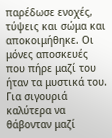παρέδωσε ενοχές, τύψεις και σώμα και αποκοιμήθηκε. Οι μόνες αποσκευές που πήρε μαζί του ήταν τα μυστικά του. Για σιγουριά καλύτερα να θάβονταν μαζί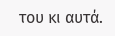του κι αυτά.